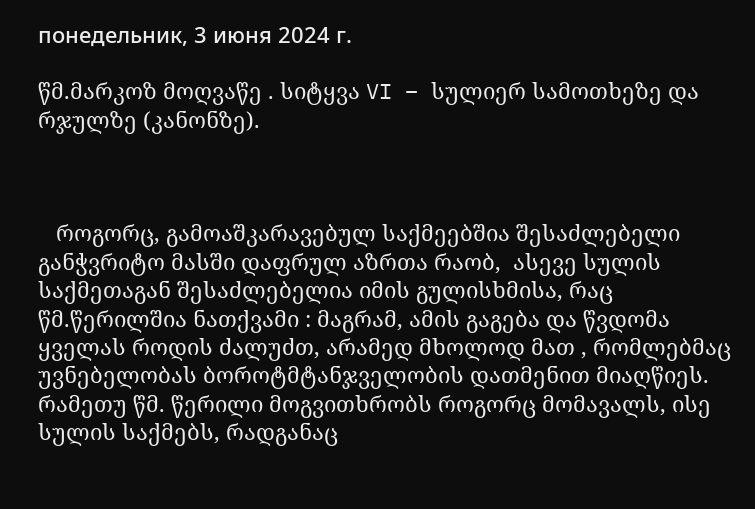понедельник, 3 июня 2024 г.

წმ.მარკოზ მოღვაწე . სიტყვა VI – სულიერ სამოთხეზე და რჯულზე (კანონზე).



   როგორც, გამოაშკარავებულ საქმეებშია შესაძლებელი განჭვრიტო მასში დაფრულ აზრთა რაობ,  ასევე სულის საქმეთაგან შესაძლებელია იმის გულისხმისა, რაც წმ.წერილშია ნათქვამი : მაგრამ, ამის გაგება და წვდომა ყველას როდის ძალუძთ, არამედ მხოლოდ მათ , რომლებმაც უვნებელობას ბოროტმტანჯველობის დათმენით მიაღწიეს. რამეთუ წმ. წერილი მოგვითხრობს როგორც მომავალს, ისე სულის საქმებს, რადგანაც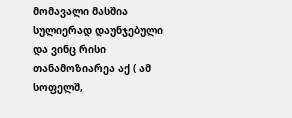მომავალი მასშია სულიერად დაუნჯებული და ვინც რისი თანამოზიარეა აქ ( ამ სოფელშ,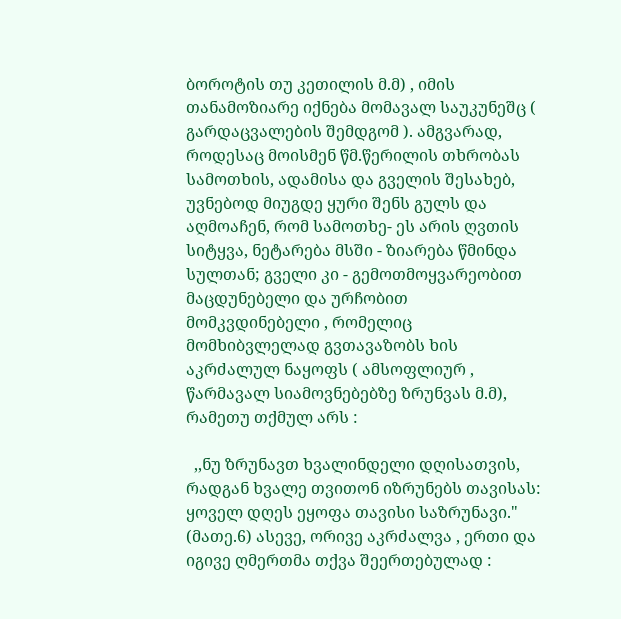ბოროტის თუ კეთილის მ.მ) , იმის თანამოზიარე იქნება მომავალ საუკუნეშც ( გარდაცვალების შემდგომ ). ამგვარად, როდესაც მოისმენ წმ.წერილის თხრობას სამოთხის, ადამისა და გველის შესახებ, უვნებოდ მიუგდე ყური შენს გულს და აღმოაჩენ, რომ სამოთხე- ეს არის ღვთის სიტყვა, ნეტარება მსში - ზიარება წმინდა სულთან; გველი კი - გემოთმოყვარეობით მაცდუნებელი და ურჩობით მომკვდინებელი , რომელიც მომხიბვლელად გვთავაზობს ხის აკრძალულ ნაყოფს ( ამსოფლიურ , წარმავალ სიამოვნებებზე ზრუნვას მ.მ), რამეთუ თქმულ არს :

  ,,ნუ ზრუნავთ ხვალინდელი დღისათვის, რადგან ხვალე თვითონ იზრუნებს თავისას: ყოველ დღეს ეყოფა თავისი საზრუნავი." (მათე.6) ასევე, ორივე აკრძალვა , ერთი და იგივე ღმერთმა თქვა შეერთებულად :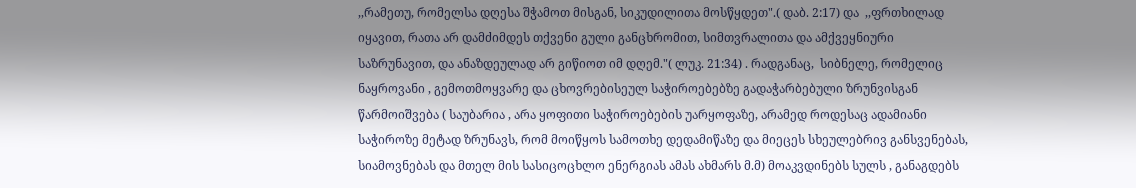,,რამეთუ, რომელსა დღესა შჭამოთ მისგან, სიკუდილითა მოსწყდეთ".( დაბ. 2:17) და  ,,ფრთხილად იყავით, რათა არ დამძიმდეს თქვენი გული განცხრომით, სიმთვრალითა და ამქვეყნიური საზრუნავით, და ანაზდეულად არ გიწიოთ იმ დღემ."( ლუკ. 21:34) . რადგანაც,  სიბნელე, რომელიც ნაყროვანი , გემოთმოყვარე და ცხოვრებისეულ საჭიროებებზე გადაჭარბებული ზრუნვისგან წარმოიშვება ( საუბარია , არა ყოფითი საჭიროებების უარყოფაზე, არამედ როდესაც ადამიანი საჭიროზე მეტად ზრუნავს, რომ მოიწყოს სამოთხე დედამიწაზე და მიეცეს სხეულებრივ განსვენებას, სიამოვნებას და მთელ მის სასიცოცხლო ენერგიას ამას ახმარს მ.მ) მოაკვდინებს სულს , განაგდებს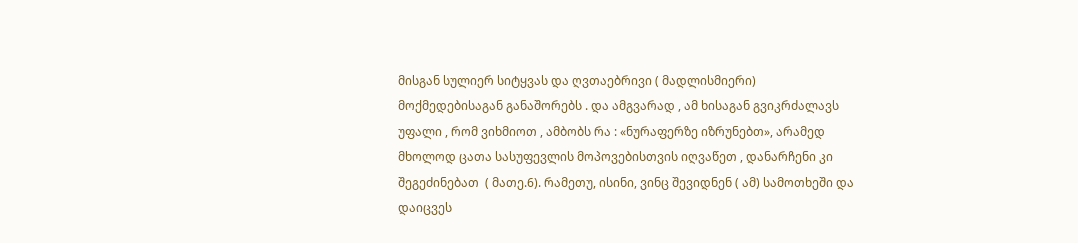მისგან სულიერ სიტყვას და ღვთაებრივი ( მადლისმიერი)  მოქმედებისაგან განაშორებს . და ამგვარად , ამ ხისაგან გვიკრძალავს უფალი , რომ ვიხმიოთ , ამბობს რა : «ნურაფერზე იზრუნებთ», არამედ  მხოლოდ ცათა სასუფევლის მოპოვებისთვის იღვაწეთ , დანარჩენი კი შეგეძინებათ  ( მათე.6). რამეთუ, ისინი, ვინც შევიდნენ ( ამ) სამოთხეში და დაიცვეს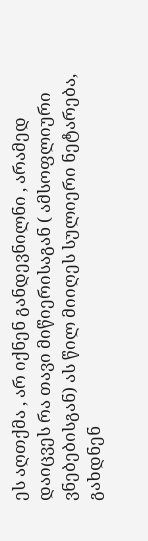ეს აღთქმა , არ იქნენ განდევნილნი , არამედ დაიცვეს რა თავი მიწიერისაგან ( ამსოფლიური ვნებებისგან) ას წილ მიიღეს სულიერი ნეტარება, გახდნენ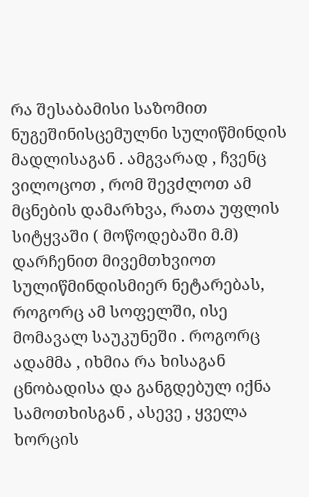რა შესაბამისი საზომით ნუგეშინისცემულნი სულიწმინდის მადლისაგან . ამგვარად , ჩვენც ვილოცოთ , რომ შევძლოთ ამ მცნების დამარხვა, რათა უფლის სიტყვაში ( მოწოდებაში მ.მ) დარჩენით მივემთხვიოთ სულიწმინდისმიერ ნეტარებას, როგორც ამ სოფელში, ისე მომავალ საუკუნეში . როგორც ადამმა , იხმია რა ხისაგან ცნობადისა და განგდებულ იქნა სამოთხისგან , ასევე , ყველა ხორცის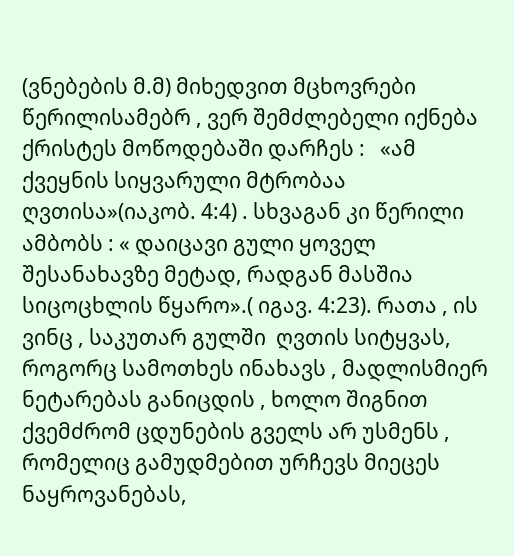(ვნებების მ.მ) მიხედვით მცხოვრები წერილისამებრ , ვერ შემძლებელი იქნება ქრისტეს მოწოდებაში დარჩეს :   «ამ ქვეყნის სიყვარული მტრობაა ღვთისა»(იაკობ. 4:4) . სხვაგან კი წერილი ამბობს : « დაიცავი გული ყოველ შესანახავზე მეტად, რადგან მასშია სიცოცხლის წყარო».( იგავ. 4:23). რათა , ის ვინც , საკუთარ გულში  ღვთის სიტყვას, როგორც სამოთხეს ინახავს , მადლისმიერ ნეტარებას განიცდის , ხოლო შიგნით ქვემძრომ ცდუნების გველს არ უსმენს , რომელიც გამუდმებით ურჩევს მიეცეს ნაყროვანებას,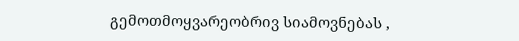გემოთმოყვარეობრივ სიამოვნებას ,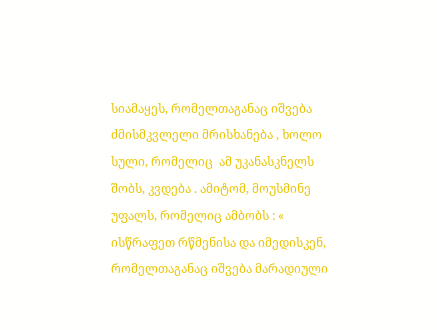სიამაყეს, რომელთაგანაც იშვება ძმისმკვლელი მრისხანება , ხოლო სული, რომელიც  ამ უკანასკნელს შობს, კვდება . ამიტომ, მოუსმინე უფალს, რომელიც ამბობს : « ისწრაფეთ რწმენისა და იმედისკენ, რომელთაგანაც იშვება მარადიული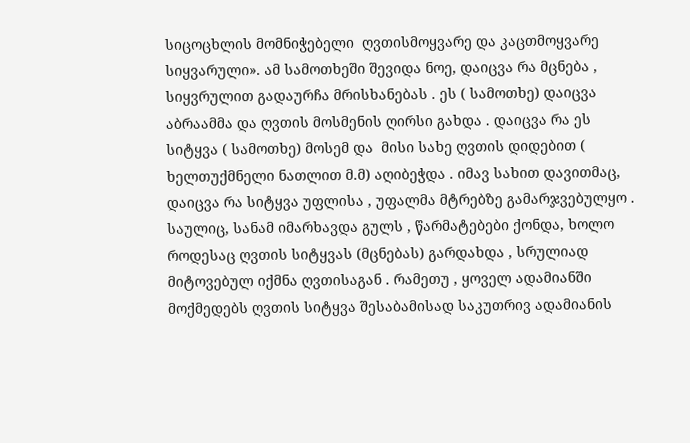სიცოცხლის მომნიჭებელი  ღვთისმოყვარე და კაცთმოყვარე სიყვარული». ამ სამოთხეში შევიდა ნოე, დაიცვა რა მცნება , სიყვრულით გადაურჩა მრისხანებას . ეს ( სამოთხე) დაიცვა აბრაამმა და ღვთის მოსმენის ღირსი გახდა . დაიცვა რა ეს სიტყვა ( სამოთხე) მოსემ და  მისი სახე ღვთის დიდებით ( ხელთუქმნელი ნათლით მ.მ) აღიბეჭდა . იმავ სახით დავითმაც, დაიცვა რა სიტყვა უფლისა , უფალმა მტრებზე გამარჯვებულყო . საულიც, სანამ იმარხავდა გულს , წარმატებები ქონდა, ხოლო როდესაც ღვთის სიტყვას (მცნებას) გარდახდა , სრულიად მიტოვებულ იქმნა ღვთისაგან . რამეთუ , ყოველ ადამიანში მოქმედებს ღვთის სიტყვა შესაბამისად საკუთრივ ადამიანის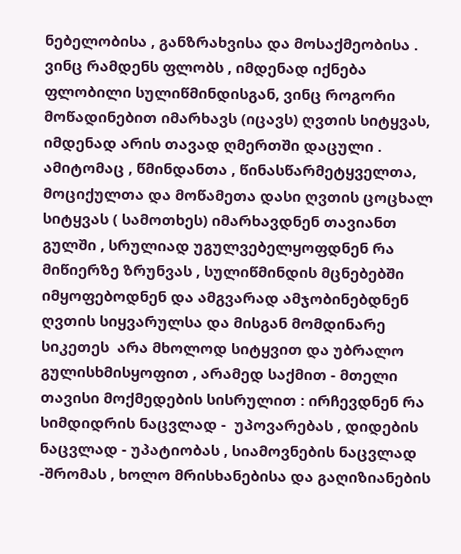ნებელობისა , განზრახვისა და მოსაქმეობისა . ვინც რამდენს ფლობს , იმდენად იქნება ფლობილი სულიწმინდისგან, ვინც როგორი მოწადინებით იმარხავს (იცავს) ღვთის სიტყვას, იმდენად არის თავად ღმერთში დაცული . ამიტომაც , წმინდანთა , წინასწარმეტყველთა, მოციქულთა და მოწამეთა დასი ღვთის ცოცხალ სიტყვას ( სამოთხეს) იმარხავდნენ თავიანთ გულში , სრულიად უგულვებელყოფდნენ რა მიწიერზე ზრუნვას , სულიწმინდის მცნებებში იმყოფებოდნენ და ამგვარად ამჯობინებდნენ ღვთის სიყვარულსა და მისგან მომდინარე სიკეთეს  არა მხოლოდ სიტყვით და უბრალო გულისხმისყოფით , არამედ საქმით - მთელი თავისი მოქმედების სისრულით : ირჩევდნენ რა სიმდიდრის ნაცვლად -  უპოვარებას , დიდების ნაცვლად - უპატიობას , სიამოვნების ნაცვლად -შრომას , ხოლო მრისხანებისა და გაღიზიანების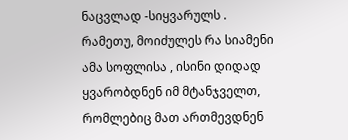ნაცვლად -სიყვარულს . რამეთუ, მოიძულეს რა სიამენი ამა სოფლისა , ისინი დიდად ყვარობდნენ იმ მტანჯველთ, რომლებიც მათ ართმევდნენ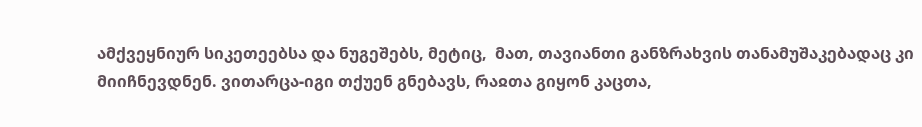ამქვეყნიურ სიკეთეებსა და ნუგეშებს, მეტიც,  მათ, თავიანთი განზრახვის თანამუშაკებადაც კი მიიჩნევდნენ. ვითარცა-იგი თქუენ გნებავს, რაჲთა გიყონ კაცთა,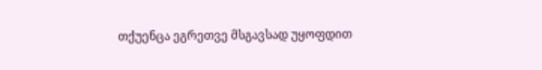თქუენცა ეგრეთვე მსგავსად უყოფდით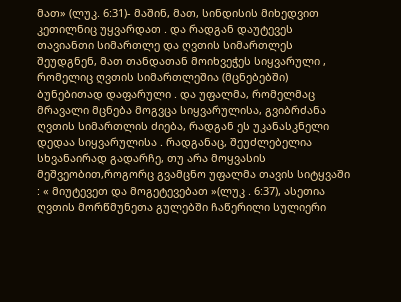მათ» (ლუკ. 6:31)- მაშინ, მათ, სინდისის მიხედვით კეთილნიც უყვარდათ . და რადგან დაუტევეს თავიანთი სიმართლე და ღვთის სიმართლეს შეუდგნენ, მათ თანდათან მოიხვეჭეს სიყვარული , რომელიც ღვთის სიმართლეშია (მცნებებში) ბუნებითად დაფარული . და უფალმა, რომელმაც მრავალი მცნება მოგვცა სიყვარულისა, გვიბრძანა ღვთის სიმართლის ძიება, რადგან ეს უკანასკნელი დედაა სიყვარულისა . რადგანაც, შეუძლებელია სხვანაირად გადარჩე, თუ არა მოყვასის მეშვეობით,როგორც გვამცნო უფალმა თავის სიტყვაში : « მიუტევეთ და მოგეტევებათ »(ლუკ . 6:37), ასეთია ღვთის მორწმუნეთა გულებში ჩაწერილი სულიერი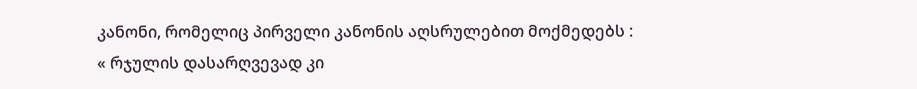კანონი, რომელიც პირველი კანონის აღსრულებით მოქმედებს : « რჯულის დასარღვევად კი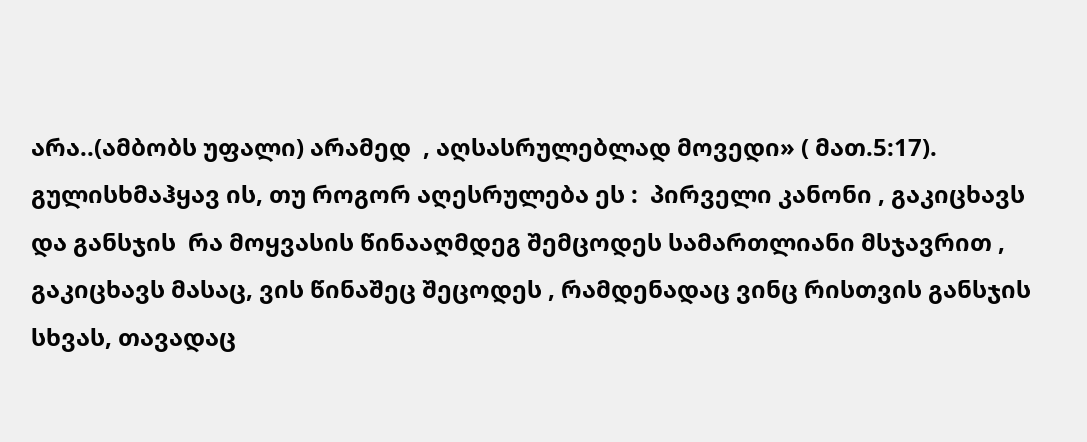არა..(ამბობს უფალი) არამედ  , აღსასრულებლად მოვედი» ( მათ.5:17). გულისხმაჰყავ ის, თუ როგორ აღესრულება ეს :  პირველი კანონი , გაკიცხავს და განსჯის  რა მოყვასის წინააღმდეგ შემცოდეს სამართლიანი მსჯავრით , გაკიცხავს მასაც, ვის წინაშეც შეცოდეს , რამდენადაც ვინც რისთვის განსჯის სხვას, თავადაც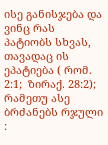ისე განისჯება და ვინც რას პატიობს სხვას, თავადაც ის ეპატიება ( რომ. 2:1;  ზირაქ. 28:2); რამეთუ ასე ბრძანებს რჯული :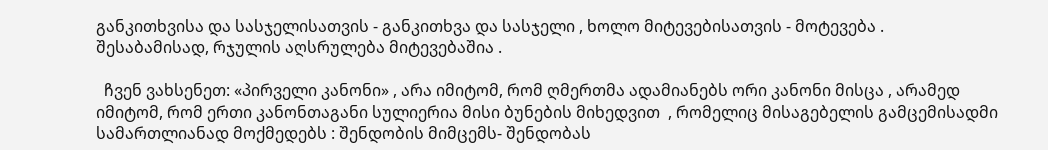განკითხვისა და სასჯელისათვის - განკითხვა და სასჯელი , ხოლო მიტევებისათვის - მოტევება . შესაბამისად, რჯულის აღსრულება მიტევებაშია .

  ჩვენ ვახსენეთ: «პირველი კანონი» , არა იმიტომ, რომ ღმერთმა ადამიანებს ორი კანონი მისცა , არამედ იმიტომ, რომ ერთი კანონთაგანი სულიერია მისი ბუნების მიხედვით  , რომელიც მისაგებელის გამცემისადმი სამართლიანად მოქმედებს : შენდობის მიმცემს- შენდობას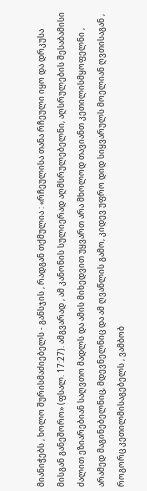მიანიჭებს , ხოლო შურისმაძიებელს - განსჯის , რადგან თქმულია : «რჩეულისა თანა რჩეული იყო და დრკუსა მისგან განეშორო» (ფსალ. 17:27). ამგვარად , ამ კანონის სულიერად აღმსრულებელნი, აღსრულების შესაბამისი ძალით ეზიარებიან საღვთო მადლს და ამის მიხედვით უყვართ არა მხოლოდ თავიანთ კეთილისმყოფელნი , არამედ მაგინებელნიც, მდევნელნიც და ამ ღვაწლის გამო, კიდევ უფრო დიდ სიყვარულს მოელიან ღვთისაგან , როგორც კეთილმისაგებელს , ვამბობ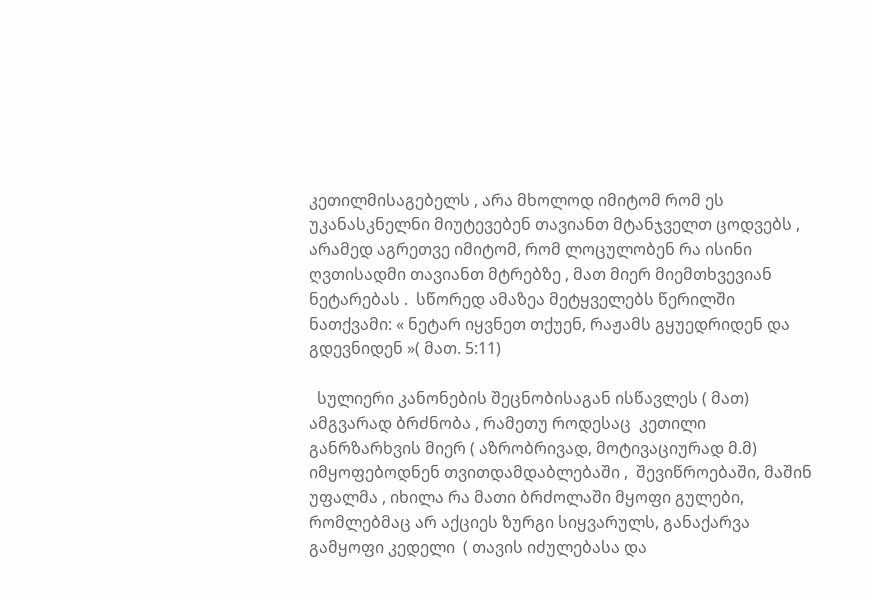კეთილმისაგებელს , არა მხოლოდ იმიტომ რომ ეს უკანასკნელნი მიუტევებენ თავიანთ მტანჯველთ ცოდვებს , არამედ აგრეთვე იმიტომ, რომ ლოცულობენ რა ისინი ღვთისადმი თავიანთ მტრებზე , მათ მიერ მიემთხვევიან ნეტარებას .  სწორედ ამაზეა მეტყველებს წერილში ნათქვამი: « ნეტარ იყვნეთ თქუენ, რაჟამს გყუედრიდენ და გდევნიდენ »( მათ. 5:11)

  სულიერი კანონების შეცნობისაგან ისწავლეს ( მათ) ამგვარად ბრძნობა , რამეთუ როდესაც  კეთილი განრზარხვის მიერ ( აზრობრივად, მოტივაციურად მ.მ) იმყოფებოდნენ თვითდამდაბლებაში ,  შევიწროებაში, მაშინ უფალმა , იხილა რა მათი ბრძოლაში მყოფი გულები, რომლებმაც არ აქციეს ზურგი სიყვარულს, განაქარვა გამყოფი კედელი  ( თავის იძულებასა და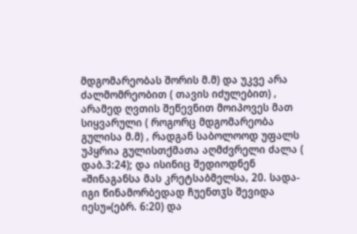მდგომარეობას შორის მ.მ) და უკვე არა ძალმომრეობით ( თავის იძულებით) , არამედ ღვთის შეწევნით მოიპოვეს მათ სიყვარული ( როგორც მდგომარეობა გულისა მ.მ) , რადგან საბოლოოდ უფალს უპყრია გულისთქმათა აღმძვრელი ძალა ( დაბ.3:24); და ისინიც შედიოდნენ «შინაგანსა მას კრეტსაბმელსა, 20. სადა-იგი წინამორბედად ჩუენთჳს შევიდა იესუ»(ებრ. 6:20) და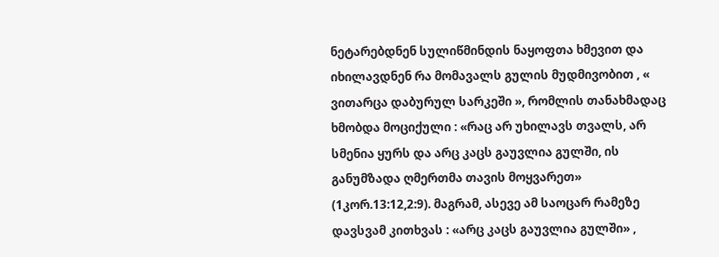ნეტარებდნენ სულიწმინდის ნაყოფთა ხმევით და იხილავდნენ რა მომავალს გულის მუდმივობით , « ვითარცა დაბურულ სარკეში », რომლის თანახმადაც ხმობდა მოციქული : «რაც არ უხილავს თვალს, არ სმენია ყურს და არც კაცს გაუვლია გულში, ის განუმზადა ღმერთმა თავის მოყვარეთ» (1კორ.13:12,2:9). მაგრამ, ასევე ამ საოცარ რამეზე დავსვამ კითხვას : «არც კაცს გაუვლია გულში» ,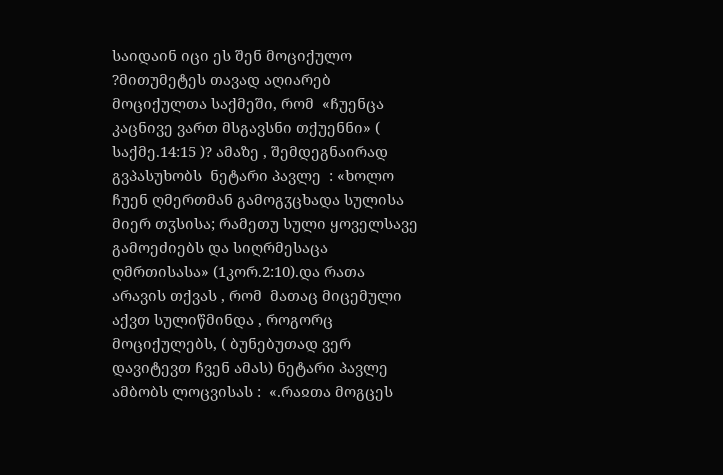საიდაინ იცი ეს შენ მოციქულო ?მითუმეტეს თავად აღიარებ მოციქულთა საქმეში, რომ  «ჩუენცა კაცნივე ვართ მსგავსნი თქუენნი» ( საქმე.14:15 )? ამაზე , შემდეგნაირად  გვპასუხობს  ნეტარი პავლე  : «ხოლო ჩუენ ღმერთმან გამოგჳცხადა სულისა მიერ თჳსისა; რამეთუ სული ყოველსავე გამოეძიებს და სიღრმესაცა ღმრთისასა» (1კორ.2:10).და რათა არავის თქვას , რომ  მათაც მიცემული აქვთ სულიწმინდა , როგორც მოციქულებს, ( ბუნებუთად ვერ დავიტევთ ჩვენ ამას) ნეტარი პავლე ამბობს ლოცვისას :  «.რაჲთა მოგცეს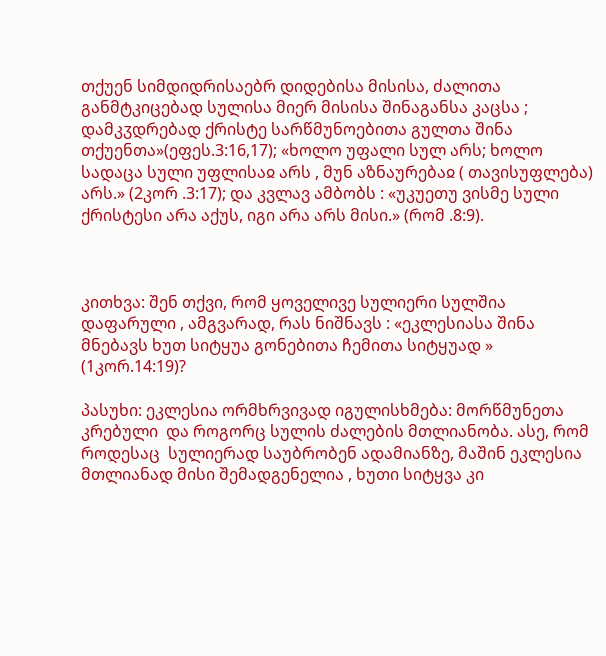თქუენ სიმდიდრისაებრ დიდებისა მისისა, ძალითა განმტკიცებად სულისა მიერ მისისა შინაგანსა კაცსა ; დამკჳდრებად ქრისტე სარწმუნოებითა გულთა შინა თქუენთა»(ეფეს.3:16,17); «ხოლო უფალი სულ არს; ხოლო სადაცა სული უფლისაჲ არს , მუნ აზნაურებაჲ ( თავისუფლება) არს.» (2კორ .3:17); და კვლავ ამბობს : «უკუეთუ ვისმე სული ქრისტესი არა აქუს, იგი არა არს მისი.» (რომ .8:9).



კითხვა: შენ თქვი, რომ ყოველივე სულიერი სულშია დაფარული , ამგვარად, რას ნიშნავს : «ეკლესიასა შინა მნებავს ხუთ სიტყუა გონებითა ჩემითა სიტყუად » (1კორ.14:19)?

პასუხი: ეკლესია ორმხრვივად იგულისხმება: მორწმუნეთა კრებული  და როგორც სულის ძალების მთლიანობა. ასე, რომ როდესაც  სულიერად საუბრობენ ადამიანზე, მაშინ ეკლესია მთლიანად მისი შემადგენელია , ხუთი სიტყვა კი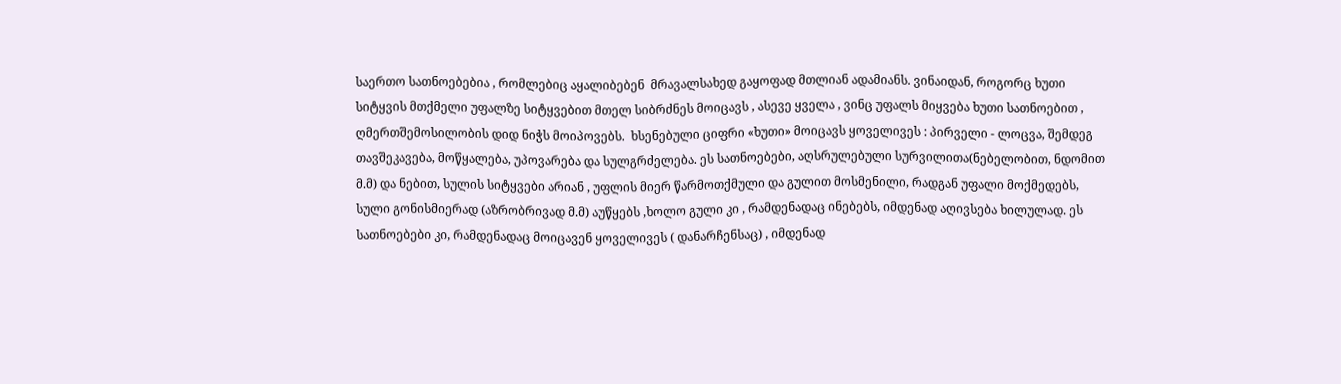საერთო სათნოებებია , რომლებიც აყალიბებენ  მრავალსახედ გაყოფად მთლიან ადამიანს. ვინაიდან, როგორც ხუთი სიტყვის მთქმელი უფალზე სიტყვებით მთელ სიბრძნეს მოიცავს , ასევე ყველა , ვინც უფალს მიყვება ხუთი სათნოებით , ღმერთშემოსილობის დიდ ნიჭს მოიპოვებს.  ხსენებული ციფრი «ხუთი» მოიცავს ყოველივეს : პირველი - ლოცვა, შემდეგ თავშეკავება, მოწყალება, უპოვარება და სულგრძელება. ეს სათნოებები, აღსრულებული სურვილითა(ნებელობით, ნდომით მ.მ) და ნებით, სულის სიტყვები არიან , უფლის მიერ წარმოთქმული და გულით მოსმენილი, რადგან უფალი მოქმედებს,  სული გონისმიერად (აზრობრივად მ.მ) აუწყებს ,ხოლო გული კი , რამდენადაც ინებებს, იმდენად აღივსება ხილულად. ეს სათნოებები კი, რამდენადაც მოიცავენ ყოველივეს ( დანარჩენსაც) , იმდენად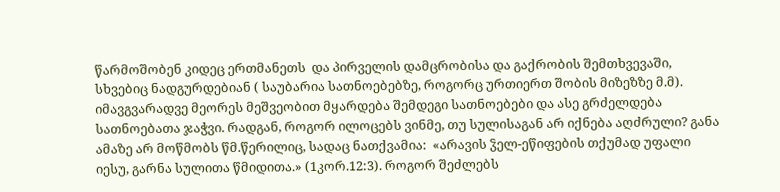წარმოშობენ კიდეც ერთმანეთს  და პირველის დამცრობისა და გაქრობის შემთხვევაში, სხვებიც ნადგურდებიან ( საუბარია სათნოებებზე, როგორც ურთიერთ შობის მიზეზზე მ.მ). იმავგვარადვე მეორეს მეშვეობით მყარდება შემდეგი სათნოებები და ასე გრძელდება სათნოებათა ჯაჭვი. რადგან, როგორ ილოცებს ვინმე, თუ სულისაგან არ იქნება აღძრული? განა ამაზე არ მოწმობს წმ.წერილიც, სადაც ნათქვამია:  «არავის ჴელ-ეწიფების თქუმად უფალი იესუ, გარნა სულითა წმიდითა.» (1კორ.12:3). როგორ შეძლებს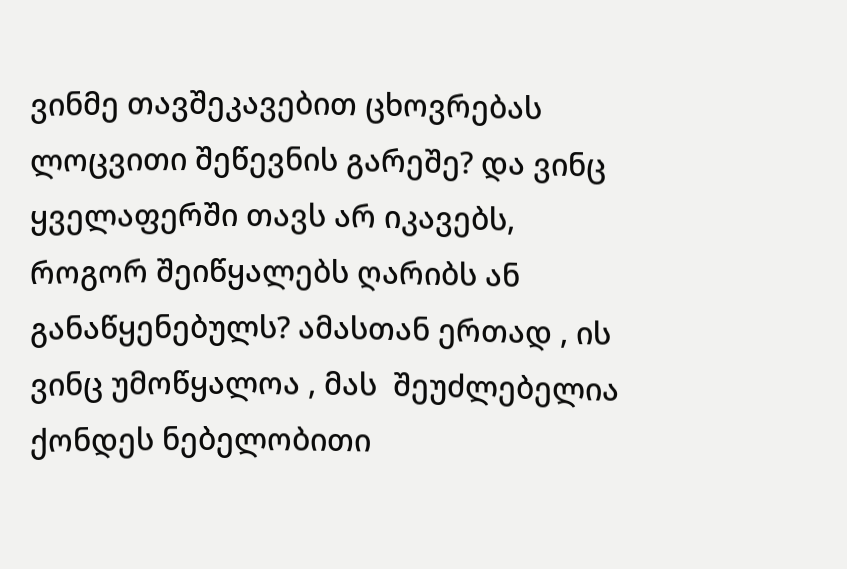ვინმე თავშეკავებით ცხოვრებას ლოცვითი შეწევნის გარეშე? და ვინც ყველაფერში თავს არ იკავებს, როგორ შეიწყალებს ღარიბს ან განაწყენებულს? ამასთან ერთად , ის ვინც უმოწყალოა , მას  შეუძლებელია ქონდეს ნებელობითი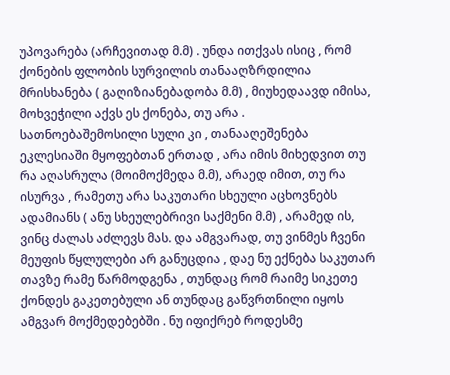უპოვარება (არჩევითად მ.მ) . უნდა ითქვას ისიც , რომ ქონების ფლობის სურვილის თანააღზრდილია მრისხანება ( გაღიზიანებადობა მ.მ) , მიუხედაავდ იმისა, მოხვეჭილი აქვს ეს ქონება, თუ არა . სათნოებაშემოსილი სული კი , თანააღეშენება ეკლესიაში მყოფებთან ერთად , არა იმის მიხედვით თუ რა აღასრულა (მოიმოქმედა მ.მ), არაედ იმით, თუ რა ისურვა , რამეთუ არა საკუთარი სხეული აცხოვნებს ადამიანს ( ანუ სხეულებრივი საქმენი მ.მ) , არამედ ის, ვინც ძალას აძლევს მას. და ამგვარად, თუ ვინმეს ჩვენი მეუფის წყლულები არ განუცდია , დაე ნუ ექნება საკუთარ თავზე რამე წარმოდგენა , თუნდაც რომ რაიმე სიკეთე ქონდეს გაკეთებული ან თუნდაც გაწვრთნილი იყოს ამგვარ მოქმედებებში . ნუ იფიქრებ როდესმე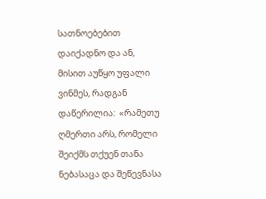სათნოებებით დაიქადნო და ან, მისით აუწყო უფალი ვინმეს, რადგან დაწერილია:  «რამეთუ ღმერთი არს, რომელი შეიქმს თქუენ თანა ნებასაცა და შეწევნასა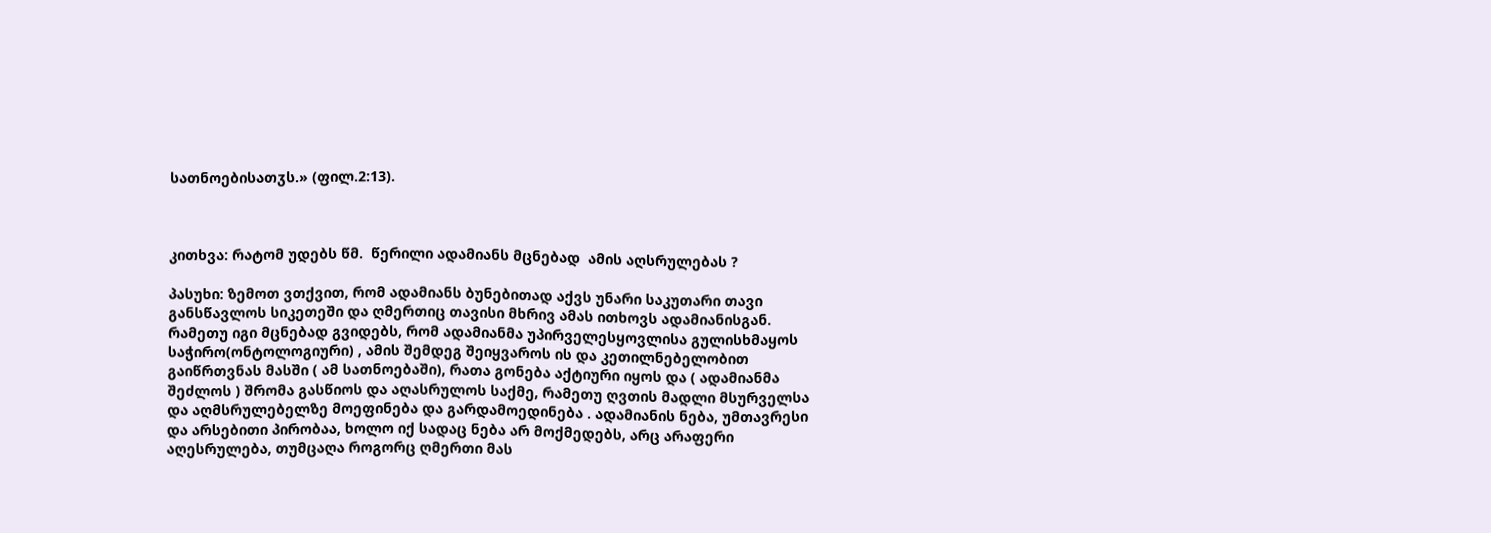სათნოებისათჳს.» (ფილ.2:13).



კითხვა: რატომ უდებს წმ.  წერილი ადამიანს მცნებად  ამის აღსრულებას ?

პასუხი: ზემოთ ვთქვით, რომ ადამიანს ბუნებითად აქვს უნარი საკუთარი თავი განსწავლოს სიკეთეში და ღმერთიც თავისი მხრივ ამას ითხოვს ადამიანისგან. რამეთუ იგი მცნებად გვიდებს, რომ ადამიანმა უპირველესყოვლისა გულისხმაყოს საჭირო(ონტოლოგიური) , ამის შემდეგ შეიყვაროს ის და კეთილნებელობით გაიწრთვნას მასში ( ამ სათნოებაში), რათა გონება აქტიური იყოს და ( ადამიანმა შეძლოს ) შრომა გასწიოს და აღასრულოს საქმე, რამეთუ ღვთის მადლი მსურველსა და აღმსრულებელზე მოეფინება და გარდამოედინება . ადამიანის ნება, უმთავრესი და არსებითი პირობაა, ხოლო იქ სადაც ნება არ მოქმედებს, არც არაფერი აღესრულება, თუმცაღა როგორც ღმერთი მას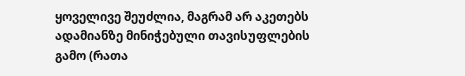ყოველივე შეუძლია, მაგრამ არ აკეთებს ადამიანზე მინიჭებული თავისუფლების გამო (რათა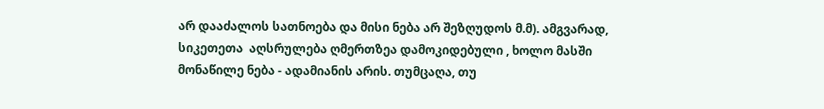არ დააძალოს სათნოება და მისი ნება არ შეზღუდოს მ.მ). ამგვარად, სიკეთეთა  აღსრულება ღმერთზეა დამოკიდებული , ხოლო მასში მონაწილე ნება - ადამიანის არის. თუმცაღა, თუ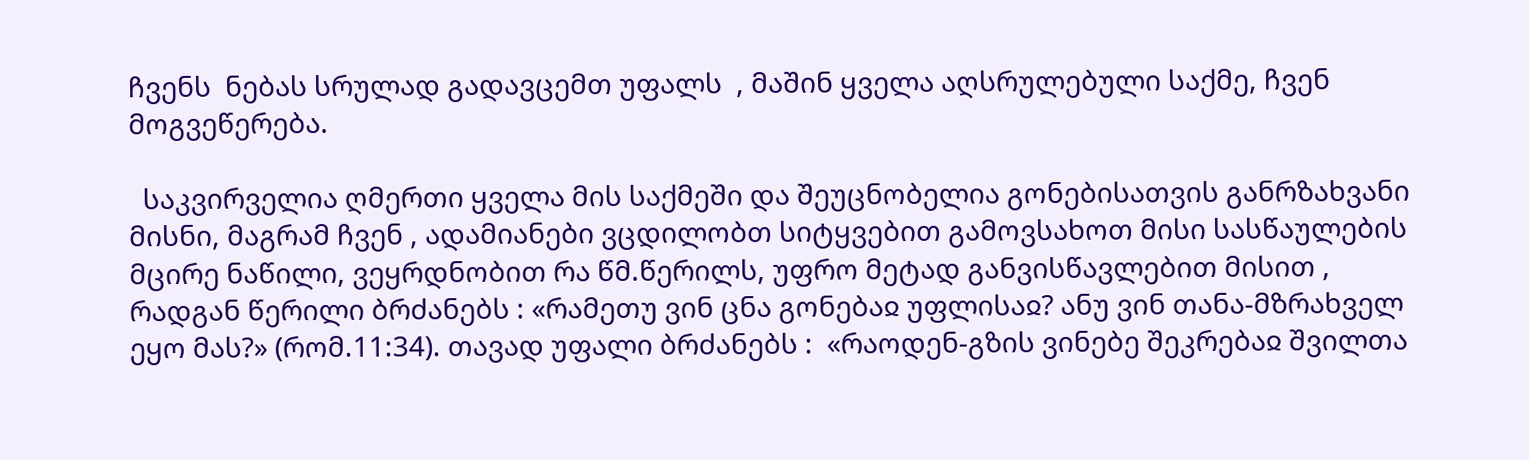ჩვენს  ნებას სრულად გადავცემთ უფალს  , მაშინ ყველა აღსრულებული საქმე, ჩვენ მოგვეწერება.

  საკვირველია ღმერთი ყველა მის საქმეში და შეუცნობელია გონებისათვის განრზახვანი მისნი, მაგრამ ჩვენ , ადამიანები ვცდილობთ სიტყვებით გამოვსახოთ მისი სასწაულების მცირე ნაწილი, ვეყრდნობით რა წმ.წერილს, უფრო მეტად განვისწავლებით მისით , რადგან წერილი ბრძანებს : «რამეთუ ვინ ცნა გონებაჲ უფლისაჲ? ანუ ვინ თანა-მზრახველ ეყო მას?» (რომ.11:34). თავად უფალი ბრძანებს :  «რაოდენ-გზის ვინებე შეკრებაჲ შვილთა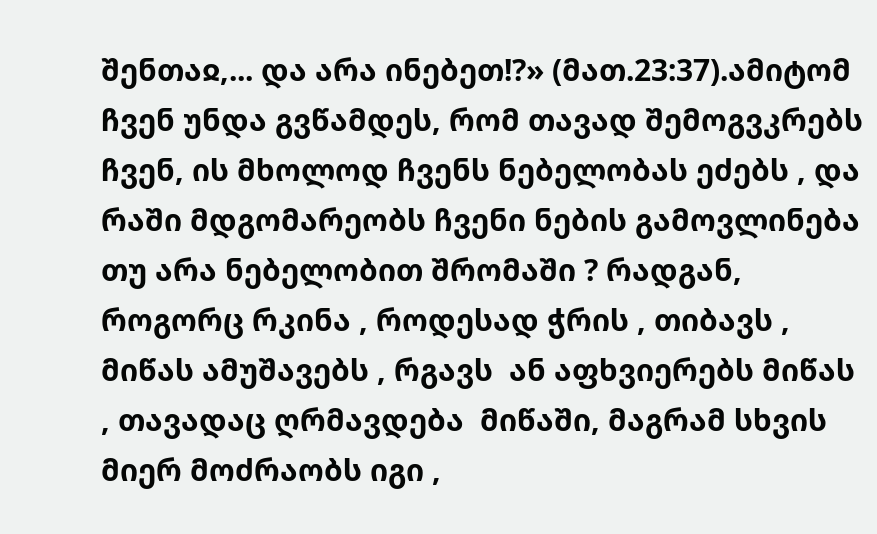შენთაჲ,... და არა ინებეთ!?» (მათ.23:37).ამიტომ ჩვენ უნდა გვწამდეს, რომ თავად შემოგვკრებს ჩვენ, ის მხოლოდ ჩვენს ნებელობას ეძებს , და რაში მდგომარეობს ჩვენი ნების გამოვლინება თუ არა ნებელობით შრომაში ? რადგან, როგორც რკინა , როდესად ჭრის , თიბავს , მიწას ამუშავებს , რგავს  ან აფხვიერებს მიწას , თავადაც ღრმავდება  მიწაში, მაგრამ სხვის მიერ მოძრაობს იგი ,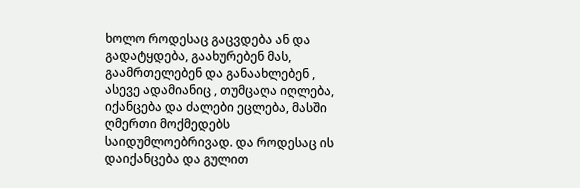ხოლო როდესაც გაცვდება ან და გადატყდება, გაახურებენ მას, გაამრთელებენ და განაახლებენ , ასევე ადამიანიც , თუმცაღა იღლება, იქანცება და ძალები ეცლება, მასში ღმერთი მოქმედებს საიდუმლოებრივად. და როდესაც ის დაიქანცება და გულით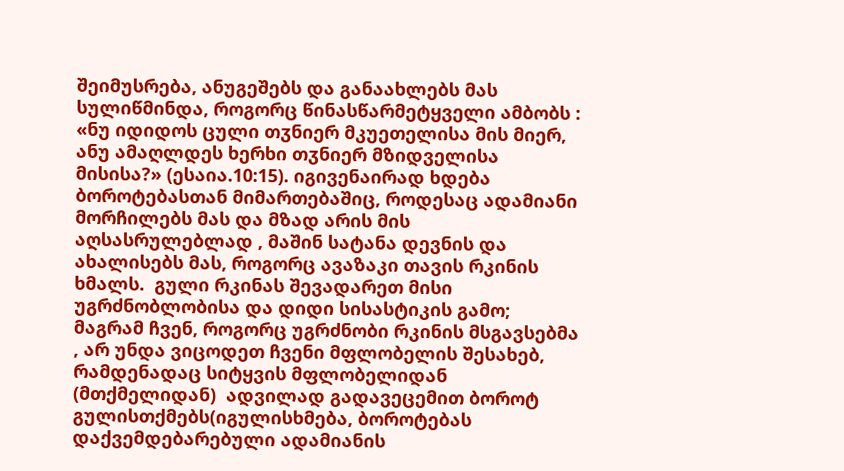შეიმუსრება, ანუგეშებს და განაახლებს მას სულიწმინდა, როგორც წინასწარმეტყველი ამბობს : «ნუ იდიდოს ცული თჳნიერ მკუეთელისა მის მიერ, ანუ ამაღლდეს ხერხი თჳნიერ მზიდველისა მისისა?» (ესაია.10:15). იგივენაირად ხდება ბოროტებასთან მიმართებაშიც, როდესაც ადამიანი მორჩილებს მას და მზად არის მის აღსასრულებლად , მაშინ სატანა დევნის და ახალისებს მას, როგორც ავაზაკი თავის რკინის ხმალს.  გული რკინას შევადარეთ მისი უგრძნობლობისა და დიდი სისასტიკის გამო; მაგრამ ჩვენ, როგორც უგრძნობი რკინის მსგავსებმა , არ უნდა ვიცოდეთ ჩვენი მფლობელის შესახებ, რამდენადაც სიტყვის მფლობელიდან (მთქმელიდან)  ადვილად გადავეცემით ბოროტ გულისთქმებს(იგულისხმება, ბოროტებას დაქვემდებარებული ადამიანის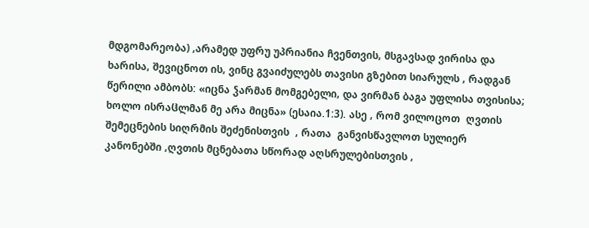მდგომარეობა) ,არამედ უფრუ უპრიანია ჩვენთვის, მსგავსად ვირისა და ხარისა, შევიცნოთ ის, ვინც გვაიძულებს თავისი გზებით სიარულს , რადგან წერილი ამბობს: «იცნა ჴარმან მომგებელი, და ვირმან ბაგა უფლისა თვისისა; ხოლო ისრაჱლმან მე არა მიცნა» (ესაია.1:3). ასე , რომ ვილოცოთ  ღვთის შემეცნების სიღრმის შეძენისთვის  , რათა  განვისწავლოთ სულიერ კანონებში ,ღვთის მცნებათა სწორად აღსრულებისთვის ,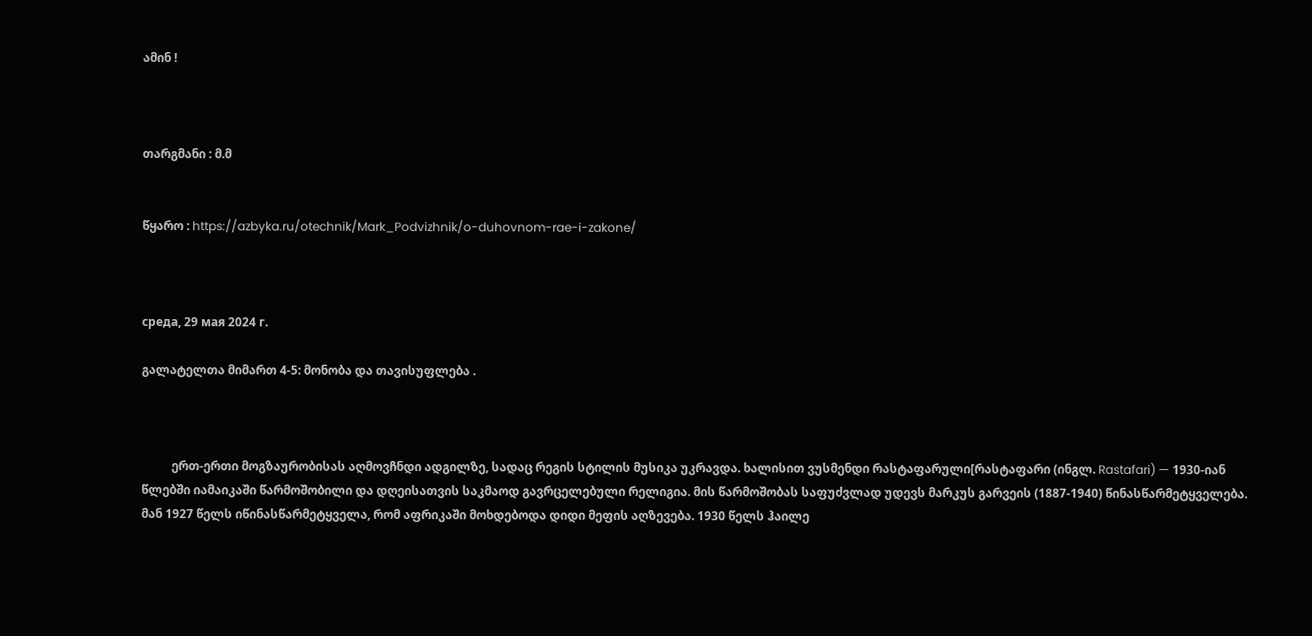ამინ !



თარგმანი : მ.მ


წყარო : https://azbyka.ru/otechnik/Mark_Podvizhnik/o-duhovnom-rae-i-zakone/



среда, 29 мая 2024 г.

გალატელთა მიმართ 4-5: მონობა და თავისუფლება .



          ერთ-ერთი მოგზაურობისას აღმოვჩნდი ადგილზე, სადაც რეგის სტილის მუსიკა უკრავდა. ხალისით ვუსმენდი რასტაფარული[რასტაფარი (ინგლ. Rastafari) — 1930-იან წლებში იამაიკაში წარმოშობილი და დღეისათვის საკმაოდ გავრცელებული რელიგია. მის წარმოშობას საფუძვლად უდევს მარკუს გარვეის (1887-1940) წინასწარმეტყველება. მან 1927 წელს იწინასწარმეტყველა, რომ აფრიკაში მოხდებოდა დიდი მეფის აღზევება. 1930 წელს ჰაილე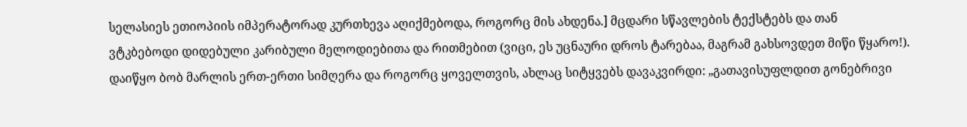სელასიეს ეთიოპიის იმპერატორად კურთხევა აღიქმებოდა, როგორც მის ახდენა.] მცდარი სწავლების ტექსტებს და თან ვტკბებოდი დიდებული კარიბული მელოდიებითა და რითმებით (ვიცი, ეს უცნაური დროს ტარებაა, მაგრამ გახსოვდეთ მიწი წყარო!). დაიწყო ბობ მარლის ერთ-ერთი სიმღერა და როგორც ყოველთვის, ახლაც სიტყვებს დავაკვირდი: „გათავისუფლდით გონებრივი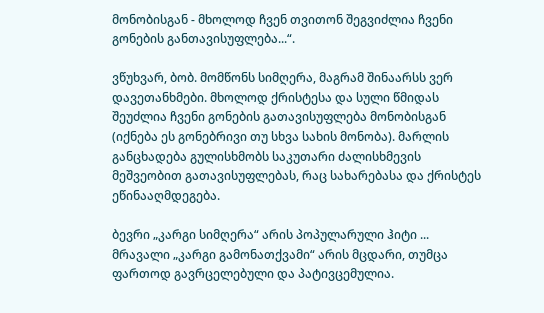მონობისგან - მხოლოდ ჩვენ თვითონ შეგვიძლია ჩვენი გონების განთავისუფლება...“.

ვწუხვარ, ბობ. მომწონს სიმღერა, მაგრამ შინაარსს ვერ დავეთანხმები. მხოლოდ ქრისტესა და სული წმიდას შეუძლია ჩვენი გონების გათავისუფლება მონობისგან (იქნება ეს გონებრივი თუ სხვა სახის მონობა). მარლის განცხადება გულისხმობს საკუთარი ძალისხმევის მეშვეობით გათავისუფლებას, რაც სახარებასა და ქრისტეს ეწინააღმდეგება.

ბევრი „კარგი სიმღერა“ არის პოპულარული ჰიტი ... მრავალი „კარგი გამონათქვამი“ არის მცდარი, თუმცა ფართოდ გავრცელებული და პატივცემულია.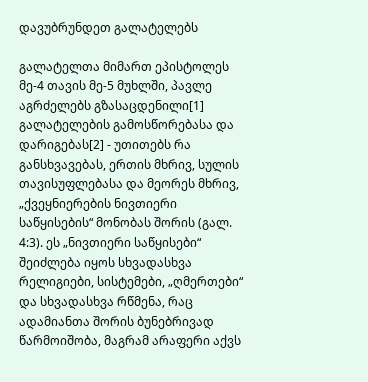დავუბრუნდეთ გალატელებს

გალატელთა მიმართ ეპისტოლეს მე-4 თავის მე-5 მუხლში, პავლე აგრძელებს გზასაცდენილი[1] გალატელების გამოსწორებასა და დარიგებას[2] - უთითებს რა განსხვავებას, ერთის მხრივ, სულის თავისუფლებასა და მეორეს მხრივ, „ქვეყნიერების ნივთიერი საწყისების“ მონობას შორის (გალ. 4:3). ეს „ნივთიერი საწყისები“ შეიძლება იყოს სხვადასხვა რელიგიები, სისტემები, „ღმერთები“ და სხვადასხვა რწმენა, რაც ადამიანთა შორის ბუნებრივად წარმოიშობა, მაგრამ არაფერი აქვს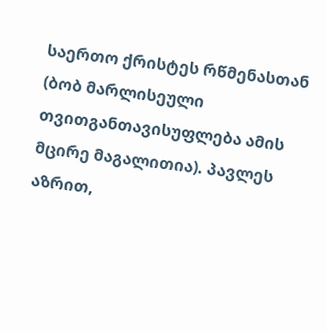საერთო ქრისტეს რწმენასთან (ბობ მარლისეული თვითგანთავისუფლება ამის მცირე მაგალითია). პავლეს აზრით,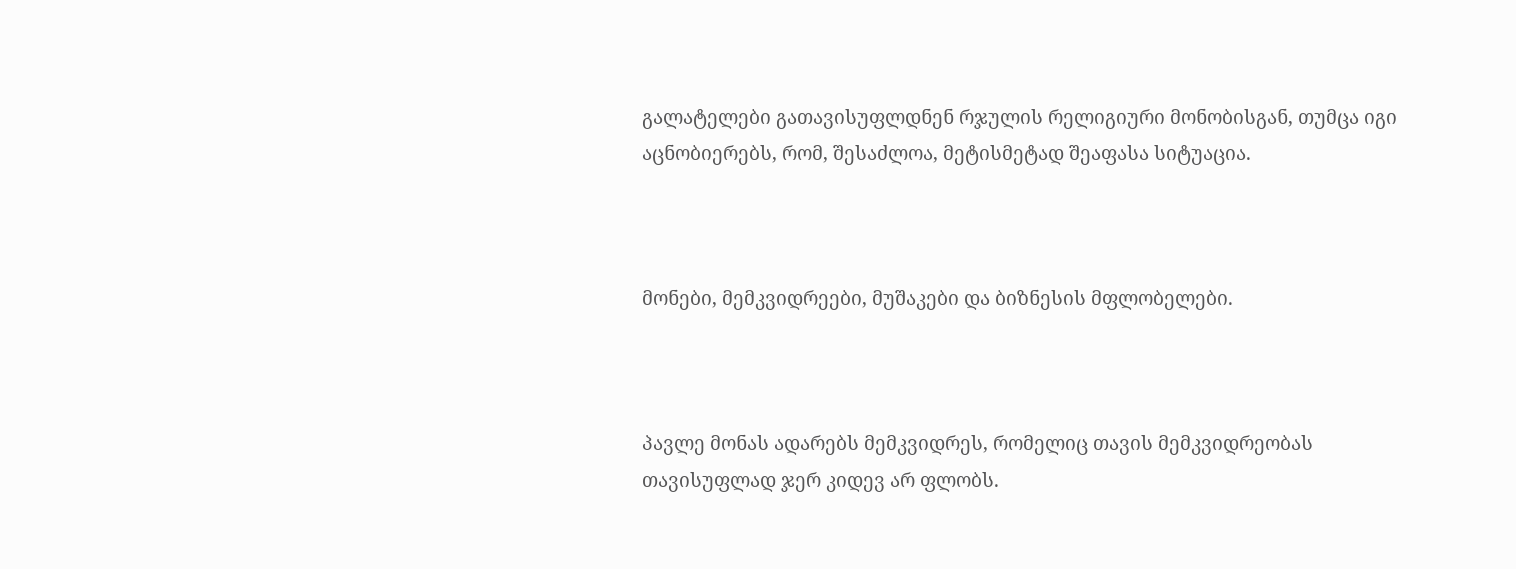გალატელები გათავისუფლდნენ რჯულის რელიგიური მონობისგან, თუმცა იგი აცნობიერებს, რომ, შესაძლოა, მეტისმეტად შეაფასა სიტუაცია.



მონები, მემკვიდრეები, მუშაკები და ბიზნესის მფლობელები.



პავლე მონას ადარებს მემკვიდრეს, რომელიც თავის მემკვიდრეობას თავისუფლად ჯერ კიდევ არ ფლობს.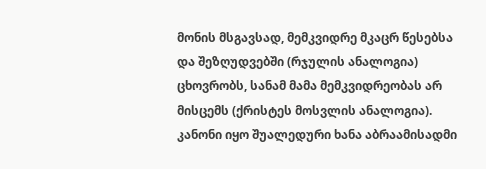მონის მსგავსად, მემკვიდრე მკაცრ წესებსა და შეზღუდვებში (რჯულის ანალოგია) ცხოვრობს, სანამ მამა მემკვიდრეობას არ მისცემს (ქრისტეს მოსვლის ანალოგია). კანონი იყო შუალედური ხანა აბრაამისადმი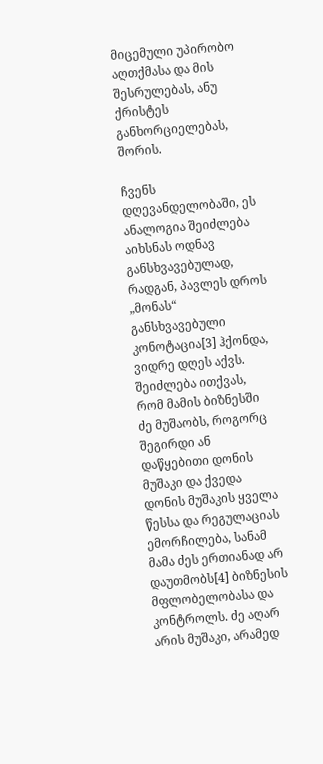მიცემული უპირობო აღთქმასა და მის შესრულებას, ანუ ქრისტეს განხორციელებას, შორის.

ჩვენს დღევანდელობაში, ეს ანალოგია შეიძლება აიხსნას ოდნავ განსხვავებულად, რადგან, პავლეს დროს „მონას“ განსხვავებული კონოტაცია[3] ჰქონდა, ვიდრე დღეს აქვს. შეიძლება ითქვას, რომ მამის ბიზნესში ძე მუშაობს, როგორც შეგირდი ან დაწყებითი დონის მუშაკი და ქვედა დონის მუშაკის ყველა წესსა და რეგულაციას ემორჩილება, სანამ მამა ძეს ერთიანად არ დაუთმობს[4] ბიზნესის მფლობელობასა და კონტროლს. ძე აღარ არის მუშაკი, არამედ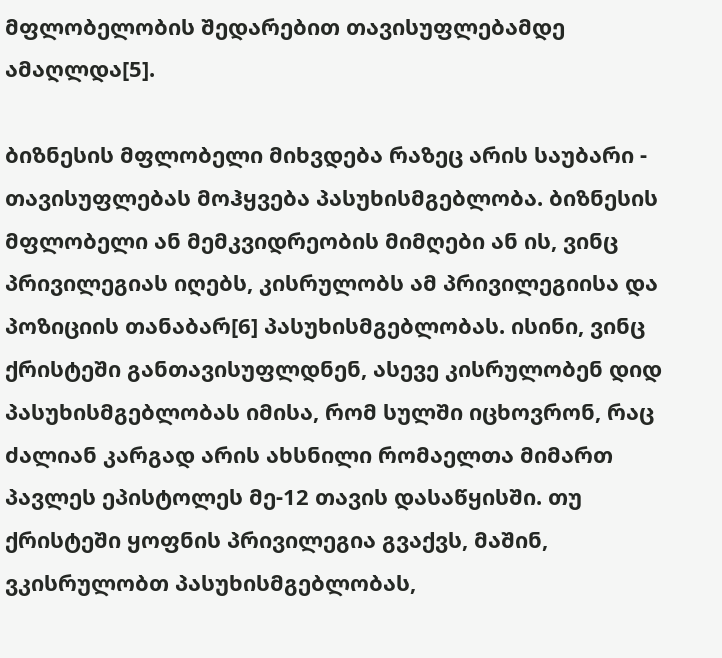მფლობელობის შედარებით თავისუფლებამდე ამაღლდა[5].

ბიზნესის მფლობელი მიხვდება რაზეც არის საუბარი - თავისუფლებას მოჰყვება პასუხისმგებლობა. ბიზნესის მფლობელი ან მემკვიდრეობის მიმღები ან ის, ვინც პრივილეგიას იღებს, კისრულობს ამ პრივილეგიისა და პოზიციის თანაბარ[6] პასუხისმგებლობას. ისინი, ვინც ქრისტეში განთავისუფლდნენ, ასევე კისრულობენ დიდ პასუხისმგებლობას იმისა, რომ სულში იცხოვრონ, რაც ძალიან კარგად არის ახსნილი რომაელთა მიმართ პავლეს ეპისტოლეს მე-12 თავის დასაწყისში. თუ ქრისტეში ყოფნის პრივილეგია გვაქვს, მაშინ, ვკისრულობთ პასუხისმგებლობას,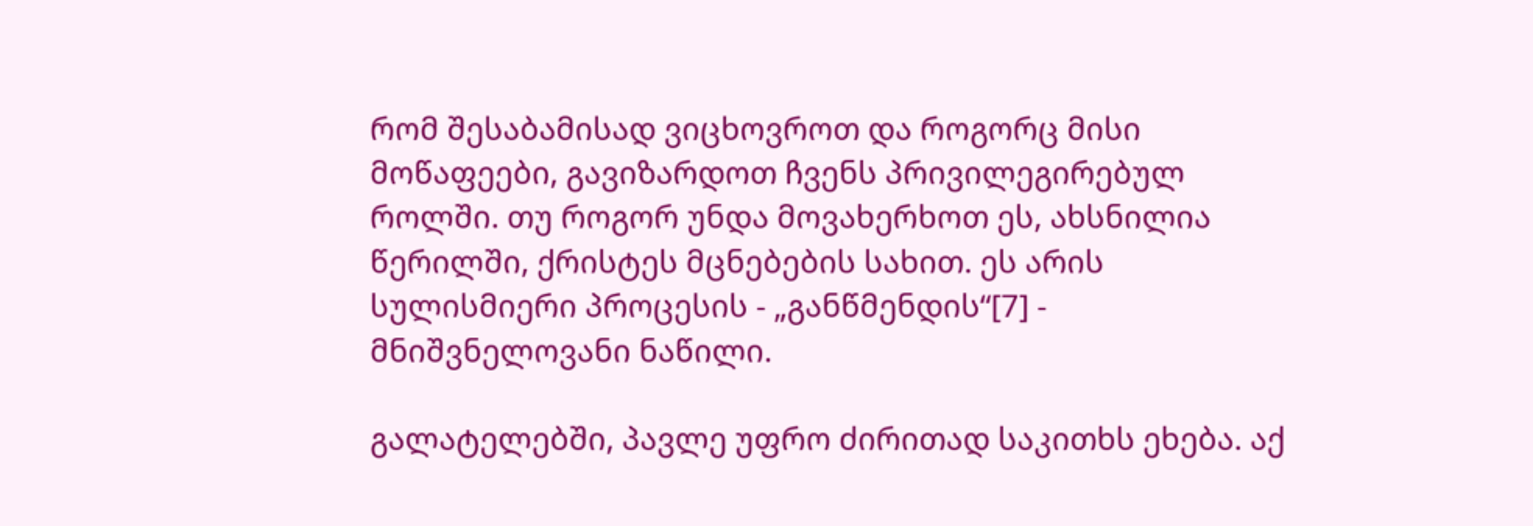რომ შესაბამისად ვიცხოვროთ და როგორც მისი მოწაფეები, გავიზარდოთ ჩვენს პრივილეგირებულ როლში. თუ როგორ უნდა მოვახერხოთ ეს, ახსნილია წერილში, ქრისტეს მცნებების სახით. ეს არის სულისმიერი პროცესის - „განწმენდის“[7] - მნიშვნელოვანი ნაწილი.

გალატელებში, პავლე უფრო ძირითად საკითხს ეხება. აქ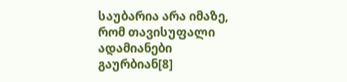საუბარია არა იმაზე, რომ თავისუფალი ადამიანები გაურბიან[8]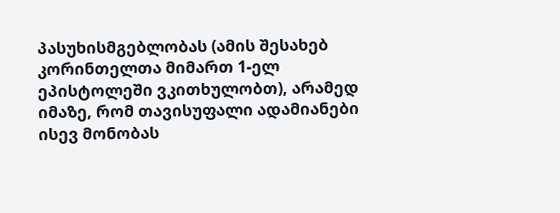პასუხისმგებლობას (ამის შესახებ კორინთელთა მიმართ 1-ელ ეპისტოლეში ვკითხულობთ), არამედ იმაზე, რომ თავისუფალი ადამიანები ისევ მონობას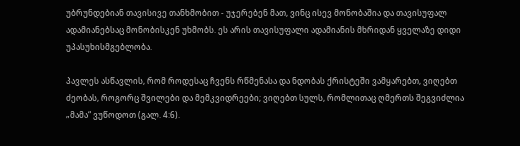უბრუნდებიან თავისივე თანხმობით - უჯერებენ მათ, ვინც ისევ მონობაშია და თავისუფალ ადამიანებსაც მონობისკენ უხმობს. ეს არის თავისუფალი ადამიანის მხრიდან ყველაზე დიდი უპასუხისმგებლობა.

პავლეს ასწავლის, რომ როდესაც ჩვენს რწმენასა და ნდობას ქრისტეში ვამყარებთ, ვიღებთ ძეობას, როგორც შვილები და მემკვიდრეები; ვიღებთ სულს, რომლითაც ღმერთს შეგვიძლია „მამა“ ვუწოდოთ (გალ. 4:6).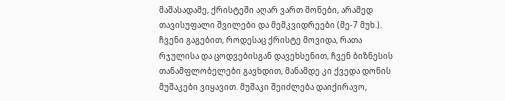მაშასადამე, ქრისტეში აღარ ვართ მონები, არამედ თავისუფალი შვილები და მემკვიდრეები (მე-7 მუხ.). ჩვენი გაგებით, როდესაც ქრისტე მოვიდა, რათა რჯულისა და ცოდვებისგან დავეხსენით, ჩვენ ბიზნესის თანამფლობელები გავხდით, მანამდე კი ქვედა დონის მუშაკები ვიყავით. მუშაკი შეიძლება დაიქირავო,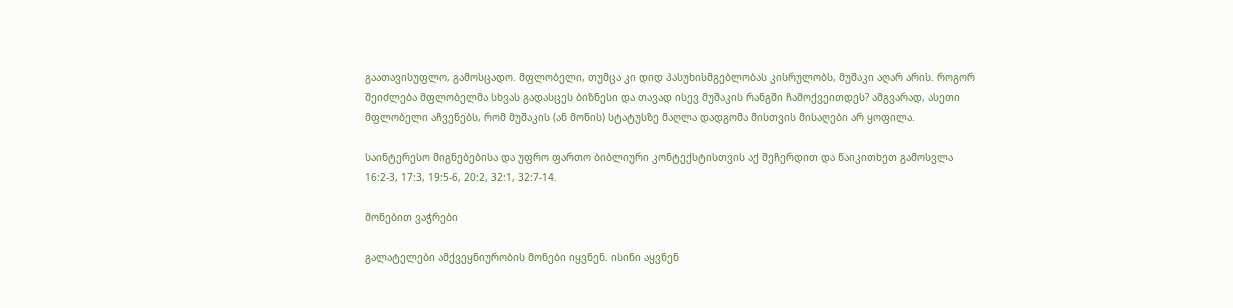გაათავისუფლო, გამოსცადო. მფლობელი, თუმცა კი დიდ პასუხისმგებლობას კისრულობს, მუშაკი აღარ არის. როგორ შეიძლება მფლობელმა სხვას გადასცეს ბიზნესი და თავად ისევ მუშაკის რანგში ჩამოქვეითდეს? ამგვარად, ასეთი მფლობელი აჩვენებს, რომ მუშაკის (ან მონის) სტატუსზე მაღლა დადგომა მისთვის მისაღები არ ყოფილა.

საინტერესო მიგნებებისა და უფრო ფართო ბიბლიური კონტექსტისთვის აქ შეჩერდით და წაიკითხეთ გამოსვლა 16:2-3, 17:3, 19:5-6, 20:2, 32:1, 32:7-14.

მონებით ვაჭრები

გალატელები ამქვეყნიურობის მონები იყვნენ. ისინი აყვნენ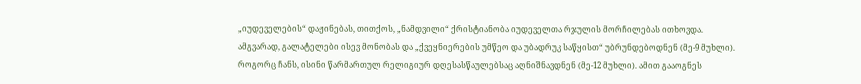„იუდეველების“ დაჟინებას, თითქოს, „ნამდვილი“ ქრისტიანობა იუდეველთა რჯულის მორჩილებას ითხოვდა. ამგვარად, გალატელები ისევ მონობას და „ქვეყნიერების უმწეო და უბადრუკ საწყისთ“ უბრუნდებოდნენ (მე-9 მუხლი). როგორც ჩანს, ისინი წარმართულ რელიგიურ დღესასწაულებსაც აღნიშნავდნენ (მე-12 მუხლი). ამით გააოგნეს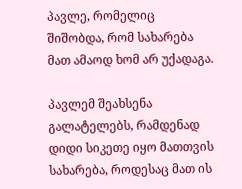პავლე, რომელიც შიშობდა, რომ სახარება მათ ამაოდ ხომ არ უქადაგა.

პავლემ შეახსენა გალატელებს, რამდენად დიდი სიკეთე იყო მათთვის სახარება, როდესაც მათ ის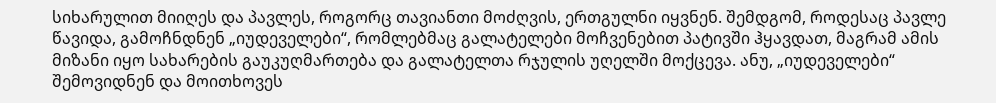სიხარულით მიიღეს და პავლეს, როგორც თავიანთი მოძღვის, ერთგულნი იყვნენ. შემდგომ, როდესაც პავლე წავიდა, გამოჩნდნენ „იუდეველები“, რომლებმაც გალატელები მოჩვენებით პატივში ჰყავდათ, მაგრამ ამის მიზანი იყო სახარების გაუკუღმართება და გალატელთა რჯულის უღელში მოქცევა. ანუ, „იუდეველები“ შემოვიდნენ და მოითხოვეს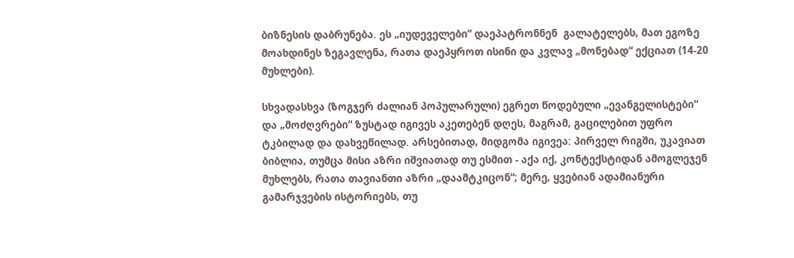ბიზნესის დაბრუნება. ეს „იუდეველები“ დაეპატრონნენ  გალატელებს, მათ ეგოზე მოახდინეს ზეგავლენა, რათა დაეპყროთ ისინი და კვლავ „მონებად“ ექციათ (14-20 მუხლები).

სხვადასხვა (ზოგჯერ ძალიან პოპულარული) ეგრეთ წოდებული „ევანგელისტები“ და „მოძღვრები“ ზუსტად იგივეს აკეთებენ დღეს, მაგრამ, გაცილებით უფრო ტკბილად და დახვეწილად. არსებითად, მიდგომა იგივეა: პირველ რიგში, უკავიათ ბიბლია, თუმცა მისი აზრი იშვიათად თუ ესმით - აქა იქ, კონტექსტიდან ამოგლეჯენ მუხლებს, რათა თავიანთი აზრი „დაამტკიცონ“; მერე, ყვებიან ადამიანური გამარჯვების ისტორიებს, თუ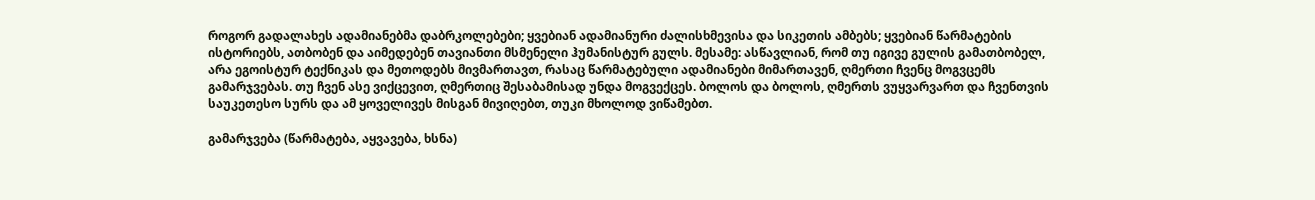როგორ გადალახეს ადამიანებმა დაბრკოლებები; ყვებიან ადამიანური ძალისხმევისა და სიკეთის ამბებს; ყვებიან წარმატების ისტორიებს, ათბობენ და აიმედებენ თავიანთი მსმენელი ჰუმანისტურ გულს. მესამე: ასწავლიან, რომ თუ იგივე გულის გამათბობელ, არა ეგოისტურ ტექნიკას და მეთოდებს მივმართავთ, რასაც წარმატებული ადამიანები მიმართავენ, ღმერთი ჩვენც მოგვცემს გამარჯვებას. თუ ჩვენ ასე ვიქცევით, ღმერთიც შესაბამისად უნდა მოგვექცეს. ბოლოს და ბოლოს, ღმერთს ვუყვარვართ და ჩვენთვის საუკეთესო სურს და ამ ყოველივეს მისგან მივიღებთ, თუკი მხოლოდ ვიწამებთ.

გამარჯვება (წარმატება, აყვავება, ხსნა)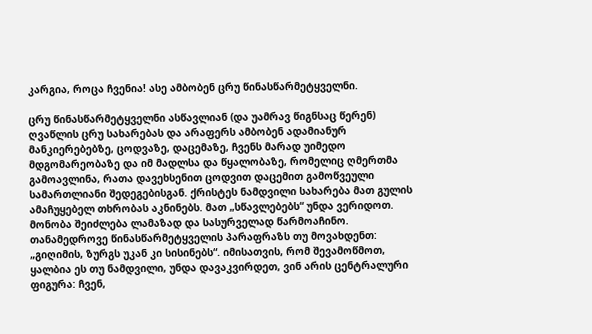კარგია, როცა ჩვენია! ასე ამბობენ ცრუ წინასწარმეტყველნი.

ცრუ წინასწარმეტყველნი ასწავლიან (და უამრავ წიგნსაც წერენ) ღვაწლის ცრუ სახარებას და არაფერს ამბობენ ადამიანურ მანკიერებებზე, ცოდვაზე, დაცემაზე, ჩვენს მარად უიმედო მდგომარეობაზე და იმ მადლსა და წყალობაზე, რომელიც ღმერთმა გამოავლინა, რათა დავეხსენით ცოდვით დაცემით გამოწვეული სამართლიანი შედეგებისგან. ქრისტეს ნამდვილი სახარება მათ გულის ამაჩუყებელ თხრობას აკნინებს. მათ „სწავლებებს“ უნდა ვერიდოთ. მონობა შეიძლება ლამაზად და სასურველად წარმოაჩინო. თანამედროვე წინასწარმეტყველის პარაფრაზს თუ მოვახდენთ: „გიღიმის, ზურგს უკან კი სისინებს“. იმისათვის, რომ შევამოწმოთ, ყალბია ეს თუ ნამდვილი, უნდა დავაკვირდეთ, ვინ არის ცენტრალური ფიგურა: ჩვენ,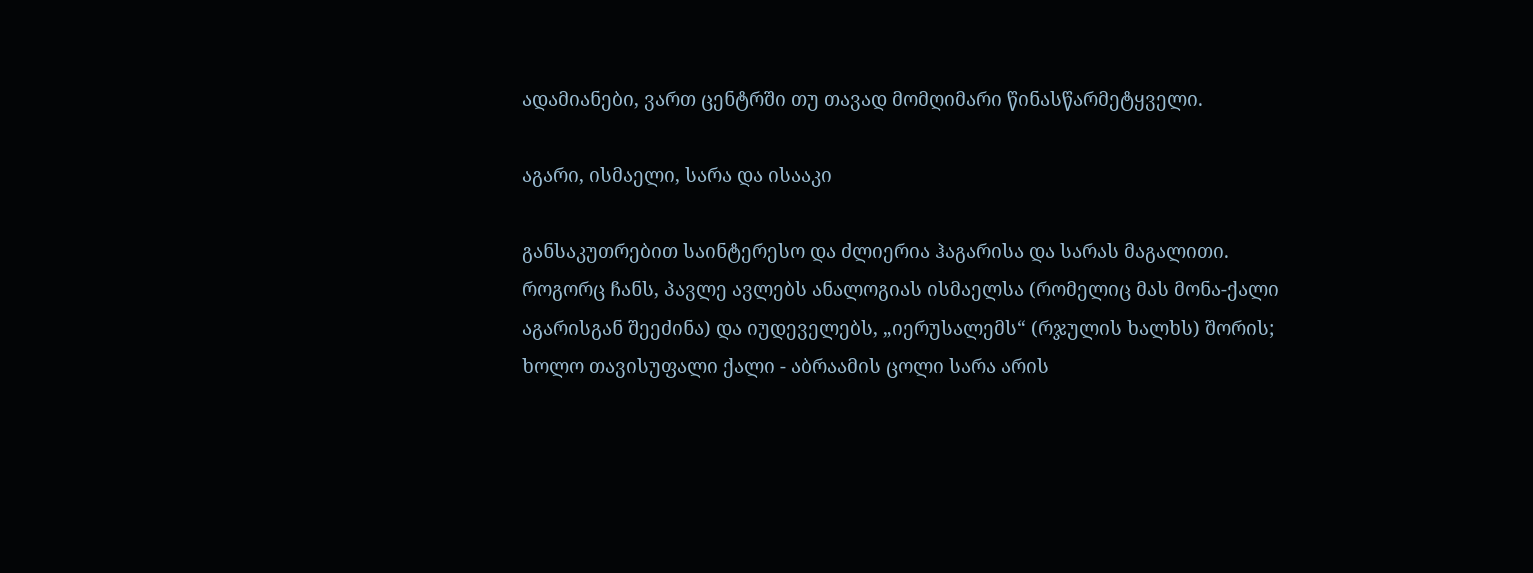ადამიანები, ვართ ცენტრში თუ თავად მომღიმარი წინასწარმეტყველი.

აგარი, ისმაელი, სარა და ისააკი

განსაკუთრებით საინტერესო და ძლიერია ჰაგარისა და სარას მაგალითი. როგორც ჩანს, პავლე ავლებს ანალოგიას ისმაელსა (რომელიც მას მონა-ქალი აგარისგან შეეძინა) და იუდეველებს, „იერუსალემს“ (რჯულის ხალხს) შორის; ხოლო თავისუფალი ქალი - აბრაამის ცოლი სარა არის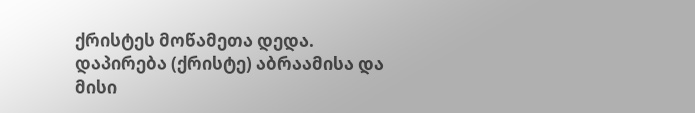ქრისტეს მოწამეთა დედა. დაპირება (ქრისტე) აბრაამისა და მისი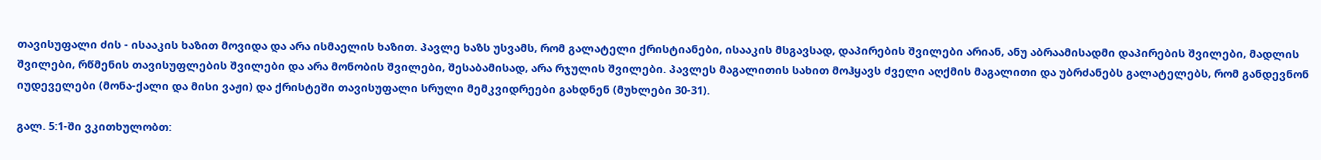თავისუფალი ძის - ისააკის ხაზით მოვიდა და არა ისმაელის ხაზით. პავლე ხაზს უსვამს, რომ გალატელი ქრისტიანები, ისააკის მსგავსად, დაპირების შვილები არიან, ანუ აბრაამისადმი დაპირების შვილები, მადლის შვილები, რწმენის თავისუფლების შვილები და არა მონობის შვილები, შესაბამისად, არა რჯულის შვილები. პავლეს მაგალითის სახით მოჰყავს ძველი აღქმის მაგალითი და უბრძანებს გალატელებს, რომ განდევნონ იუდეველები (მონა-ქალი და მისი ვაჟი) და ქრისტეში თავისუფალი სრული მემკვიდრეები გახდნენ (მუხლები 30-31).

გალ. 5:1-ში ვკითხულობთ: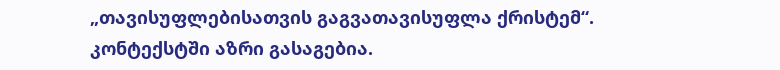„თავისუფლებისათვის გაგვათავისუფლა ქრისტემ“. კონტექსტში აზრი გასაგებია.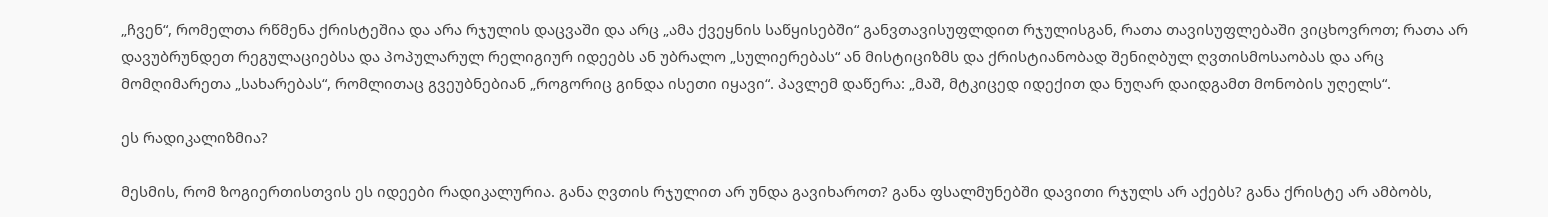„ჩვენ“, რომელთა რწმენა ქრისტეშია და არა რჯულის დაცვაში და არც „ამა ქვეყნის საწყისებში“ განვთავისუფლდით რჯულისგან, რათა თავისუფლებაში ვიცხოვროთ; რათა არ დავუბრუნდეთ რეგულაციებსა და პოპულარულ რელიგიურ იდეებს ან უბრალო „სულიერებას“ ან მისტიციზმს და ქრისტიანობად შენიღბულ ღვთისმოსაობას და არც მომღიმარეთა „სახარებას“, რომლითაც გვეუბნებიან „როგორიც გინდა ისეთი იყავი“. პავლემ დაწერა: „მაშ, მტკიცედ იდექით და ნუღარ დაიდგამთ მონობის უღელს“.

ეს რადიკალიზმია?

მესმის, რომ ზოგიერთისთვის ეს იდეები რადიკალურია. განა ღვთის რჯულით არ უნდა გავიხაროთ? განა ფსალმუნებში დავითი რჯულს არ აქებს? განა ქრისტე არ ამბობს,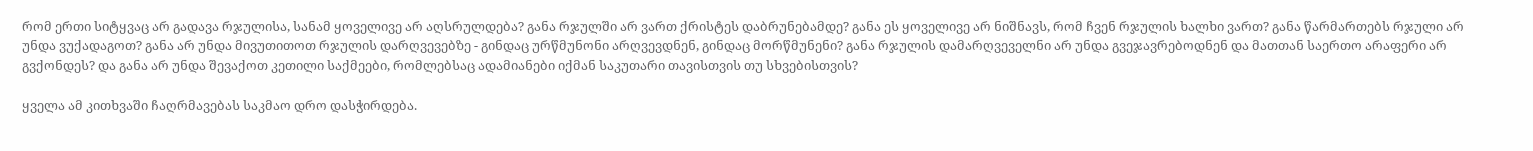რომ ერთი სიტყვაც არ გადავა რჯულისა, სანამ ყოველივე არ აღსრულდება? განა რჯულში არ ვართ ქრისტეს დაბრუნებამდე? განა ეს ყოველივე არ ნიშნავს, რომ ჩვენ რჯულის ხალხი ვართ? განა წარმართებს რჯული არ უნდა ვუქადაგოთ? განა არ უნდა მივუთითოთ რჯულის დარღვევებზე - გინდაც ურწმუნონი არღვევდნენ, გინდაც მორწმუნენი? განა რჯულის დამარღვეველნი არ უნდა გვეჯავრებოდნენ და მათთან საერთო არაფერი არ  გვქონდეს? და განა არ უნდა შევაქოთ კეთილი საქმეები, რომლებსაც ადამიანები იქმან საკუთარი თავისთვის თუ სხვებისთვის?

ყველა ამ კითხვაში ჩაღრმავებას საკმაო დრო დასჭირდება.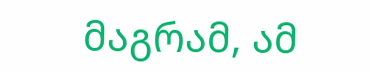მაგრამ, ამ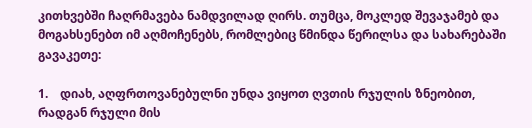კითხვებში ჩაღრმავება ნამდვილად ღირს. თუმცა, მოკლედ შევაჯამებ და მოგახსენებთ იმ აღმოჩენებს, რომლებიც წმინდა წერილსა და სახარებაში გავაკეთე:

1.    დიახ, აღფრთოვანებულნი უნდა ვიყოთ ღვთის რჯულის ზნეობით, რადგან რჯული მის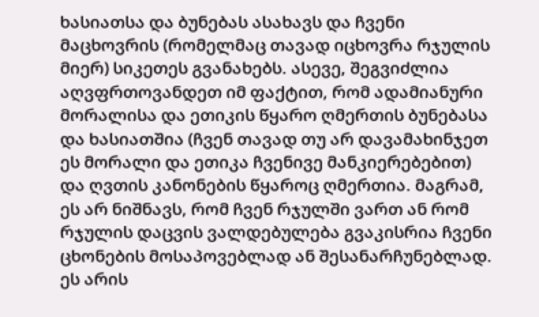ხასიათსა და ბუნებას ასახავს და ჩვენი მაცხოვრის (რომელმაც თავად იცხოვრა რჯულის მიერ) სიკეთეს გვანახებს. ასევე, შეგვიძლია აღვფრთოვანდეთ იმ ფაქტით, რომ ადამიანური მორალისა და ეთიკის წყარო ღმერთის ბუნებასა და ხასიათშია (ჩვენ თავად თუ არ დავამახინჯეთ ეს მორალი და ეთიკა ჩვენივე მანკიერებებით) და ღვთის კანონების წყაროც ღმერთია. მაგრამ, ეს არ ნიშნავს, რომ ჩვენ რჯულში ვართ ან რომ რჯულის დაცვის ვალდებულება გვაკისრია ჩვენი ცხონების მოსაპოვებლად ან შესანარჩუნებლად. ეს არის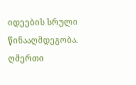იდეების სრული წინააღმდეგობა. ღმერთი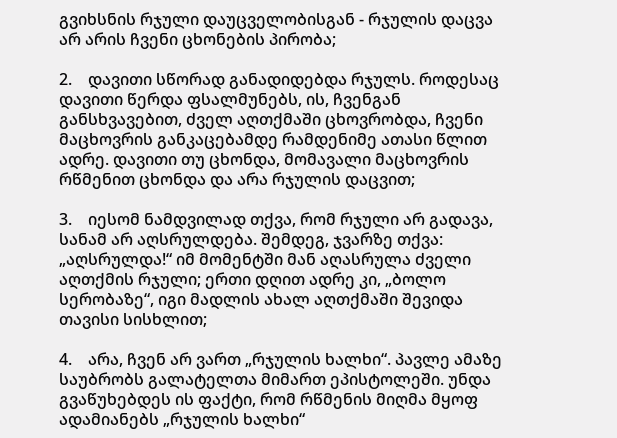გვიხსნის რჯული დაუცველობისგან - რჯულის დაცვა არ არის ჩვენი ცხონების პირობა;

2.    დავითი სწორად განადიდებდა რჯულს. როდესაც დავითი წერდა ფსალმუნებს, ის, ჩვენგან განსხვავებით, ძველ აღთქმაში ცხოვრობდა, ჩვენი მაცხოვრის განკაცებამდე რამდენიმე ათასი წლით ადრე. დავითი თუ ცხონდა, მომავალი მაცხოვრის რწმენით ცხონდა და არა რჯულის დაცვით;

3.    იესომ ნამდვილად თქვა, რომ რჯული არ გადავა, სანამ არ აღსრულდება. შემდეგ, ჯვარზე თქვა: „აღსრულდა!“ იმ მომენტში მან აღასრულა ძველი აღთქმის რჯული; ერთი დღით ადრე კი, „ბოლო სერობაზე“, იგი მადლის ახალ აღთქმაში შევიდა თავისი სისხლით;

4.    არა, ჩვენ არ ვართ „რჯულის ხალხი“. პავლე ამაზე საუბრობს გალატელთა მიმართ ეპისტოლეში. უნდა გვაწუხებდეს ის ფაქტი, რომ რწმენის მიღმა მყოფ ადამიანებს „რჯულის ხალხი“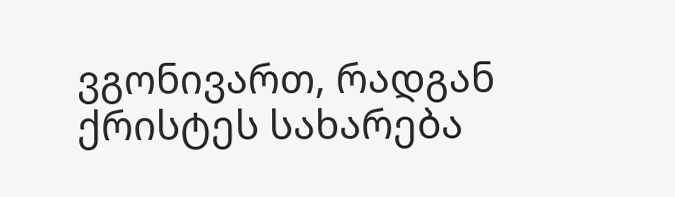ვგონივართ, რადგან ქრისტეს სახარება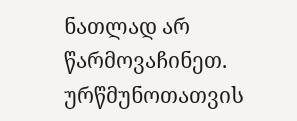ნათლად არ წარმოვაჩინეთ. ურწმუნოთათვის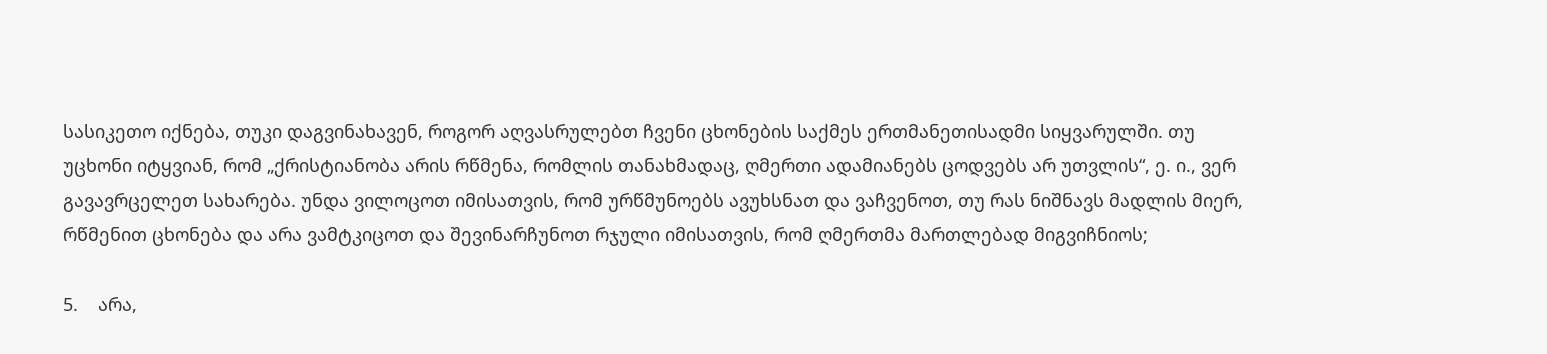სასიკეთო იქნება, თუკი დაგვინახავენ, როგორ აღვასრულებთ ჩვენი ცხონების საქმეს ერთმანეთისადმი სიყვარულში. თუ უცხონი იტყვიან, რომ „ქრისტიანობა არის რწმენა, რომლის თანახმადაც, ღმერთი ადამიანებს ცოდვებს არ უთვლის“, ე. ი., ვერ გავავრცელეთ სახარება. უნდა ვილოცოთ იმისათვის, რომ ურწმუნოებს ავუხსნათ და ვაჩვენოთ, თუ რას ნიშნავს მადლის მიერ, რწმენით ცხონება და არა ვამტკიცოთ და შევინარჩუნოთ რჯული იმისათვის, რომ ღმერთმა მართლებად მიგვიჩნიოს;

5.    არა,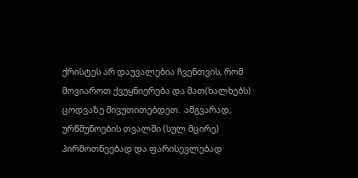ქრისტეს არ დაუვალებია ჩვენთვის, რომ მოვიაროთ ქვეყნიერება და მათ(ხალხებს) ცოდვაზე მივუთითებდეთ.  ამგვარად, ურწმუნოების თვალში (სულ მცირე) პირმოთნეებად და ფარისევლებად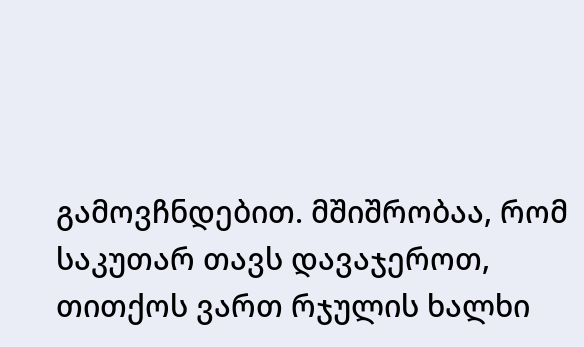გამოვჩნდებით. მშიშრობაა, რომ საკუთარ თავს დავაჯეროთ, თითქოს ვართ რჯულის ხალხი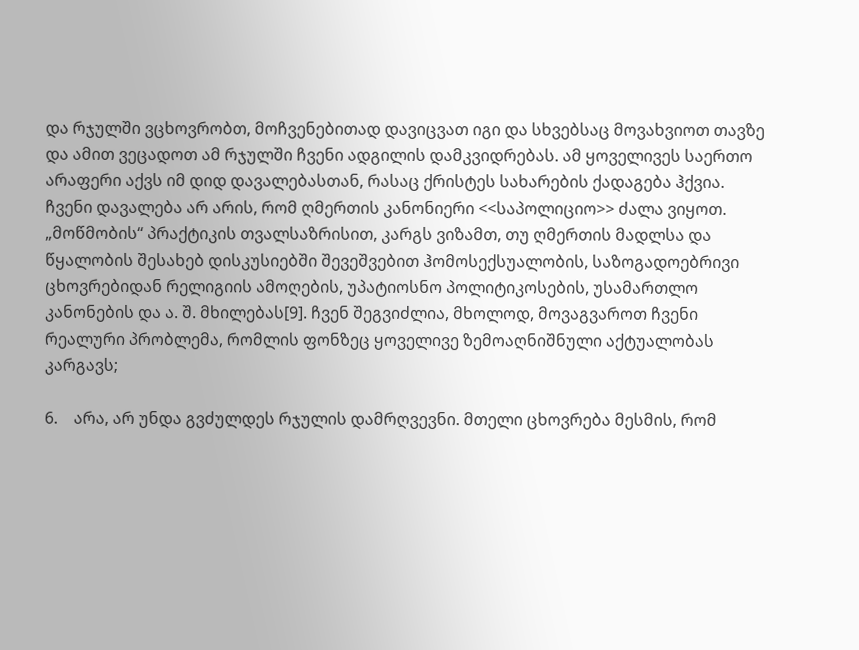და რჯულში ვცხოვრობთ, მოჩვენებითად დავიცვათ იგი და სხვებსაც მოვახვიოთ თავზე და ამით ვეცადოთ ამ რჯულში ჩვენი ადგილის დამკვიდრებას. ამ ყოველივეს საერთო არაფერი აქვს იმ დიდ დავალებასთან, რასაც ქრისტეს სახარების ქადაგება ჰქვია. ჩვენი დავალება არ არის, რომ ღმერთის კანონიერი <<საპოლიციო>> ძალა ვიყოთ. „მოწმობის“ პრაქტიკის თვალსაზრისით, კარგს ვიზამთ, თუ ღმერთის მადლსა და წყალობის შესახებ დისკუსიებში შევეშვებით ჰომოსექსუალობის, საზოგადოებრივი ცხოვრებიდან რელიგიის ამოღების, უპატიოსნო პოლიტიკოსების, უსამართლო კანონების და ა. შ. მხილებას[9]. ჩვენ შეგვიძლია, მხოლოდ, მოვაგვაროთ ჩვენი რეალური პრობლემა, რომლის ფონზეც ყოველივე ზემოაღნიშნული აქტუალობას კარგავს;

6.    არა, არ უნდა გვძულდეს რჯულის დამრღვევნი. მთელი ცხოვრება მესმის, რომ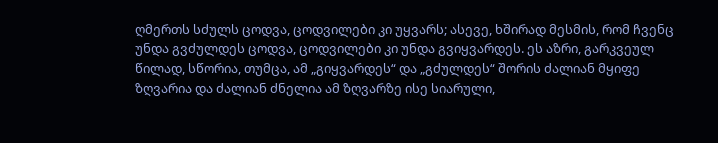ღმერთს სძულს ცოდვა, ცოდვილები კი უყვარს; ასევე, ხშირად მესმის, რომ ჩვენც უნდა გვძულდეს ცოდვა, ცოდვილები კი უნდა გვიყვარდეს. ეს აზრი, გარკვეულ წილად, სწორია, თუმცა, ამ „გიყვარდეს“ და „გძულდეს“ შორის ძალიან მყიფე ზღვარია და ძალიან ძნელია ამ ზღვარზე ისე სიარული,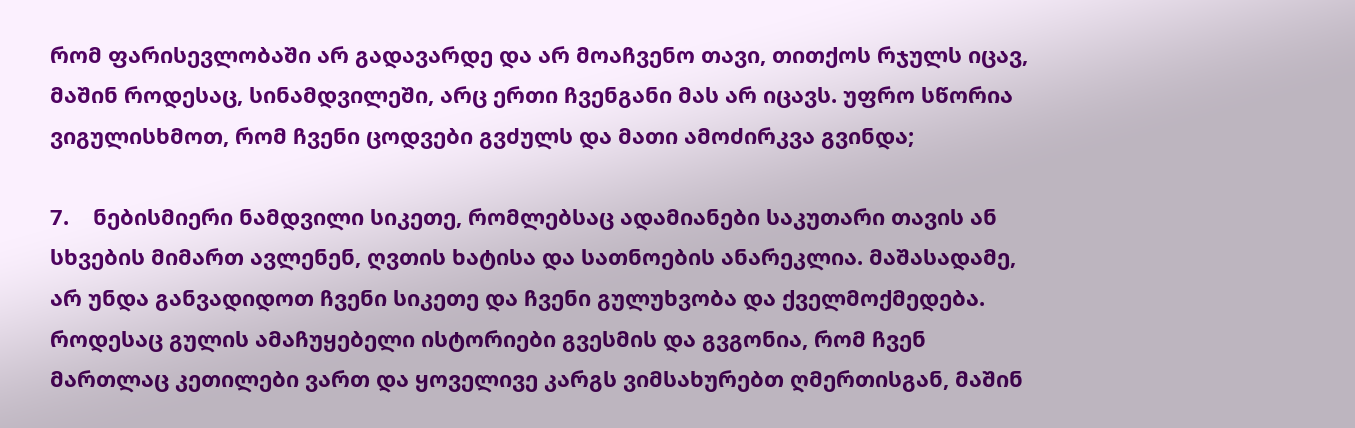რომ ფარისევლობაში არ გადავარდე და არ მოაჩვენო თავი, თითქოს რჯულს იცავ, მაშინ როდესაც, სინამდვილეში, არც ერთი ჩვენგანი მას არ იცავს. უფრო სწორია ვიგულისხმოთ, რომ ჩვენი ცოდვები გვძულს და მათი ამოძირკვა გვინდა;

7.    ნებისმიერი ნამდვილი სიკეთე, რომლებსაც ადამიანები საკუთარი თავის ან სხვების მიმართ ავლენენ, ღვთის ხატისა და სათნოების ანარეკლია. მაშასადამე, არ უნდა განვადიდოთ ჩვენი სიკეთე და ჩვენი გულუხვობა და ქველმოქმედება. როდესაც გულის ამაჩუყებელი ისტორიები გვესმის და გვგონია, რომ ჩვენ მართლაც კეთილები ვართ და ყოველივე კარგს ვიმსახურებთ ღმერთისგან, მაშინ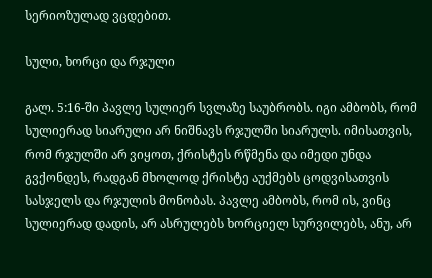სერიოზულად ვცდებით.

სული, ხორცი და რჯული

გალ. 5:16-ში პავლე სულიერ სვლაზე საუბრობს. იგი ამბობს, რომ სულიერად სიარული არ ნიშნავს რჯულში სიარულს. იმისათვის, რომ რჯულში არ ვიყოთ, ქრისტეს რწმენა და იმედი უნდა გვქონდეს, რადგან მხოლოდ ქრისტე აუქმებს ცოდვისათვის სასჯელს და რჯულის მონობას. პავლე ამბობს, რომ ის, ვინც სულიერად დადის, არ ასრულებს ხორციელ სურვილებს, ანუ, არ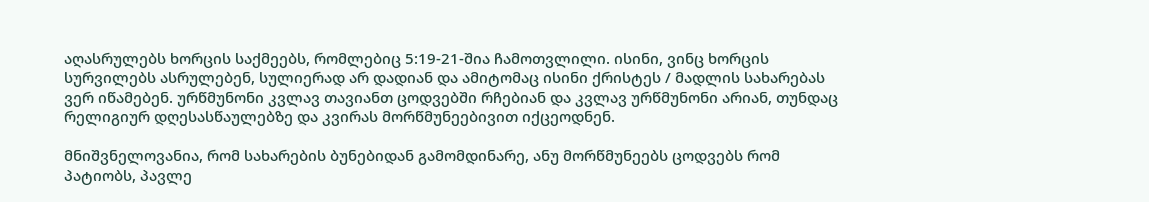აღასრულებს ხორცის საქმეებს, რომლებიც 5:19-21-შია ჩამოთვლილი. ისინი, ვინც ხორცის სურვილებს ასრულებენ, სულიერად არ დადიან და ამიტომაც ისინი ქრისტეს / მადლის სახარებას ვერ იწამებენ. ურწმუნონი კვლავ თავიანთ ცოდვებში რჩებიან და კვლავ ურწმუნონი არიან, თუნდაც რელიგიურ დღესასწაულებზე და კვირას მორწმუნეებივით იქცეოდნენ.

მნიშვნელოვანია, რომ სახარების ბუნებიდან გამომდინარე, ანუ მორწმუნეებს ცოდვებს რომ პატიობს, პავლე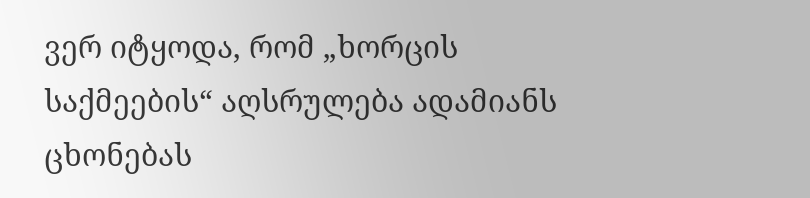ვერ იტყოდა, რომ „ხორცის საქმეების“ აღსრულება ადამიანს ცხონებას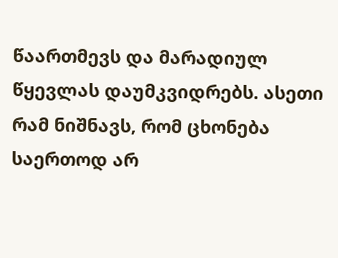წაართმევს და მარადიულ წყევლას დაუმკვიდრებს. ასეთი რამ ნიშნავს, რომ ცხონება საერთოდ არ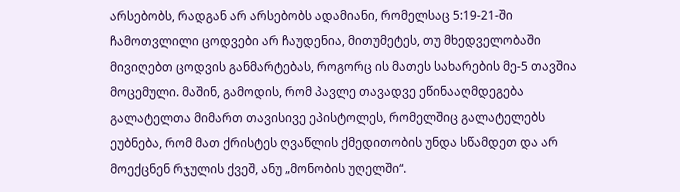არსებობს, რადგან არ არსებობს ადამიანი, რომელსაც 5:19-21-ში ჩამოთვლილი ცოდვები არ ჩაუდენია, მითუმეტეს, თუ მხედველობაში მივიღებთ ცოდვის განმარტებას, როგორც ის მათეს სახარების მე-5 თავშია მოცემული. მაშინ, გამოდის, რომ პავლე თავადვე ეწინააღმდეგება გალატელთა მიმართ თავისივე ეპისტოლეს, რომელშიც გალატელებს ეუბნება, რომ მათ ქრისტეს ღვაწლის ქმედითობის უნდა სწამდეთ და არ მოექცნენ რჯულის ქვეშ, ანუ „მონობის უღელში“.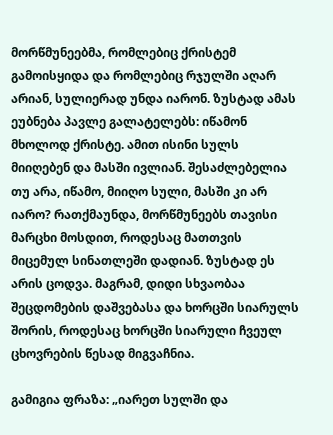მორწმუნეებმა, რომლებიც ქრისტემ გამოისყიდა და რომლებიც რჯულში აღარ არიან, სულიერად უნდა იარონ. ზუსტად ამას ეუბნება პავლე გალატელებს: იწამონ მხოლოდ ქრისტე. ამით ისინი სულს მიიღებენ და მასში ივლიან. შესაძლებელია თუ არა, იწამო, მიიღო სული, მასში კი არ იარო? რათქმაუნდა, მორწმუნეებს თავისი მარცხი მოსდით, როდესაც მათთვის მიცემულ სინათლეში დადიან. ზუსტად ეს არის ცოდვა. მაგრამ, დიდი სხვაობაა შეცდომების დაშვებასა და ხორცში სიარულს შორის, როდესაც ხორცში სიარული ჩვეულ ცხოვრების წესად მიგვაჩნია.

გამიგია ფრაზა: „იარეთ სულში და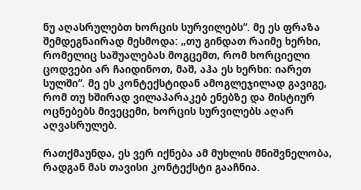ნუ აღასრულებთ ხორცის სურვილებს“. მე ეს ფრაზა შემდეგნაირად მესმოდა: „თუ გინდათ რაიმე ხერხი, რომელიც საშუალებას მოგცემთ, რომ ხორციელი ცოდვები არ ჩაიდინოთ, მაშ, აჰა ეს ხერხი: იარეთ სულში“. მე ეს კონტექსტიდან ამოგლეჯილად გავიგე, რომ თუ ხშირად ვილაპარაკებ ენებზე და მისტიურ ოცნებებს მივეცემი, ხორცის სურვილებს აღარ აღვასრულებ.

რათქმაუნდა, ეს ვერ იქნება ამ მუხლის მნიშვნელობა, რადგან მას თავისი კონტექსტი გააჩნია.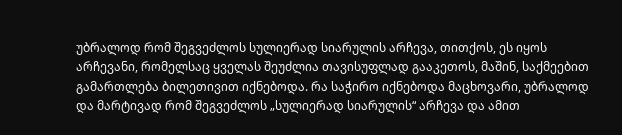უბრალოდ რომ შეგვეძლოს სულიერად სიარულის არჩევა, თითქოს, ეს იყოს არჩევანი, რომელსაც ყველას შეუძლია თავისუფლად გააკეთოს, მაშინ, საქმეებით გამართლება ბილეთივით იქნებოდა. რა საჭირო იქნებოდა მაცხოვარი, უბრალოდ და მარტივად რომ შეგვეძლოს „სულიერად სიარულის“ არჩევა და ამით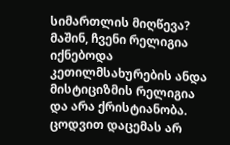სიმართლის მიღწევა? მაშინ, ჩვენი რელიგია იქნებოდა კეთილმსახურების ანდა მისტიციზმის რელიგია და არა ქრისტიანობა. ცოდვით დაცემას არ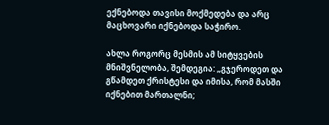ექნებოდა თავისი მოქმედება და არც მაცხოვარი იქნებოდა საჭირო.

ახლა როგორც მესმის ამ სიტყვების მნიშვნელობა, შემდეგია: „გჯეროდეთ და გწამდეთ ქრისტესი და იმისა, რომ მასში იქნებით მართალნი;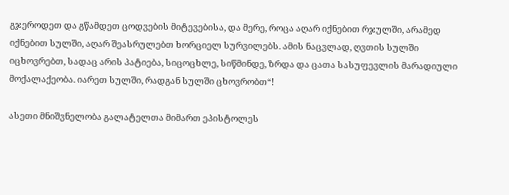გჯეროდეთ და გწამდეთ ცოდვების მიტევებისა, და მერე, როცა აღარ იქნებით რჯულში, არამედ იქნებით სულში, აღარ შეასრულებთ ხორციელ სურვილებს. ამის ნაცვლად, ღვთის სულში იცხოვრებთ, სადაც არის პატიება, სიცოცხლე, სიწმინდე, ზრდა და ცათა სასუფევლის მარადიული მოქალაქეობა. იარეთ სულში, რადგან სულში ცხოვრობთ“!

ასეთი მნიშვნელობა გალატელთა მიმართ ეპისტოლეს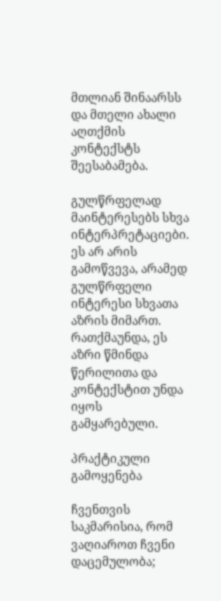მთლიან შინაარსს და მთელი ახალი აღთქმის კონტექსტს შეესაბამება.

გულწრფელად მაინტერესებს სხვა ინტერპრეტაციები. ეს არ არის გამოწვევა, არამედ გულწრფელი ინტერესი სხვათა აზრის მიმართ. რათქმაუნდა, ეს აზრი წმინდა წერილითა და კონტექსტით უნდა იყოს გამყარებული.

პრაქტიკული გამოყენება

ჩვენთვის საკმარისია, რომ ვაღიაროთ ჩვენი დაცემულობა;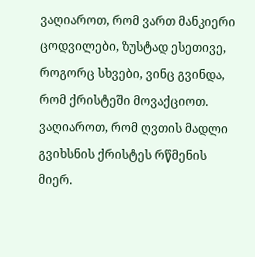ვაღიაროთ, რომ ვართ მანკიერი ცოდვილები, ზუსტად ესეთივე, როგორც სხვები, ვინც გვინდა, რომ ქრისტეში მოვაქციოთ. ვაღიაროთ, რომ ღვთის მადლი გვიხსნის ქრისტეს რწმენის მიერ.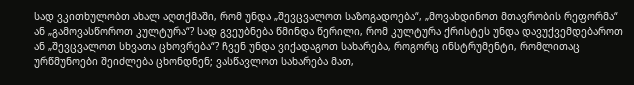სად ვკითხულობთ ახალ აღთქმაში, რომ უნდა „შევცვალოთ საზოგადოება“, „მოვახდინოთ მთავრობის რეფორმა“ ან „გამოვასწოროთ კულტურა“? სად გვეუბნება წმინდა წერილი, რომ კულტურა ქრისტეს უნდა დავუქვემდებაროთ ან „შევცვალოთ სხვათა ცხოვრება“? ჩვენ უნდა ვიქადაგოთ სახარება, როგორც ინსტრუმენტი, რომლითაც ურწმუნოები შეიძლება ცხონდნენ; ვასწავლოთ სახარება მათ,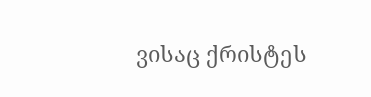ვისაც ქრისტეს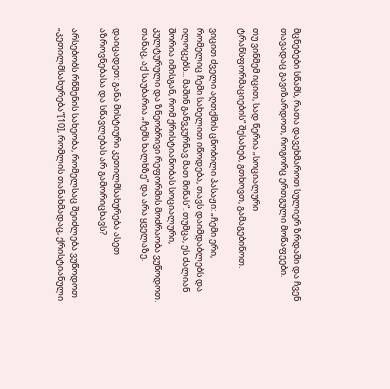მცნებები სწამს, რათა დავეხმაროთ სულიერ ზრდაში და ჩვენ თავადაც გავიზარდოთ, როგორც ერთგული მოწაფეები.

თუ ვინმემ იცით, სად წერია „სოციალური ტრანსფორმაციების“ შესახებ, გთხოვთ, გამაგებინოთ.

ვიცით ძველი აღთქმის ცნობილი პასაჟი: „ჩემი ერი, რომელიც ჩემი სახელით იწოდება, თავს დაიმდაბლებს და ილოცებს... მაშინ განვკურნავ მათ მიწას“. თუმცა, ეს ძალიან შორია იმისგან, რომ ქრისტიანობას სოციალური, კულტურული და ზნეობრივი რეფორმის მოძრაობა ვუწოდოთ. თანაც, აქ საუბარია „ჩემს ხალხზე“ და არა ყველაზე.

დაიცადეთ: განა მისტიური კეთილმსახურება ასეთ აზროვნებასა და სწავლებას არ გამორიცხავს?

არსებობს რწმენის სახეობა, რომელსაც შეიძლება ვუწოდოთ „კეთილმსახურება“[10], რომლის თანახმადაც, ქრისტიანული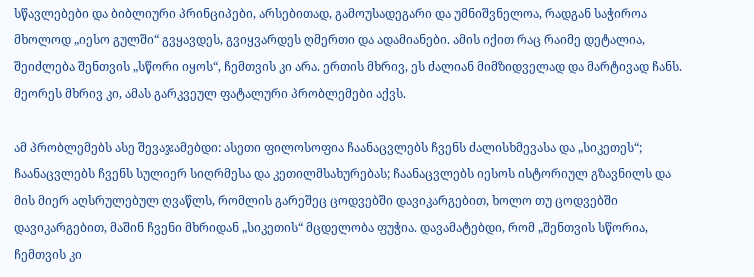სწავლებები და ბიბლიური პრინციპები, არსებითად, გამოუსადეგარი და უმნიშვნელოა, რადგან საჭიროა მხოლოდ „იესო გულში“ გვყავდეს, გვიყვარდეს ღმერთი და ადამიანები. ამის იქით რაც რაიმე დეტალია, შეიძლება შენთვის „სწორი იყოს“, ჩემთვის კი არა. ერთის მხრივ, ეს ძალიან მიმზიდველად და მარტივად ჩანს. მეორეს მხრივ კი, ამას გარკვეულ ფატალური პრობლემები აქვს.

ამ პრობლემებს ასე შევაჯამებდი: ასეთი ფილოსოფია ჩაანაცვლებს ჩვენს ძალისხმევასა და „სიკეთეს“; ჩაანაცვლებს ჩვენს სულიერ სიღრმესა და კეთილმსახურებას; ჩაანაცვლებს იესოს ისტორიულ გზავნილს და მის მიერ აღსრულებულ ღვაწლს, რომლის გარეშეც ცოდვებში დავიკარგებით, ხოლო თუ ცოდვებში დავიკარგებით, მაშინ ჩვენი მხრიდან „სიკეთის“ მცდელობა ფუჭია. დავამატებდი, რომ „შენთვის სწორია, ჩემთვის კი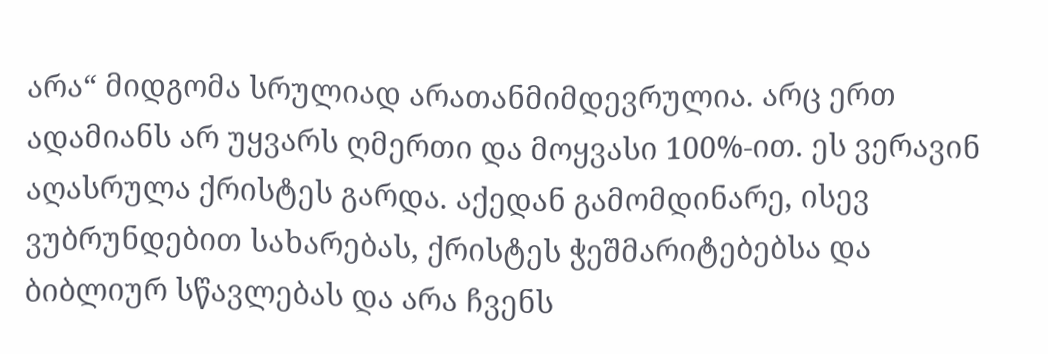არა“ მიდგომა სრულიად არათანმიმდევრულია. არც ერთ ადამიანს არ უყვარს ღმერთი და მოყვასი 100%-ით. ეს ვერავინ აღასრულა ქრისტეს გარდა. აქედან გამომდინარე, ისევ ვუბრუნდებით სახარებას, ქრისტეს ჭეშმარიტებებსა და ბიბლიურ სწავლებას და არა ჩვენს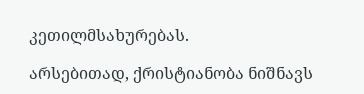კეთილმსახურებას.

არსებითად, ქრისტიანობა ნიშნავს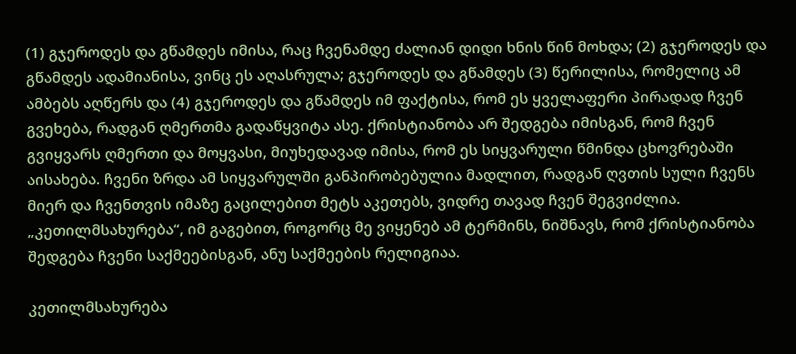(1) გჯეროდეს და გწამდეს იმისა, რაც ჩვენამდე ძალიან დიდი ხნის წინ მოხდა; (2) გჯეროდეს და გწამდეს ადამიანისა, ვინც ეს აღასრულა; გჯეროდეს და გწამდეს (3) წერილისა, რომელიც ამ ამბებს აღწერს და (4) გჯეროდეს და გწამდეს იმ ფაქტისა, რომ ეს ყველაფერი პირადად ჩვენ გვეხება, რადგან ღმერთმა გადაწყვიტა ასე. ქრისტიანობა არ შედგება იმისგან, რომ ჩვენ გვიყვარს ღმერთი და მოყვასი, მიუხედავად იმისა, რომ ეს სიყვარული წმინდა ცხოვრებაში აისახება. ჩვენი ზრდა ამ სიყვარულში განპირობებულია მადლით, რადგან ღვთის სული ჩვენს მიერ და ჩვენთვის იმაზე გაცილებით მეტს აკეთებს, ვიდრე თავად ჩვენ შეგვიძლია. „კეთილმსახურება“, იმ გაგებით, როგორც მე ვიყენებ ამ ტერმინს, ნიშნავს, რომ ქრისტიანობა შედგება ჩვენი საქმეებისგან, ანუ საქმეების რელიგიაა.

კეთილმსახურება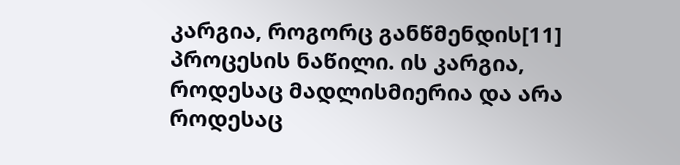კარგია, როგორც განწმენდის[11] პროცესის ნაწილი. ის კარგია, როდესაც მადლისმიერია და არა როდესაც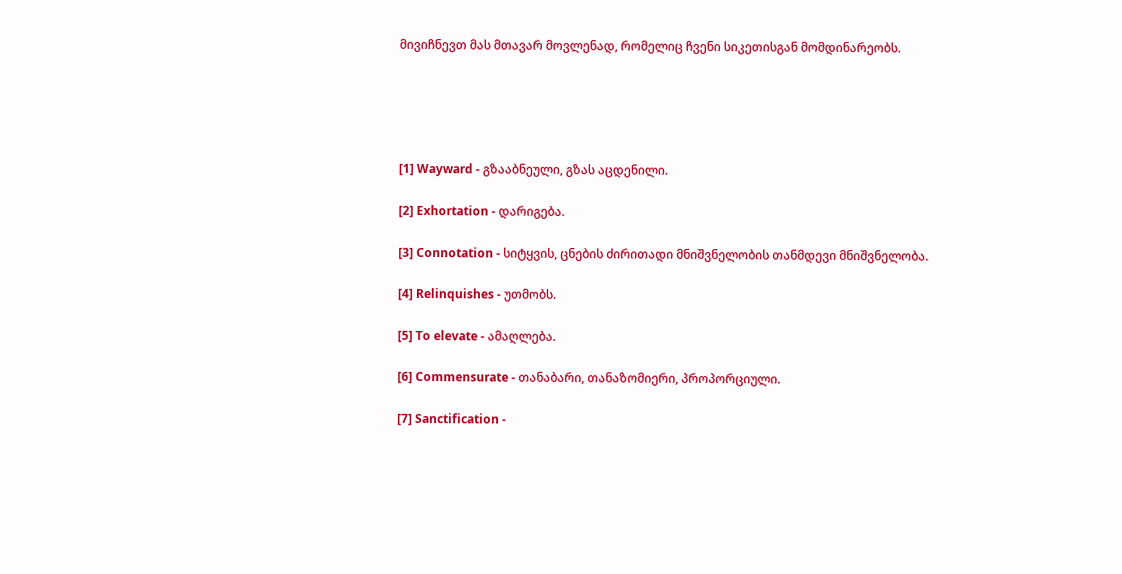მივიჩნევთ მას მთავარ მოვლენად, რომელიც ჩვენი სიკეთისგან მომდინარეობს.





[1] Wayward - გზააბნეული, გზას აცდენილი.

[2] Exhortation - დარიგება.

[3] Connotation - სიტყვის, ცნების ძირითადი მნიშვნელობის თანმდევი მნიშვნელობა.

[4] Relinquishes - უთმობს.

[5] To elevate - ამაღლება.

[6] Commensurate - თანაბარი, თანაზომიერი, პროპორციული.

[7] Sanctification -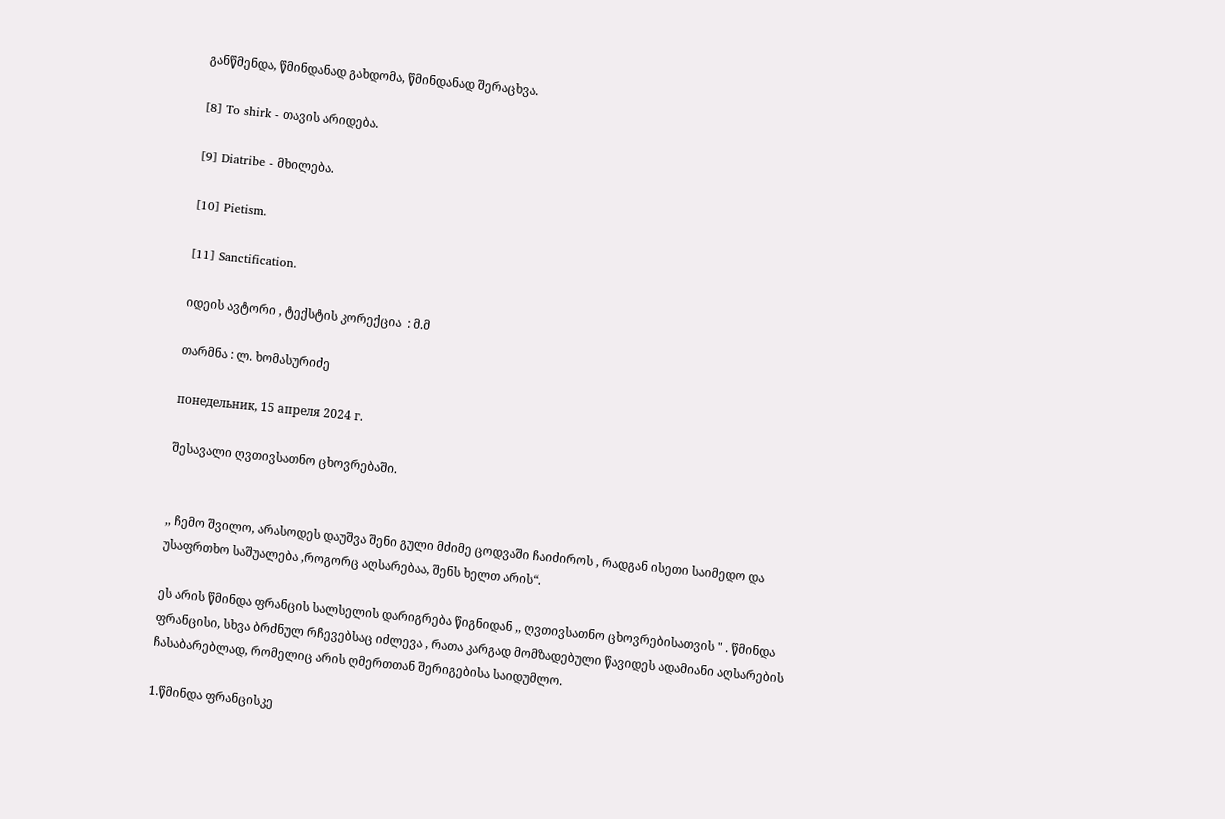განწმენდა, წმინდანად გახდომა, წმინდანად შერაცხვა.

[8] To shirk - თავის არიდება.

[9] Diatribe - მხილება.

[10] Pietism.

[11] Sanctification.

იდეის ავტორი , ტექსტის კორექცია  : მ.მ

თარმნა : ლ. ხომასურიძე

понедельник, 15 апреля 2024 г.

შესავალი ღვთივსათნო ცხოვრებაში.


,, ჩემო შვილო, არასოდეს დაუშვა შენი გული მძიმე ცოდვაში ჩაიძიროს , რადგან ისეთი საიმედო და უსაფრთხო საშუალება ,როგორც აღსარებაა, შენს ხელთ არის“.

ეს არის წმინდა ფრანცის სალსელის დარიგრება წიგნიდან ,, ღვთივსათნო ცხოვრებისათვის " . წმინდა ფრანცისი, სხვა ბრძნულ რჩევებსაც იძლევა , რათა კარგად მომზადებული წავიდეს ადამიანი აღსარების ჩასაბარებლად, რომელიც არის ღმერთთან შერიგებისა საიდუმლო.

1.წმინდა ფრანცისკე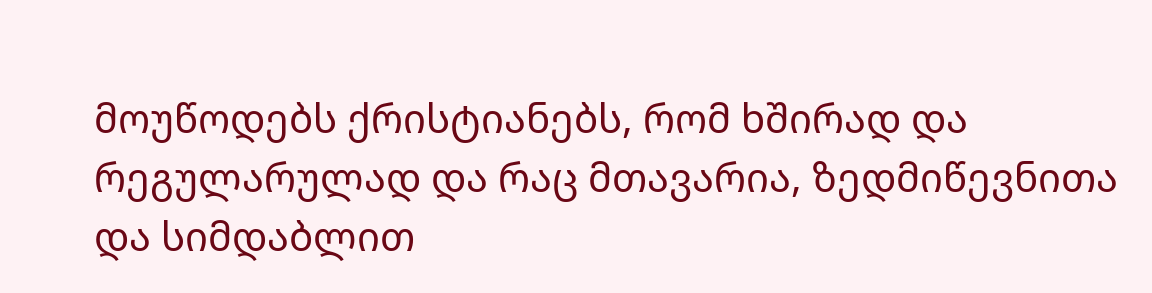მოუწოდებს ქრისტიანებს, რომ ხშირად და რეგულარულად და რაც მთავარია, ზედმიწევნითა და სიმდაბლით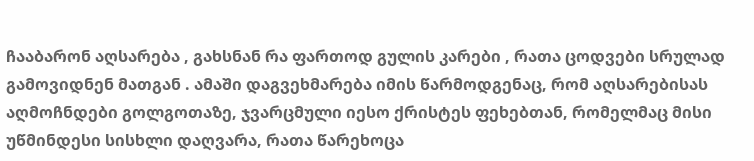ჩააბარონ აღსარება , გახსნან რა ფართოდ გულის კარები , რათა ცოდვები სრულად გამოვიდნენ მათგან . ამაში დაგვეხმარება იმის წარმოდგენაც, რომ აღსარებისას აღმოჩნდები გოლგოთაზე, ჯვარცმული იესო ქრისტეს ფეხებთან, რომელმაც მისი უწმინდესი სისხლი დაღვარა, რათა წარეხოცა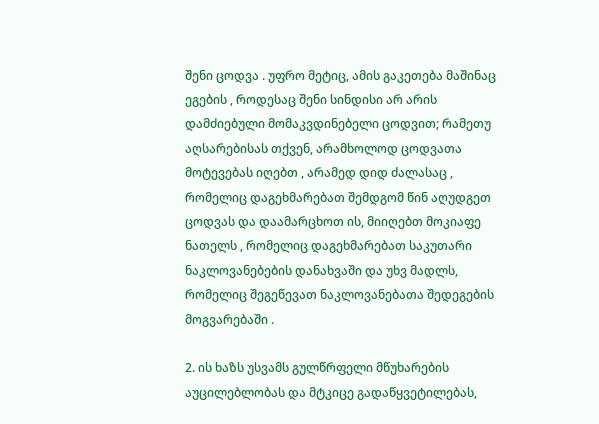შენი ცოდვა . უფრო მეტიც, ამის გაკეთება მაშინაც ეგების , როდესაც შენი სინდისი არ არის დამძიებული მომაკვდინებელი ცოდვით; რამეთუ აღსარებისას თქვენ, არამხოლოდ ცოდვათა მოტევებას იღებთ , არამედ დიდ ძალასაც , რომელიც დაგეხმარებათ შემდგომ წინ აღუდგეთ ცოდვას და დაამარცხოთ ის, მიიღებთ მოკიაფე ნათელს , რომელიც დაგეხმარებათ საკუთარი ნაკლოვანებების დანახვაში და უხვ მადლს, რომელიც შეგეწევათ ნაკლოვანებათა შედეგების მოგვარებაში .

2. ის ხაზს უსვამს გულწრფელი მწუხარების აუცილებლობას და მტკიცე გადაწყვეტილებას,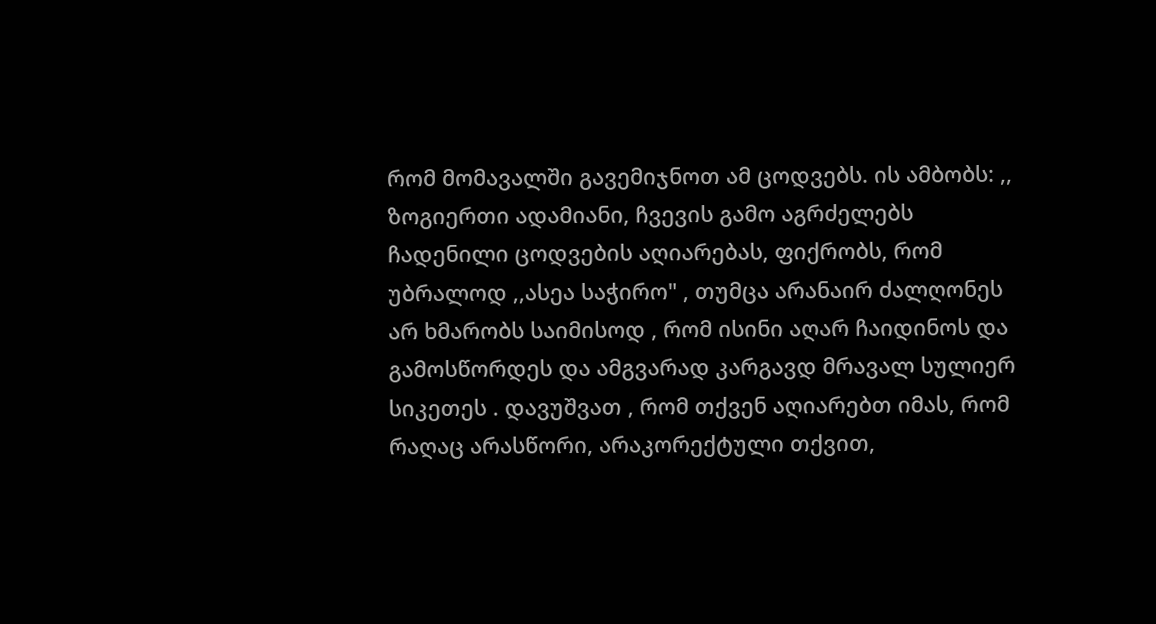რომ მომავალში გავემიჯნოთ ამ ცოდვებს. ის ამბობს: ,, ზოგიერთი ადამიანი, ჩვევის გამო აგრძელებს ჩადენილი ცოდვების აღიარებას, ფიქრობს, რომ უბრალოდ ,,ასეა საჭირო" , თუმცა არანაირ ძალღონეს არ ხმარობს საიმისოდ , რომ ისინი აღარ ჩაიდინოს და გამოსწორდეს და ამგვარად კარგავდ მრავალ სულიერ სიკეთეს . დავუშვათ , რომ თქვენ აღიარებთ იმას, რომ რაღაც არასწორი, არაკორექტული თქვით,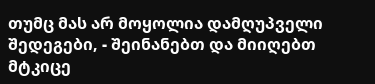თუმც მას არ მოყოლია დამღუპველი შედეგები, - შეინანებთ და მიიღებთ მტკიცე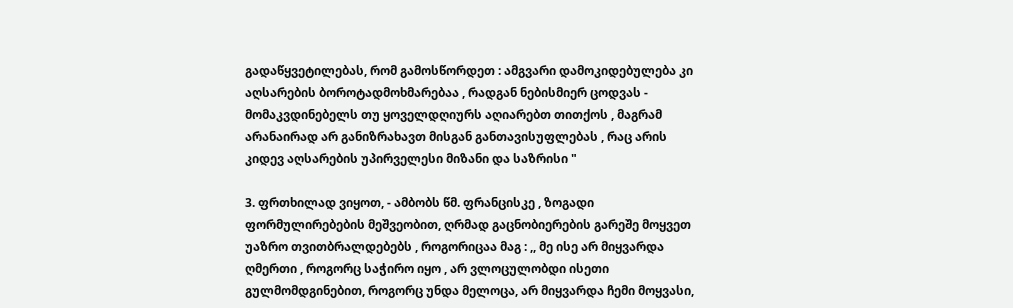გადაწყვეტილებას, რომ გამოსწორდეთ : ამგვარი დამოკიდებულება კი აღსარების ბოროტადმოხმარებაა , რადგან ნებისმიერ ცოდვას - მომაკვდინებელს თუ ყოველდღიურს აღიარებთ თითქოს , მაგრამ არანაირად არ განიზრახავთ მისგან განთავისუფლებას , რაც არის კიდევ აღსარების უპირველესი მიზანი და საზრისი "

3. ფრთხილად ვიყოთ, - ამბობს წმ. ფრანცისკე , ზოგადი ფორმულირებების მეშვეობით, ღრმად გაცნობიერების გარეშე მოყვეთ უაზრო თვითბრალდებებს , როგორიცაა მაგ : ,, მე ისე არ მიყვარდა ღმერთი , როგორც საჭირო იყო , არ ვლოცულობდი ისეთი გულმომდგინებით, როგორც უნდა მელოცა, არ მიყვარდა ჩემი მოყვასი,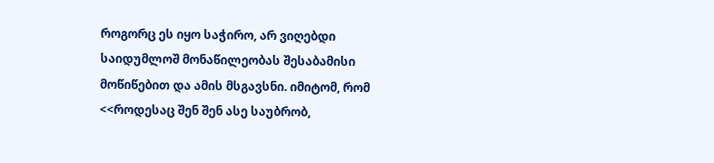როგორც ეს იყო საჭირო, არ ვიღებდი საიდუმლოშ მონაწილეობას შესაბამისი მოწიწებით და ამის მსგავსნი. იმიტომ, რომ <<როდესაც შენ შენ ასე საუბრობ,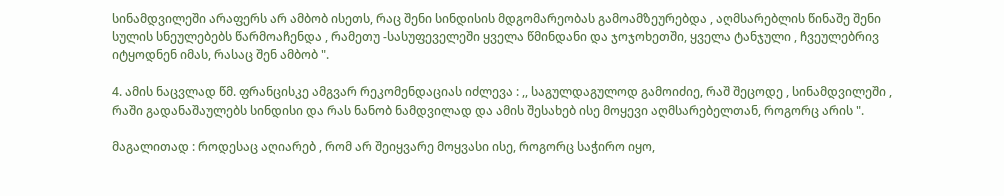სინამდვილეში არაფერს არ ამბობ ისეთს, რაც შენი სინდისის მდგომარეობას გამოამზეურებდა , აღმსარებლის წინაშე შენი სულის სნეულებებს წარმოაჩენდა , რამეთუ -სასუფეველეში ყველა წმინდანი და ჯოჯოხეთში, ყველა ტანჯული , ჩვეულებრივ იტყოდნენ იმას, რასაც შენ ამბობ ".

4. ამის ნაცვლად წმ. ფრანცისკე ამგვარ რეკომენდაციას იძლევა : ,, საგულდაგულოდ გამოიძიე, რაშ შეცოდე , სინამდვილეში , რაში გადანაშაულებს სინდისი და რას ნანობ ნამდვილად და ამის შესახებ ისე მოყევი აღმსარებელთან, როგორც არის ".

მაგალითად : როდესაც აღიარებ , რომ არ შეიყვარე მოყვასი ისე, როგორც საჭირო იყო,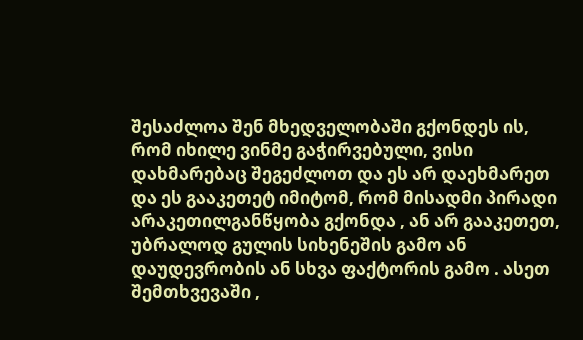შესაძლოა შენ მხედველობაში გქონდეს ის, რომ იხილე ვინმე გაჭირვებული, ვისი დახმარებაც შეგეძლოთ და ეს არ დაეხმარეთ და ეს გააკეთეტ იმიტომ, რომ მისადმი პირადი არაკეთილგანწყობა გქონდა , ან არ გააკეთეთ, უბრალოდ გულის სიხენეშის გამო ან დაუდევრობის ან სხვა ფაქტორის გამო . ასეთ შემთხვევაში ,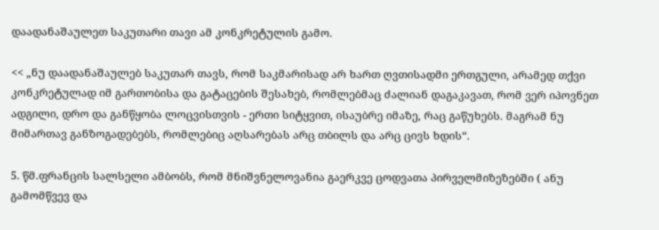დაადანაშაულეთ საკუთარი თავი ამ კონკრეტულის გამო.

<< „ნუ დაადანაშაულებ საკუთარ თავს, რომ საკმარისად არ ხართ ღვთისადმი ერთგული, არამედ თქვი კონკრეტულად იმ გართობისა და გატაცების შესახებ, რომლებმაც ძალიან დაგაკავათ, რომ ვერ იპოვნეთ ადგილი, დრო და განწყობა ლოცვისთვის - ერთი სიტყვით, ისაუბრე იმაზე, რაც გაწუხებს. მაგრამ ნუ მიმართავ განზოგადებებს, რომლებიც აღსარებას არც თბილს და არც ცივს ხდის“.

5. წმ.ფრანცის სალსელი ამბობს, რომ მნიშვნელოვანია გაერკვე ცოდვათა პირველმიზეზებში ( ანუ გამომწვევ და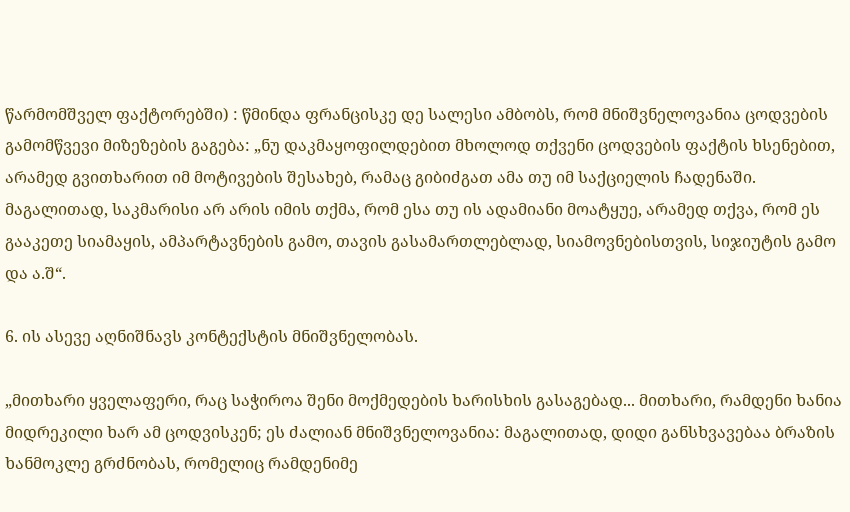წარმომშველ ფაქტორებში) : წმინდა ფრანცისკე დე სალესი ამბობს, რომ მნიშვნელოვანია ცოდვების გამომწვევი მიზეზების გაგება: „ნუ დაკმაყოფილდებით მხოლოდ თქვენი ცოდვების ფაქტის ხსენებით, არამედ გვითხარით იმ მოტივების შესახებ, რამაც გიბიძგათ ამა თუ იმ საქციელის ჩადენაში. მაგალითად, საკმარისი არ არის იმის თქმა, რომ ესა თუ ის ადამიანი მოატყუე, არამედ თქვა, რომ ეს გააკეთე სიამაყის, ამპარტავნების გამო, თავის გასამართლებლად, სიამოვნებისთვის, სიჯიუტის გამო და ა.შ“.

6. ის ასევე აღნიშნავს კონტექსტის მნიშვნელობას.

„მითხარი ყველაფერი, რაც საჭიროა შენი მოქმედების ხარისხის გასაგებად... მითხარი, რამდენი ხანია მიდრეკილი ხარ ამ ცოდვისკენ; ეს ძალიან მნიშვნელოვანია: მაგალითად, დიდი განსხვავებაა ბრაზის ხანმოკლე გრძნობას, რომელიც რამდენიმე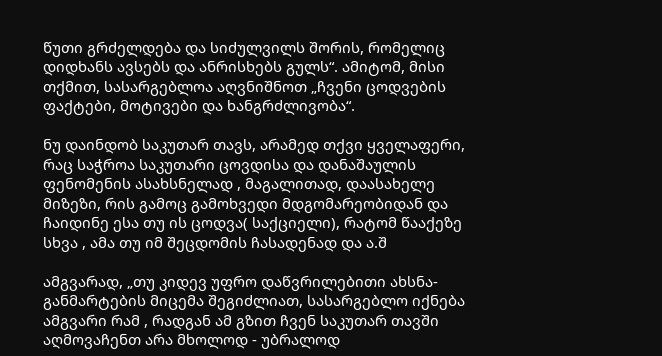წუთი გრძელდება და სიძულვილს შორის, რომელიც დიდხანს ავსებს და ანრისხებს გულს“. ამიტომ, მისი თქმით, სასარგებლოა აღვნიშნოთ „ჩვენი ცოდვების ფაქტები, მოტივები და ხანგრძლივობა“.

ნუ დაინდობ საკუთარ თავს, არამედ თქვი ყველაფერი, რაც საჭროა საკუთარი ცოვდისა და დანაშაულის ფენომენის ასახსნელად , მაგალითად, დაასახელე მიზეზი, რის გამოც გამოხვედი მდგომარეობიდან და ჩაიდინე ესა თუ ის ცოდვა( საქციელი), რატომ წააქეზე სხვა , ამა თუ იმ შეცდომის ჩასადენად და ა.შ

ამგვარად, „თუ კიდევ უფრო დაწვრილებითი ახსნა-განმარტების მიცემა შეგიძლიათ, სასარგებლო იქნება ამგვარი რამ , რადგან ამ გზით ჩვენ საკუთარ თავში აღმოვაჩენთ არა მხოლოდ - უბრალოდ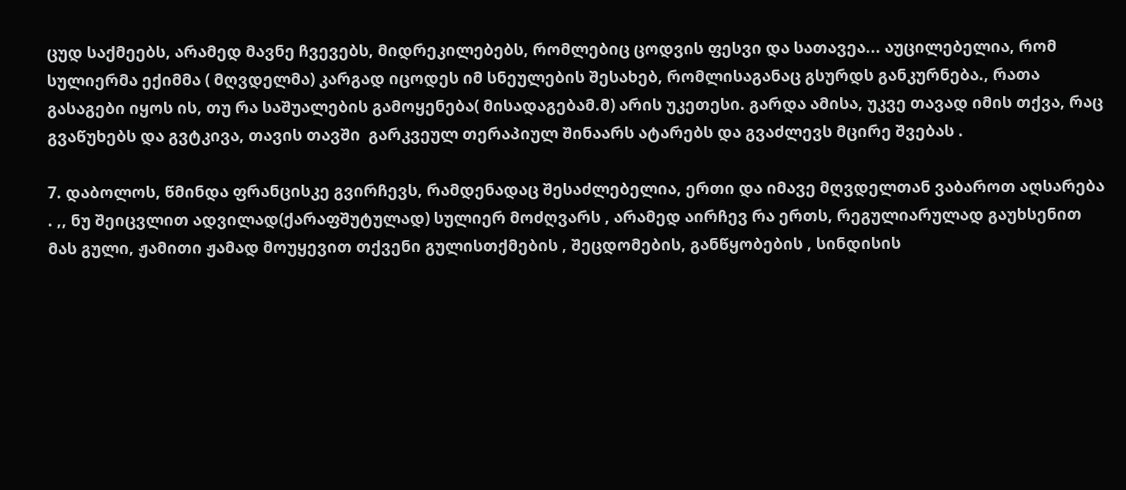ცუდ საქმეებს, არამედ მავნე ჩვევებს, მიდრეკილებებს, რომლებიც ცოდვის ფესვი და სათავეა... აუცილებელია, რომ სულიერმა ექიმმა ( მღვდელმა) კარგად იცოდეს იმ სნეულების შესახებ, რომლისაგანაც გსურდს განკურნება., რათა გასაგები იყოს ის, თუ რა საშუალების გამოყენება( მისადაგებამ.მ) არის უკეთესი. გარდა ამისა, უკვე თავად იმის თქვა, რაც გვაწუხებს და გვტკივა, თავის თავში  გარკვეულ თერაპიულ შინაარს ატარებს და გვაძლევს მცირე შვებას .

7. დაბოლოს, წმინდა ფრანცისკე გვირჩევს, რამდენადაც შესაძლებელია, ერთი და იმავე მღვდელთან ვაბაროთ აღსარება . ,, ნუ შეიცვლით ადვილად(ქარაფშუტულად) სულიერ მოძღვარს , არამედ აირჩევ რა ერთს, რეგულიარულად გაუხსენით მას გული, ჟამითი ჟამად მოუყევით თქვენი გულისთქმების , შეცდომების, განწყობების , სინდისის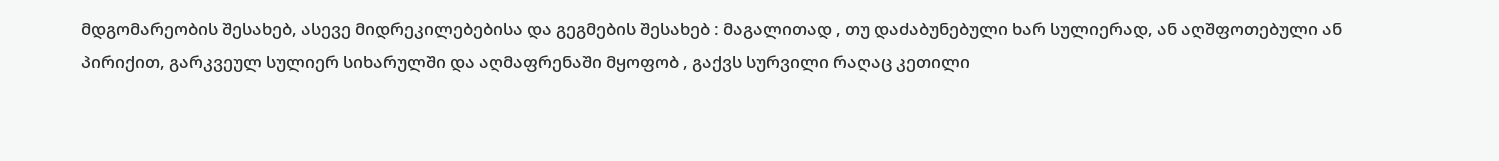მდგომარეობის შესახებ, ასევე მიდრეკილებებისა და გეგმების შესახებ : მაგალითად , თუ დაძაბუნებული ხარ სულიერად, ან აღშფოთებული ან პირიქით, გარკვეულ სულიერ სიხარულში და აღმაფრენაში მყოფობ , გაქვს სურვილი რაღაც კეთილი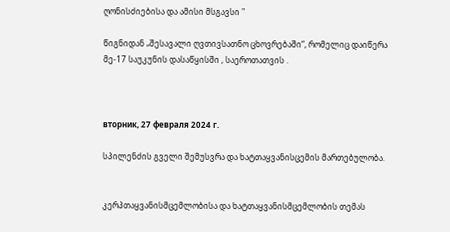ღონისძიებისა და ამისი მსგავსი "

წიგნიდან „შესავალი ღვთივსათნო ცხოვრებაში“, რომელიც დაიწერა მე-17 საუკუნის დასაწყისში , საეროთათვის .



вторник, 27 февраля 2024 г.

სპილენძის გველი შემუსვრა და ხატთაყვანისცემის მართებულობა.


კერპთაყვანისმცემლობისა და ხატთაყვანისმცემლობის თემას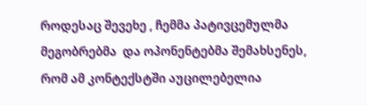როდესაც შევეხე , ჩემმა პატივცემულმა მეგობრებმა  და ოპონენტებმა შემახსენეს, რომ ამ კონტექსტში აუცილებელია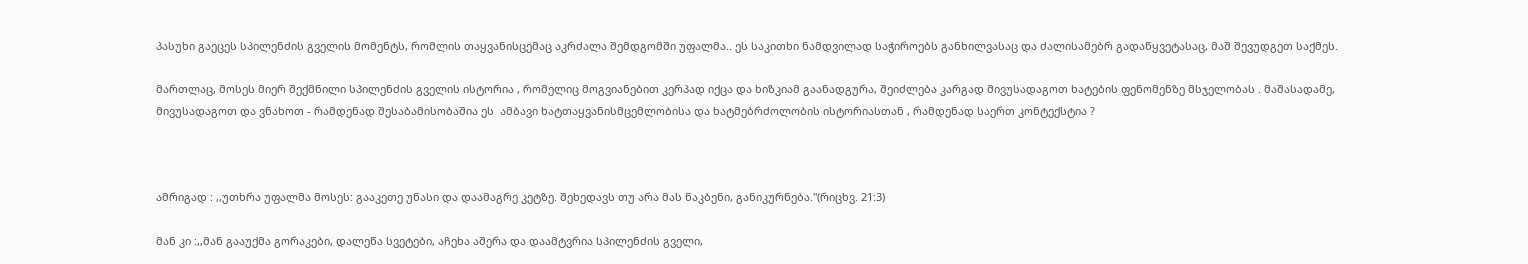პასუხი გაეცეს სპილენძის გველის მომენტს, რომლის თაყვანისცემაც აკრძალა შემდგომში უფალმა.. ეს საკითხი ნამდვილად საჭიროებს განხილვასაც და ძალისამებრ გადაწყვეტასაც, მაშ შევუდგეთ საქმეს.

მართლაც, მოსეს მიერ შექმნილი სპილენძის გველის ისტორია , რომელიც მოგვიანებით კერპად იქცა და ხიზკიამ გაანადგურა, შეიძლება კარგად მივუსადაგოთ ხატების ფენომენზე მსჯელობას . მაშასადამე, მივუსადაგოთ და ვნახოთ - რამდენად შესაბამისობაშია ეს  ამბავი ხატთაყვანისმცემლობისა და ხატმებრძოლობის ისტორიასთან , რამდენად საერთ კონტექსტია ?



ამრიგად : ,,უთხრა უფალმა მოსეს: გააკეთე უნასი და დაამაგრე კეტზე. შეხედავს თუ არა მას ნაკბენი, განიკურნება."(რიცხვ. 21:3)

მან კი :,,მან გააუქმა გორაკები, დალეწა სვეტები, აჩეხა აშერა და დაამტვრია სპილენძის გველი,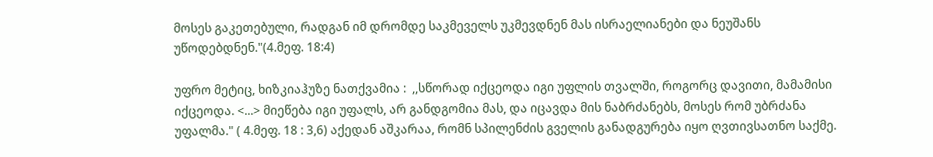მოსეს გაკეთებული, რადგან იმ დრომდე საკმეველს უკმევდნენ მას ისრაელიანები და ნეუშანს უწოდებდნენ."(4.მეფ. 18:4)

უფრო მეტიც, ხიზკიაჰუზე ნათქვამია :  ,,სწორად იქცეოდა იგი უფლის თვალში, როგორც დავითი, მამამისი იქცეოდა. <...> მიეწება იგი უფალს, არ განდგომია მას, და იცავდა მის ნაბრძანებს, მოსეს რომ უბრძანა უფალმა." ( 4.მეფ. 18 : 3,6) აქედან აშკარაა, რომნ სპილენძის გველის განადგურება იყო ღვთივსათნო საქმე.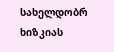სახელდობრ ხიზკიას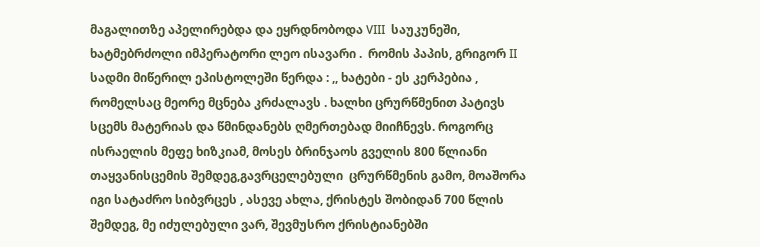მაგალითზე აპელირებდა და ეყრდნობოდა VIII  საუკუნეში, ხატმებრძოლი იმპერატორი ლეო ისავარი .  რომის პაპის, გრიგორ II სადმი მიწერილ ეპისტოლეში წერდა : ,, ხატები - ეს კერპებია , რომელსაც მეორე მცნება კრძალავს . ხალხი ცრურწმენით პატივს სცემს მატერიას და წმინდანებს ღმერთებად მიიჩნევს. როგორც ისრაელის მეფე ხიზკიამ, მოსეს ბრინჯაოს გველის 800 წლიანი თაყვანისცემის შემდეგ,გავრცელებული  ცრურწმენის გამო, მოაშორა იგი სატაძრო სიბვრცეს , ასევე ახლა, ქრისტეს შობიდან 700 წლის შემდეგ, მე იძულებული ვარ, შევმუსრო ქრისტიანებში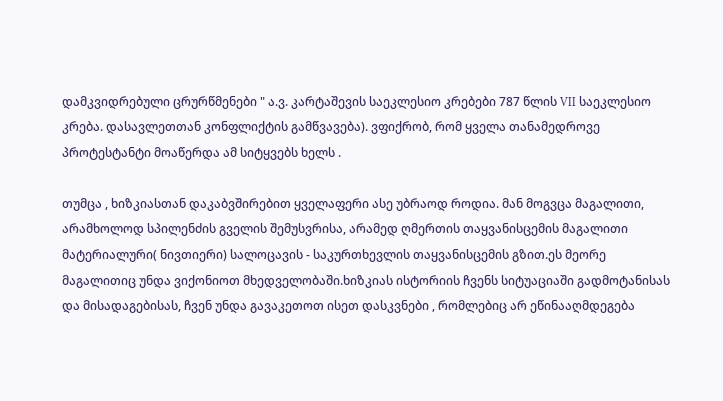დამკვიდრებული ცრურწმენები " ა.ვ. კარტაშევის საეკლესიო კრებები 787 წლის VII საეკლესიო კრება. დასავლეთთან კონფლიქტის გამწვავება). ვფიქრობ, რომ ყველა თანამედროვე პროტესტანტი მოაწერდა ამ სიტყვებს ხელს .

თუმცა , ხიზკიასთან დაკაბვშირებით ყველაფერი ასე უბრაოდ როდია. მან მოგვცა მაგალითი, არამხოლოდ სპილენძის გველის შემუსვრისა, არამედ ღმერთის თაყვანისცემის მაგალითი მატერიალური( ნივთიერი) სალოცავის - საკურთხევლის თაყვანისცემის გზით.ეს მეორე მაგალითიც უნდა ვიქონიოთ მხედველობაში.ხიზკიას ისტორიის ჩვენს სიტუაციაში გადმოტანისას და მისადაგებისას, ჩვენ უნდა გავაკეთოთ ისეთ დასკვნები , რომლებიც არ ეწინააღმდეგება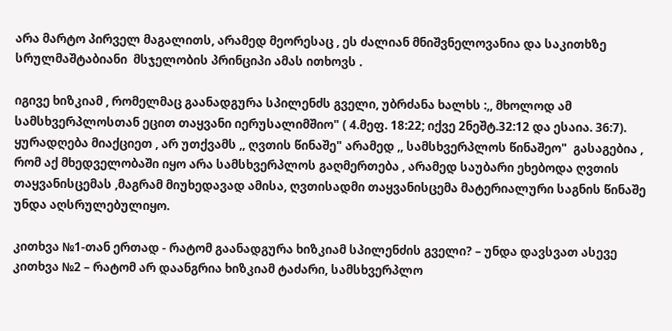არა მარტო პირველ მაგალითს, არამედ მეორესაც , ეს ძალიან მნიშვნელოვანია და საკითხზე სრულმაშტაბიანი  მსჯელობის პრინციპი ამას ითხოვს .

იგივე ხიზკიამ , რომელმაც გაანადგურა სპილენძს გველი, უბრძანა ხალხს :,, მხოლოდ ამ სამსხვერპლოსთან ეცით თაყვანი იერუსალიმშიო" ( 4.მეფ. 18:22; იქვე 2ნეშტ.32:12 და ესაია. 36:7). ყურადღება მიაქციეთ , არ უთქვამს ,, ღვთის წინაშე" არამედ ,, სამსხვერპლოს წინაშეო"  გასაგებია , რომ აქ მხედველობაში იყო არა სამსხვერპლოს გაღმერთება , არამედ საუბარი ეხებოდა ღვთის თაყვანისცემას ,მაგრამ მიუხედავად ამისა, ღვთისადმი თაყვანისცემა მატერიალური საგნის წინაშე უნდა აღსრულებულიყო.

კითხვა №1-თან ერთად - რატომ გაანადგურა ხიზკიამ სპილენძის გველი? – უნდა დავსვათ ასევე  კითხვა №2 – რატომ არ დაანგრია ხიზკიამ ტაძარი, სამსხვერპლო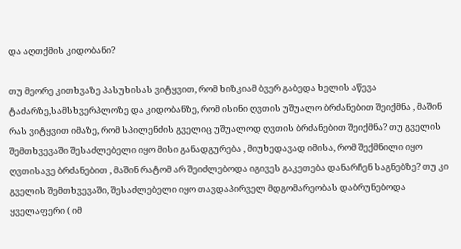და აღთქმის კიდობანი?

თუ მეორე კითხვაზე პასუხისას ვიტყვით, რომ ხიზკიამ ბვერ გაბედა ხელის აწევა ტაძარზე,სამსხვერპლოზე და კიდობანზე, რომ ისინი ღვთის უშუალო ბრძანებით შეიქმნა , მაშინ რას ვიტყვით იმაზე, რომ სპილენძის გველიც უშუალოდ ღვთის ბრძანებით შეიქმნა? თუ გველის შემთხვევაში შესაძლებელი იყო მისი განადგურება , მიუხედავად იმისა, რომ შექმნილი იყო ღვთისავე ბრძანებით , მაშინ რატომ არ შეიძლებოდა იგივეს გაკეთება დანარჩენ საგნებზე? თუ კი გველის შემთხვევაში, შესაძლებელი იყო თავდაპირველ მდგომარეობას დაბრუნებოდა ყველაფერი ( იმ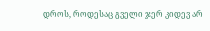დროს, როდესაც გველი ჯერ კიდევ არ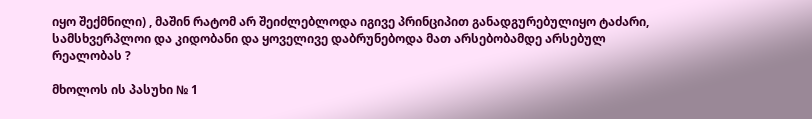იყო შექმნილი) , მაშინ რატომ არ შეიძლებლოდა იგივე პრინციპით განადგურებულიყო ტაძარი, სამსხვერპლოი და კიდობანი და ყოველივე დაბრუნებოდა მათ არსებობამდე არსებულ რეალობას ?

მხოლოს ის პასუხი № 1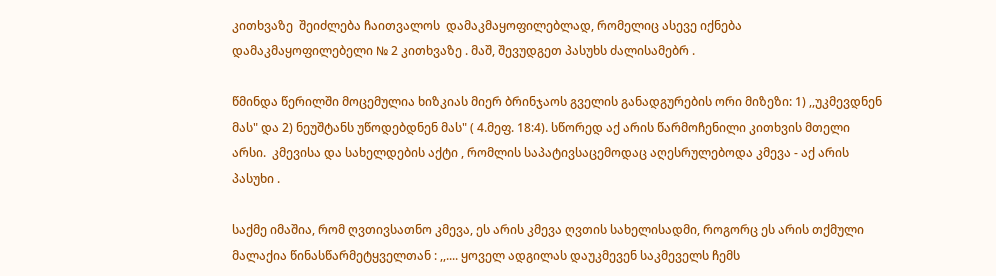კითხვაზე  შეიძლება ჩაითვალოს  დამაკმაყოფილებლად, რომელიც ასევე იქნება დამაკმაყოფილებელი № 2 კითხვაზე . მაშ, შევუდგეთ პასუხს ძალისამებრ .

წმინდა წერილში მოცემულია ხიზკიას მიერ ბრინჯაოს გველის განადგურების ორი მიზეზი: 1) ,,უკმევდნენ მას" და 2) ნეუშტანს უწოდებდნენ მას" ( 4.მეფ. 18:4). სწორედ აქ არის წარმოჩენილი კითხვის მთელი არსი.  კმევისა და სახელდების აქტი , რომლის საპატივსაცემოდაც აღესრულებოდა კმევა - აქ არის პასუხი .

საქმე იმაშია, რომ ღვთივსათნო კმევა, ეს არის კმევა ღვთის სახელისადმი, როგორც ეს არის თქმული მალაქია წინასწარმეტყველთან : ,,.... ყოველ ადგილას დაუკმევენ საკმეველს ჩემს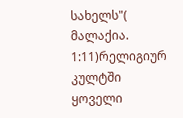სახელს"( მალაქია. 1:11)რელიგიურ კულტში ყოველი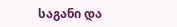საგანი და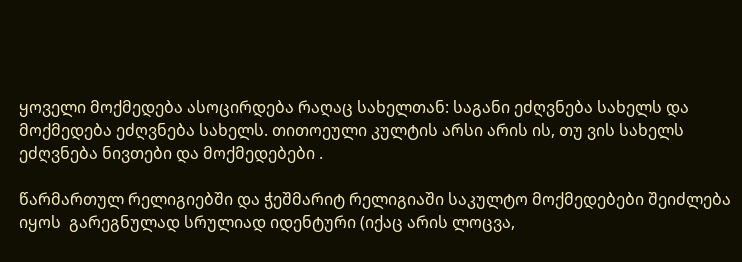ყოველი მოქმედება ასოცირდება რაღაც სახელთან: საგანი ეძღვნება სახელს და მოქმედება ეძღვნება სახელს. თითოეული კულტის არსი არის ის, თუ ვის სახელს ეძღვნება ნივთები და მოქმედებები .

წარმართულ რელიგიებში და ჭეშმარიტ რელიგიაში საკულტო მოქმედებები შეიძლება იყოს  გარეგნულად სრულიად იდენტური (იქაც არის ლოცვა,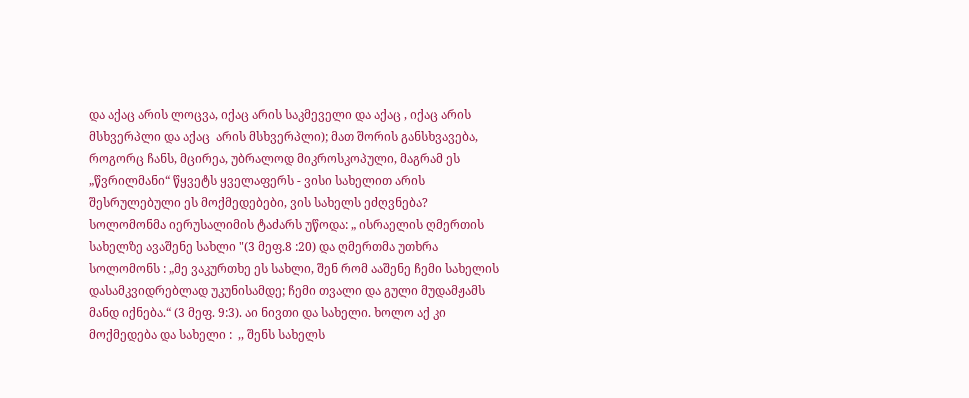და აქაც არის ლოცვა, იქაც არის საკმეველი და აქაც , იქაც არის მსხვერპლი და აქაც  არის მსხვერპლი); მათ შორის განსხვავება, როგორც ჩანს, მცირეა, უბრალოდ მიკროსკოპული, მაგრამ ეს „წვრილმანი“ წყვეტს ყველაფერს - ვისი სახელით არის შესრულებული ეს მოქმედებები, ვის სახელს ეძღვნება?  სოლომონმა იერუსალიმის ტაძარს უწოდა: „ ისრაელის ღმერთის სახელზე ავაშენე სახლი "(3 მეფ.8 :20) და ღმერთმა უთხრა სოლომონს : „მე ვაკურთხე ეს სახლი, შენ რომ ააშენე ჩემი სახელის დასამკვიდრებლად უკუნისამდე; ჩემი თვალი და გული მუდამჟამს მანდ იქნება.“ (3 მეფ. 9:3). აი ნივთი და სახელი. ხოლო აქ კი მოქმედება და სახელი :  ,, შენს სახელს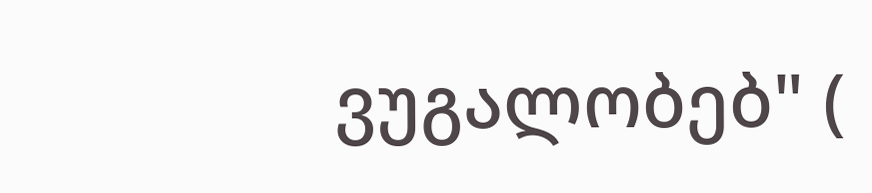ვუგალობებ" (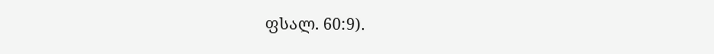ფსალ. 60:9).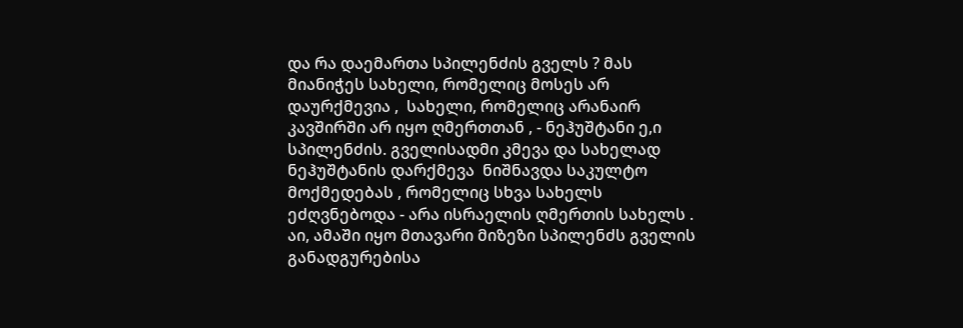და რა დაემართა სპილენძის გველს ? მას მიანიჭეს სახელი, რომელიც მოსეს არ დაურქმევია ,  სახელი, რომელიც არანაირ კავშირში არ იყო ღმერთთან , - ნეჰუშტანი ე,ი სპილენძის. გველისადმი კმევა და სახელად ნეჰუშტანის დარქმევა  ნიშნავდა საკულტო მოქმედებას , რომელიც სხვა სახელს ეძღვნებოდა - არა ისრაელის ღმერთის სახელს . აი, ამაში იყო მთავარი მიზეზი სპილენძს გველის განადგურებისა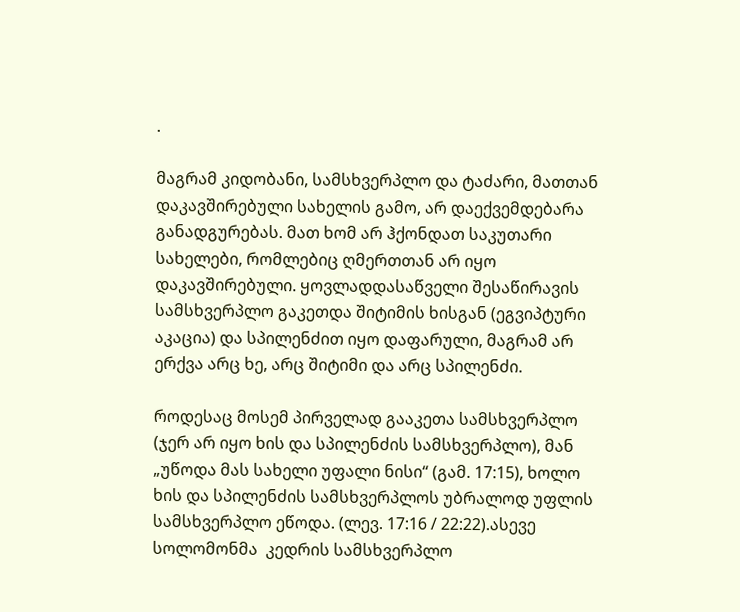.

მაგრამ კიდობანი, სამსხვერპლო და ტაძარი, მათთან დაკავშირებული სახელის გამო, არ დაექვემდებარა განადგურებას. მათ ხომ არ ჰქონდათ საკუთარი სახელები, რომლებიც ღმერთთან არ იყო დაკავშირებული. ყოვლადდასაწველი შესაწირავის სამსხვერპლო გაკეთდა შიტიმის ხისგან (ეგვიპტური აკაცია) და სპილენძით იყო დაფარული, მაგრამ არ ერქვა არც ხე, არც შიტიმი და არც სპილენძი.

როდესაც მოსემ პირველად გააკეთა სამსხვერპლო (ჯერ არ იყო ხის და სპილენძის სამსხვერპლო), მან „უწოდა მას სახელი უფალი ნისი“ (გამ. 17:15), ხოლო ხის და სპილენძის სამსხვერპლოს უბრალოდ უფლის სამსხვერპლო ეწოდა. (ლევ. 17:16 / 22:22).ასევე სოლომონმა  კედრის სამსხვერპლო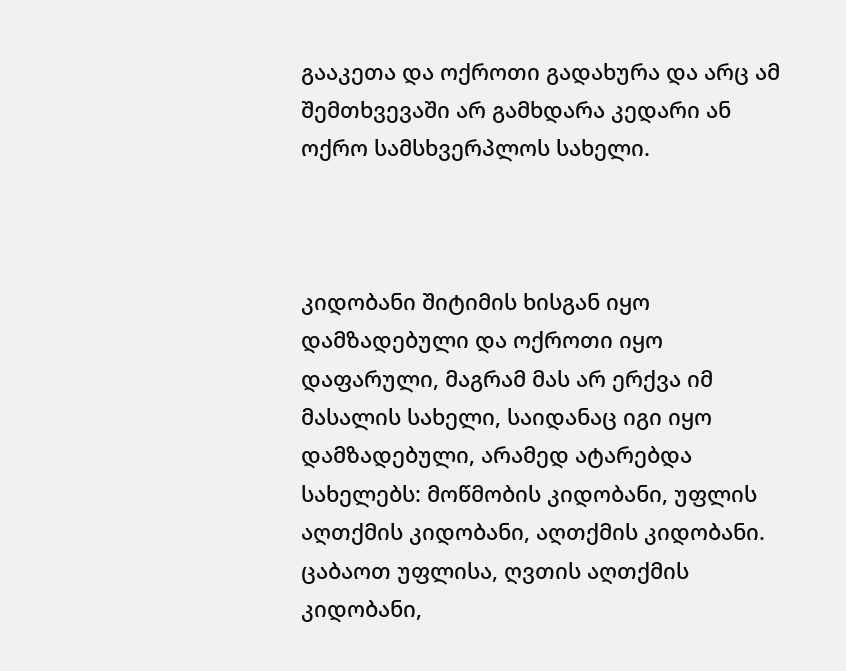გააკეთა და ოქროთი გადახურა და არც ამ შემთხვევაში არ გამხდარა კედარი ან  ოქრო სამსხვერპლოს სახელი.



კიდობანი შიტიმის ხისგან იყო დამზადებული და ოქროთი იყო დაფარული, მაგრამ მას არ ერქვა იმ მასალის სახელი, საიდანაც იგი იყო დამზადებული, არამედ ატარებდა სახელებს: მოწმობის კიდობანი, უფლის აღთქმის კიდობანი, აღთქმის კიდობანი. ცაბაოთ უფლისა, ღვთის აღთქმის კიდობანი,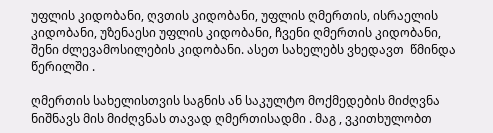უფლის კიდობანი, ღვთის კიდობანი, უფლის ღმერთის, ისრაელის კიდობანი, უზენაესი უფლის კიდობანი, ჩვენი ღმერთის კიდობანი, შენი ძლევამოსილების კიდობანი. ასეთ სახელებს ვხედავთ  წმინდა წერილში .

ღმერთის სახელისთვის საგნის ან საკულტო მოქმედების მიძღვნა ნიშნავს მის მიძღვნას თავად ღმერთისადმი . მაგ , ვკითხულობთ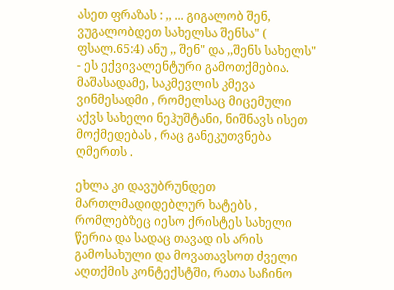ასეთ ფრაზას : ,, ... გიგალობ შენ, ვუგალობდეთ სახელსა შენსა" ( ფსალ.65:4) ანუ ,, შენ" და ,,შენს სახელს" - ეს ექვივალენტური გამოთქმებია.  მაშასადამე, საკმევლის კმევა ვინმესადმი , რომელსაც მიცემული აქვს სახელი ნეჰუშტანი, ნიშნავს ისეთ მოქმედებას , რაც განეკუთვნება ღმერთს .

ეხლა კი დავუბრუნდეთ მართლმადიდებლურ ხატებს ,  რომლებზეც იესო ქრისტეს სახელი წერია და სადაც თავად ის არის გამოსახული და მოვათავსოთ ძველი აღთქმის კონტექსტში, რათა საჩინო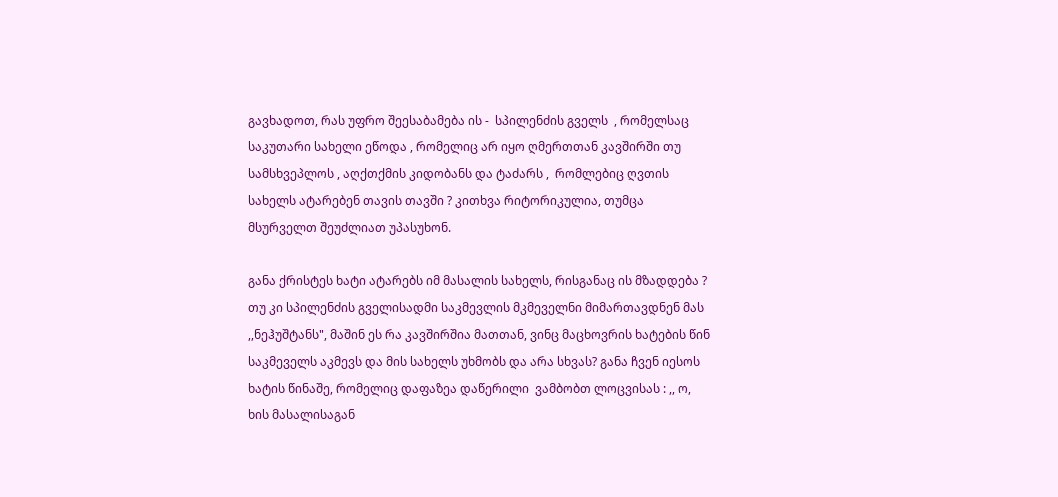გავხადოთ, რას უფრო შეესაბამება ის -  სპილენძის გველს  , რომელსაც საკუთარი სახელი ეწოდა , რომელიც არ იყო ღმერთთან კავშირში თუ სამსხვეპლოს , აღქთქმის კიდობანს და ტაძარს ,  რომლებიც ღვთის სახელს ატარებენ თავის თავში ? კითხვა რიტორიკულია, თუმცა მსურველთ შეუძლიათ უპასუხონ.

განა ქრისტეს ხატი ატარებს იმ მასალის სახელს, რისგანაც ის მზადდება ?  თუ კი სპილენძის გველისადმი საკმევლის მკმეველნი მიმართავდნენ მას ,,ნეჰუშტანს", მაშინ ეს რა კავშირშია მათთან, ვინც მაცხოვრის ხატების წინ საკმეველს აკმევს და მის სახელს უხმობს და არა სხვას? განა ჩვენ იესოს ხატის წინაშე, რომელიც დაფაზეა დაწერილი  ვამბობთ ლოცვისას : ,, ო, ხის მასალისაგან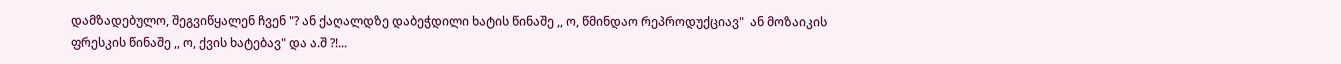დამზადებულო, შეგვიწყალენ ჩვენ "? ან ქაღალდზე დაბეჭდილი ხატის წინაშე ,, ო, წმინდაო რეპროდუქციავ"  ან მოზაიკის ფრესკის წინაშე ,, ო, ქვის ხატებავ" და ა.შ ?!...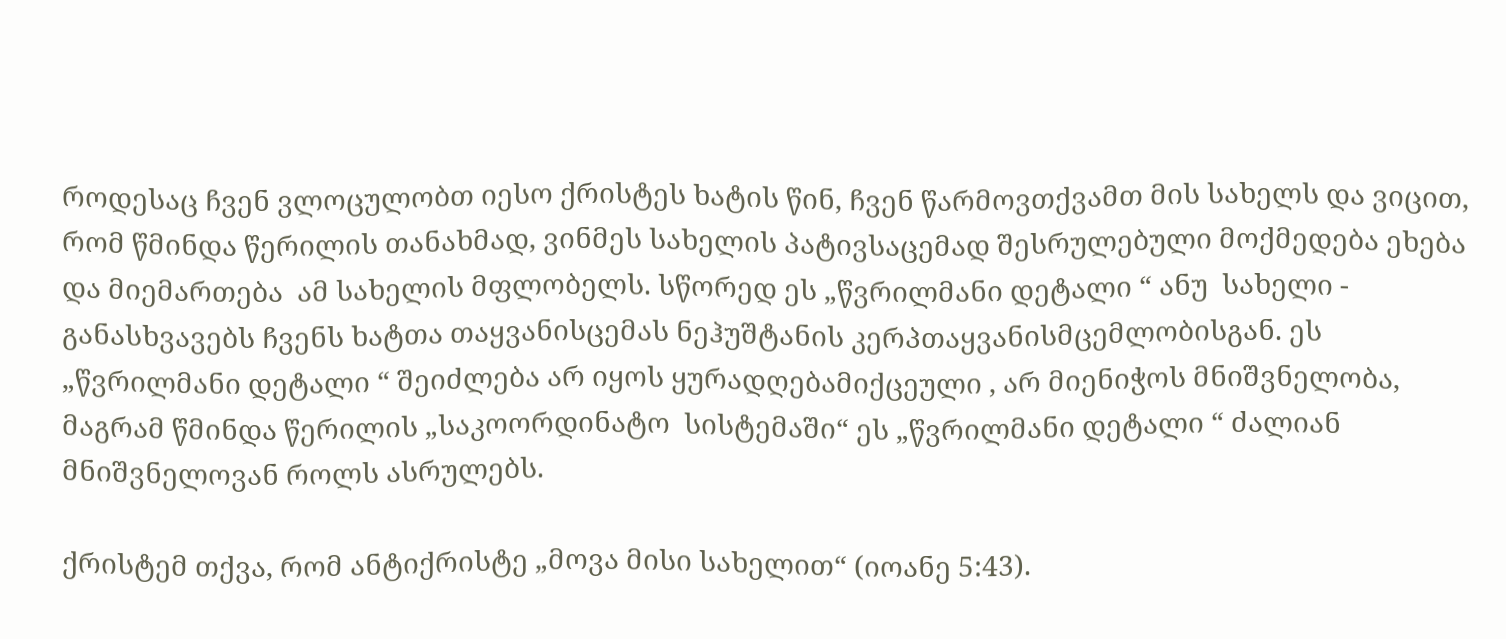როდესაც ჩვენ ვლოცულობთ იესო ქრისტეს ხატის წინ, ჩვენ წარმოვთქვამთ მის სახელს და ვიცით, რომ წმინდა წერილის თანახმად, ვინმეს სახელის პატივსაცემად შესრულებული მოქმედება ეხება და მიემართება  ამ სახელის მფლობელს. სწორედ ეს „წვრილმანი დეტალი “ ანუ  სახელი - განასხვავებს ჩვენს ხატთა თაყვანისცემას ნეჰუშტანის კერპთაყვანისმცემლობისგან. ეს „წვრილმანი დეტალი “ შეიძლება არ იყოს ყურადღებამიქცეული , არ მიენიჭოს მნიშვნელობა, მაგრამ წმინდა წერილის „საკოორდინატო  სისტემაში“ ეს „წვრილმანი დეტალი “ ძალიან მნიშვნელოვან როლს ასრულებს.

ქრისტემ თქვა, რომ ანტიქრისტე „მოვა მისი სახელით“ (იოანე 5:43).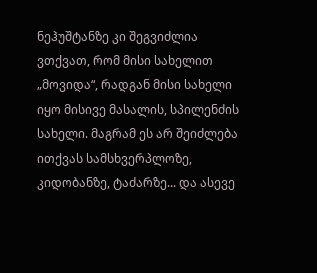ნეჰუშტანზე კი შეგვიძლია ვთქვათ, რომ მისი სახელით „მოვიდა“, რადგან მისი სახელი იყო მისივე მასალის, სპილენძის სახელი. მაგრამ ეს არ შეიძლება ითქვას სამსხვერპლოზე, კიდობანზე, ტაძარზე... და ასევე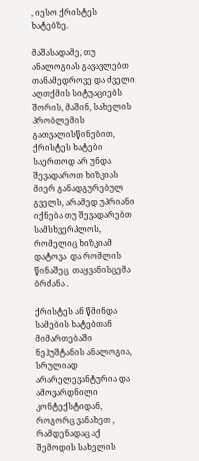, იესო ქრისტეს ხატებზე.

მაშასადამე, თუ ანალოგიას გავავლებთ თანამედროვე და ძველი აღთქმის სიტუაციებს შორის, მაშინ, სახელის პრობლემის გათვალისწინებით, ქრისტეს ხატები საერთოდ არ უნდა შევადაროთ ხიზკიას მიერ განადგურებულ გველს, არამედ უპრიანი იქნება თუ შევადარებთ  სამსხვერპლოს, რომელიც ხიზკიამ დატოვა  და რომლის წინაშეც  თაყვანისცემა ბრძანა .

ქრისტეს ან წმინდა სამების ხატებთან მიმართებაში ნეჰუშტანის ანალოგია, სრულიად არარელევანტურია და ამოვარდნილი კონტექსტიდან, როგორც ვანახეთ , რამდენადაც აქ შემოდის სახელის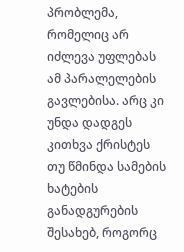პრობლემა, რომელიც არ იძლევა უფლებას ამ პარალელების გავლებისა. არც კი უნდა დადგეს კითხვა ქრისტეს თუ წმინდა სამების ხატების განადგურების შესახებ, როგორც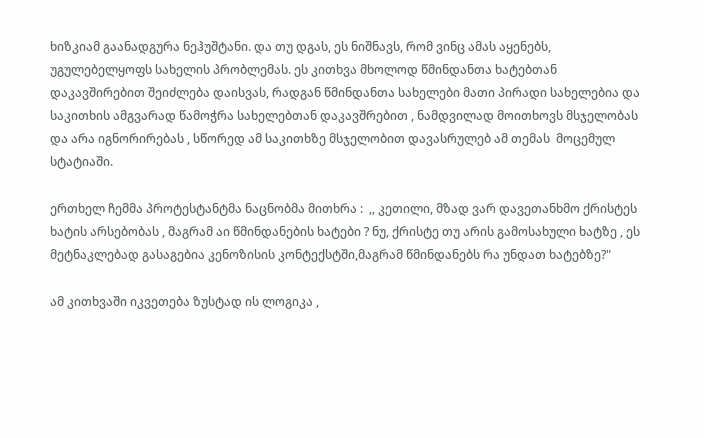ხიზკიამ გაანადგურა ნეჰუშტანი. და თუ დგას, ეს ნიშნავს, რომ ვინც ამას აყენებს, უგულებელყოფს სახელის პრობლემას. ეს კითხვა მხოლოდ წმინდანთა ხატებთან დაკავშირებით შეიძლება დაისვას, რადგან წმინდანთა სახელები მათი პირადი სახელებია და საკითხის ამგვარად წამოჭრა სახელებთან დაკავშრებით , ნამდვილად მოითხოვს მსჯელობას და არა იგნორირებას , სწორედ ამ საკითხზე მსჯელობით დავასრულებ ამ თემას  მოცემულ სტატიაში.

ერთხელ ჩემმა პროტესტანტმა ნაცნობმა მითხრა :  ,, კეთილი, მზად ვარ დავეთანხმო ქრისტეს ხატის არსებობას , მაგრამ აი წმინდანების ხატები ? ნუ, ქრისტე თუ არის გამოსახული ხატზე , ეს მეტნაკლებად გასაგებია კენოზისის კონტექსტში,მაგრამ წმინდანებს რა უნდათ ხატებზე?"

ამ კითხვაში იკვეთება ზუსტად ის ლოგიკა ,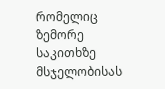რომელიც ზემორე საკითხზე მსჯელობისას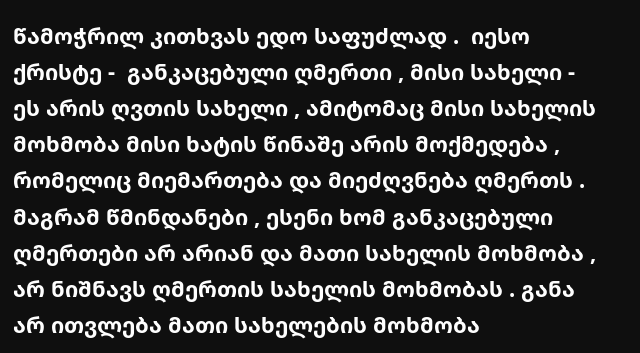წამოჭრილ კითხვას ედო საფუძლად .  იესო ქრისტე -  განკაცებული ღმერთი , მისი სახელი -  ეს არის ღვთის სახელი , ამიტომაც მისი სახელის მოხმობა მისი ხატის წინაშე არის მოქმედება ,  რომელიც მიემართება და მიეძღვნება ღმერთს . მაგრამ წმინდანები , ესენი ხომ განკაცებული ღმერთები არ არიან და მათი სახელის მოხმობა , არ ნიშნავს ღმერთის სახელის მოხმობას . განა არ ითვლება მათი სახელების მოხმობა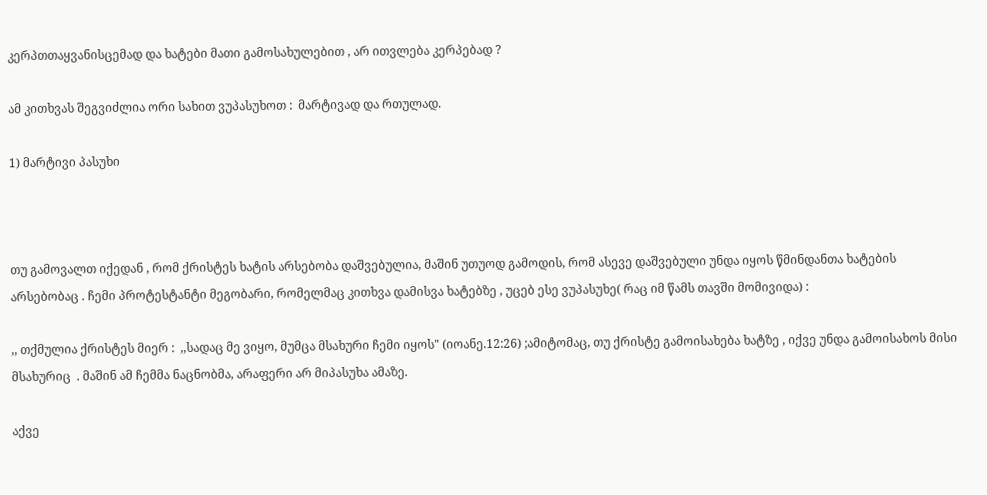კერპთთაყვანისცემად და ხატები მათი გამოსახულებით , არ ითვლება კერპებად ?

ამ კითხვას შეგვიძლია ორი სახით ვუპასუხოთ :  მარტივად და რთულად.

1) მარტივი პასუხი



თუ გამოვალთ იქედან , რომ ქრისტეს ხატის არსებობა დაშვებულია, მაშინ უთუოდ გამოდის, რომ ასევე დაშვებული უნდა იყოს წმინდანთა ხატების არსებობაც . ჩემი პროტესტანტი მეგობარი, რომელმაც კითხვა დამისვა ხატებზე , უცებ ესე ვუპასუხე( რაც იმ წამს თავში მომივიდა) :

,, თქმულია ქრისტეს მიერ :  ,,სადაც მე ვიყო, მუმცა მსახური ჩემი იყოს" (იოანე.12:26) ;ამიტომაც, თუ ქრისტე გამოისახება ხატზე , იქვე უნდა გამოისახოს მისი მსახურიც  . მაშინ ამ ჩემმა ნაცნობმა, არაფერი არ მიპასუხა ამაზე.

აქვე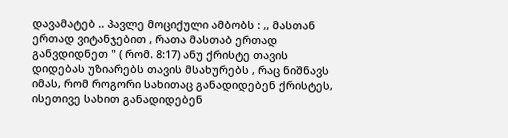დავამატებ .. პავლე მოციქული ამბობს : ,, მასთან ერთად ვიტანჯებით , რათა მასთაბ ერთად განვდიდნეთ " ( რომ. 8:17) ანუ ქრისტე თავის დიდებას უზიარებს თავის მსახურებს , რაც ნიშნავს იმას, რომ როგორი სახითაც განადიდებენ ქრისტეს, ისეთივე სახით განადიდებენ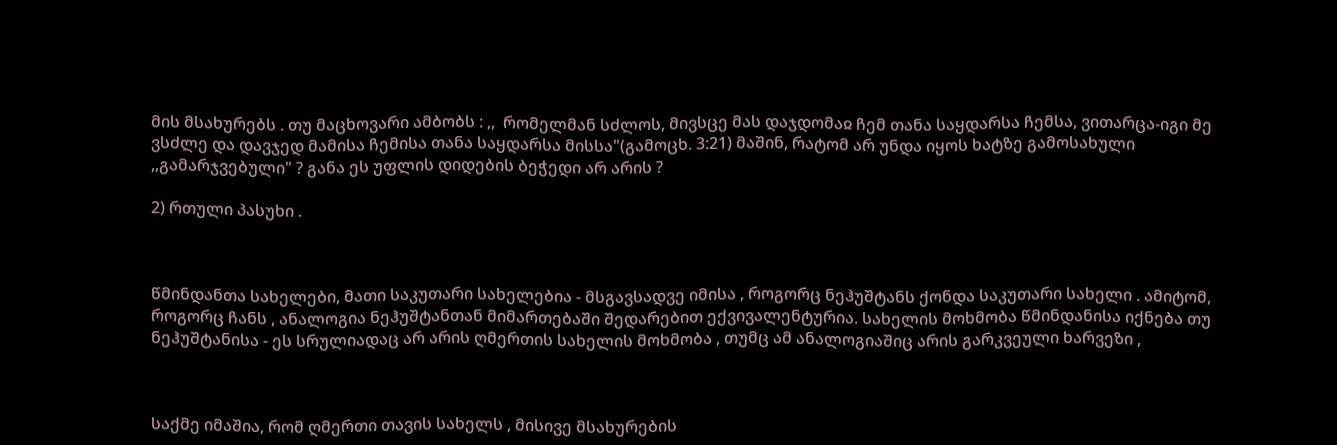მის მსახურებს . თუ მაცხოვარი ამბობს : ,,  რომელმან სძლოს, მივსცე მას დაჯდომაჲ ჩემ თანა საყდარსა ჩემსა, ვითარცა-იგი მე ვსძლე და დავჯედ მამისა ჩემისა თანა საყდარსა მისსა"(გამოცხ. 3:21) მაშინ, რატომ არ უნდა იყოს ხატზე გამოსახული ,,გამარჯვებული" ? განა ეს უფლის დიდების ბეჭედი არ არის ?

2) რთული პასუხი .



წმინდანთა სახელები, მათი საკუთარი სახელებია - მსგავსადვე იმისა , როგორც ნეჰუშტანს ქონდა საკუთარი სახელი . ამიტომ, როგორც ჩანს , ანალოგია ნეჰუშტანთან მიმართებაში შედარებით ექვივალენტურია. სახელის მოხმობა წმინდანისა იქნება თუ ნეჰუშტანისა - ეს სრულიადაც არ არის ღმერთის სახელის მოხმობა , თუმც ამ ანალოგიაშიც არის გარკვეული ხარვეზი ,



საქმე იმაშია, რომ ღმერთი თავის სახელს , მისივე მსახურების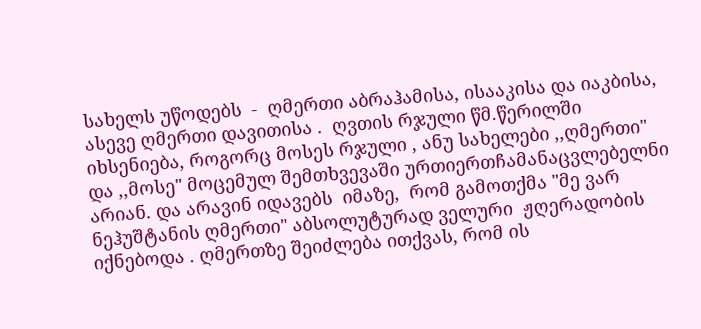სახელს უწოდებს  -  ღმერთი აბრაჰამისა, ისააკისა და იაკბისა, ასევე ღმერთი დავითისა .  ღვთის რჯული წმ.წერილში იხსენიება, როგორც მოსეს რჯული , ანუ სახელები ,,ღმერთი" და ,,მოსე" მოცემულ შემთხვევაში ურთიერთჩამანაცვლებელნი არიან. და არავინ იდავებს  იმაზე,  რომ გამოთქმა "მე ვარ ნეჰუშტანის ღმერთი" აბსოლუტურად ველური  ჟღერადობის იქნებოდა . ღმერთზე შეიძლება ითქვას, რომ ის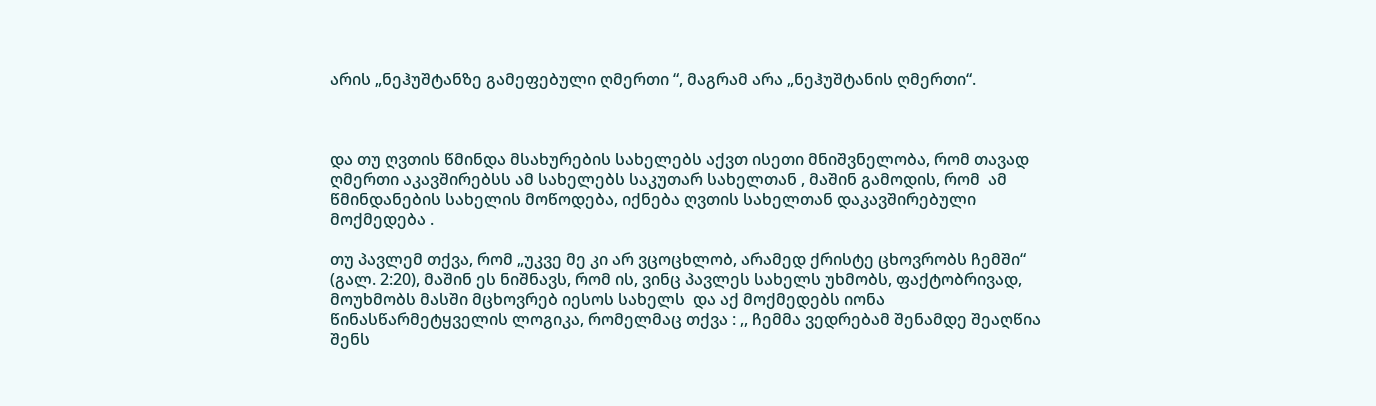არის „ნეჰუშტანზე გამეფებული ღმერთი “, მაგრამ არა „ნეჰუშტანის ღმერთი“.



და თუ ღვთის წმინდა მსახურების სახელებს აქვთ ისეთი მნიშვნელობა, რომ თავად ღმერთი აკავშირებსს ამ სახელებს საკუთარ სახელთან , მაშინ გამოდის, რომ  ამ წმინდანების სახელის მოწოდება, იქნება ღვთის სახელთან დაკავშირებული მოქმედება .

თუ პავლემ თქვა, რომ „უკვე მე კი არ ვცოცხლობ, არამედ ქრისტე ცხოვრობს ჩემში“ (გალ. 2:20), მაშინ ეს ნიშნავს, რომ ის, ვინც პავლეს სახელს უხმობს, ფაქტობრივად, მოუხმობს მასში მცხოვრებ იესოს სახელს  და აქ მოქმედებს იონა წინასწარმეტყველის ლოგიკა, რომელმაც თქვა : ,, ჩემმა ვედრებამ შენამდე შეაღწია შენს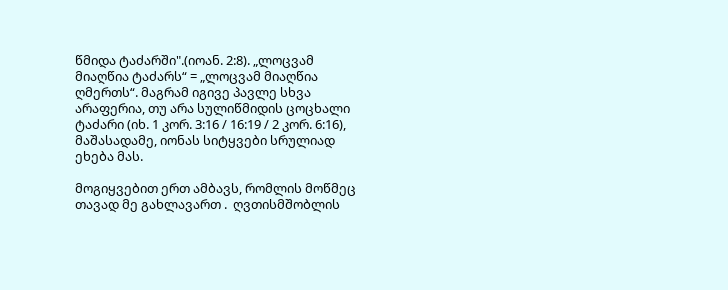წმიდა ტაძარში".(იოან. 2:8). „ლოცვამ მიაღწია ტაძარს“ = „ლოცვამ მიაღწია ღმერთს“. მაგრამ იგივე პავლე სხვა არაფერია, თუ არა სულიწმიდის ცოცხალი ტაძარი (იხ. 1 კორ. 3:16 / 16:19 / 2 კორ. 6:16), მაშასადამე, იონას სიტყვები სრულიად ეხება მას.

მოგიყვებით ერთ ამბავს, რომლის მოწმეც თავად მე გახლავართ .  ღვთისმშობლის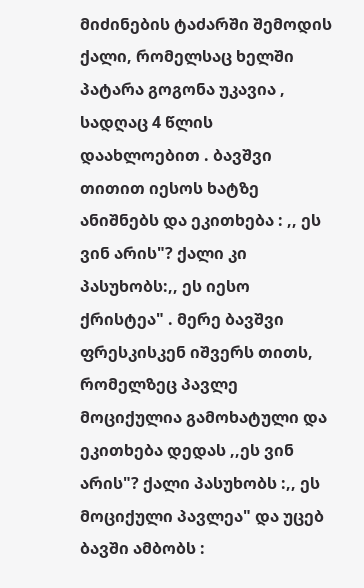მიძინების ტაძარში შემოდის ქალი, რომელსაც ხელში პატარა გოგონა უკავია , სადღაც 4 წლის დაახლოებით . ბავშვი თითით იესოს ხატზე ანიშნებს და ეკითხება : ,, ეს ვინ არის"? ქალი კი პასუხობს:,, ეს იესო ქრისტეა" . მერე ბავშვი ფრესკისკენ იშვერს თითს, რომელზეც პავლე მოციქულია გამოხატული და ეკითხება დედას ,,ეს ვინ არის"? ქალი პასუხობს :,, ეს მოციქული პავლეა" და უცებ ბავში ამბობს :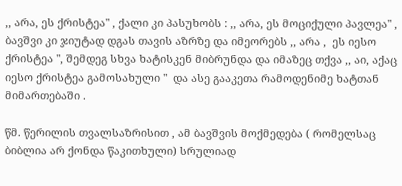,, არა, ეს ქრისტეა" , ქალი კი პასუხობს : ,, არა, ეს მოციქული პავლეა" , ბავშვი კი ჯიუტად დგას თავის აზრზე და იმეორებს ,, არა ,  ეს იესო ქრისტეა ", შემდეგ სხვა ხატისკენ მიბრუნდა და იმაზეც თქვა ,, აი, აქაც  იესო ქრისტეა გამოსახული "  და ასე გააკეთა რამოდენიმე ხატთან მიმართებაში .

წმ. წერილის თვალსაზრისით , ამ ბავშვის მოქმედება ( რომელსაც ბიბლია არ ქონდა წაკითხული) სრულიად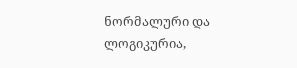ნორმალური და ლოგიკურია,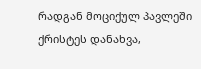რადგან მოციქულ პავლეში ქრისტეს დანახვა,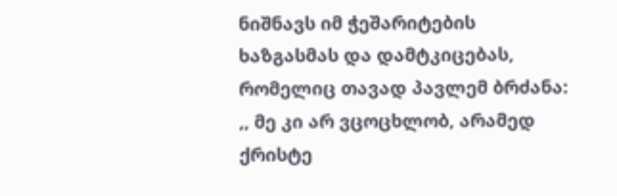ნიშნავს იმ ჭეშარიტების ხაზგასმას და დამტკიცებას, რომელიც თავად პავლემ ბრძანა: ,, მე კი არ ვცოცხლობ, არამედ ქრისტე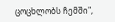ცოცხლობს ჩემში",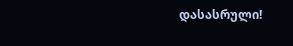დასასრული!